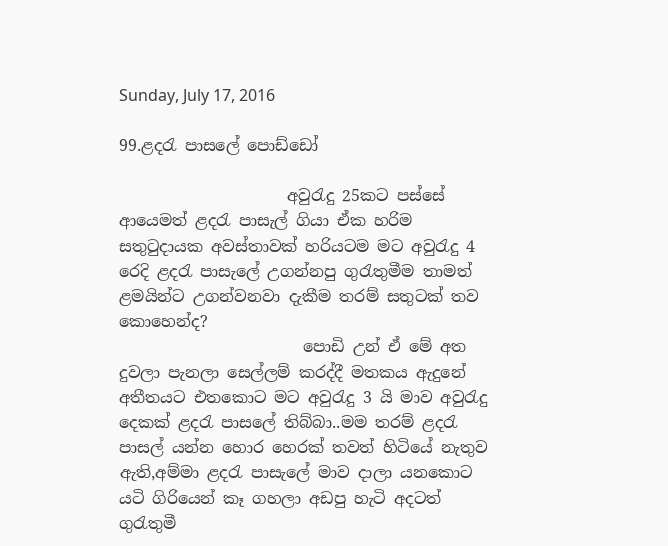Sunday, July 17, 2016

99.ළදරැ පාසලේ පොඩ්ඩෝ

                     අවුරැදු 25කට පස්සේ ආයෙමත් ළදරැ පාසැල් ගියා ඒක හරිම සතුටුදායක අවස්තාවක් හරියටම මට අවුරැදු 4 රෙදි ළදරැ පාසැලේ උගන්නපු ගුරැතුමීම තාමත් ළමයින්ට උගන්වනවා දැකීම තරම් සතුටක් තව කොහෙන්ද?
                       පොඩි උන් ඒ මේ අත දුවලා පැනලා සෙල්ලම් කරද්දී මතකය ඇදුනේ අතීතයට එතකොට මට අවුරැදු 3 යි මාව අවුරැදු දෙකක් ළදරැ පාසලේ තිබ්බා..මම තරම් ළදරැ පාසල් යන්න හොර හෙරක් තවත් හිටියේ නැතුව ඇති,අම්මා ළදරැ පාසැලේ මාව දාලා යනකොට යටි ගිරියෙන් කෑ ගහලා අඩපු හැටි අදටත් ගුරැතුමී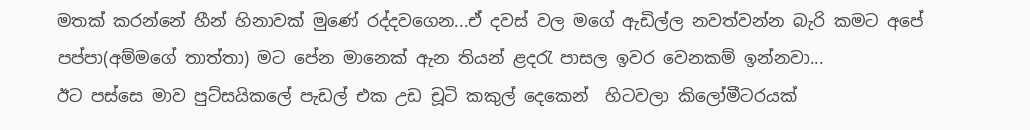මතක් කරන්නේ හීන් හිනාවක් මුණේ රද්දවගෙන...ඒ දවස් වල මගේ ඇඩිල්ල නවත්වන්න බැරි කමට අපේ පප්පා(අම්මගේ තාත්තා) මට පේන මානෙක් ඇන තියන් ළදරැ පාසල ඉවර වෙනකම් ඉන්නවා...
ඊට පස්සෙ මාව පුට්සයිකලේ පැඩල් එක උඩ චූටි කකුල් දෙකෙන්  හිටවලා කිලෝමීටරයක්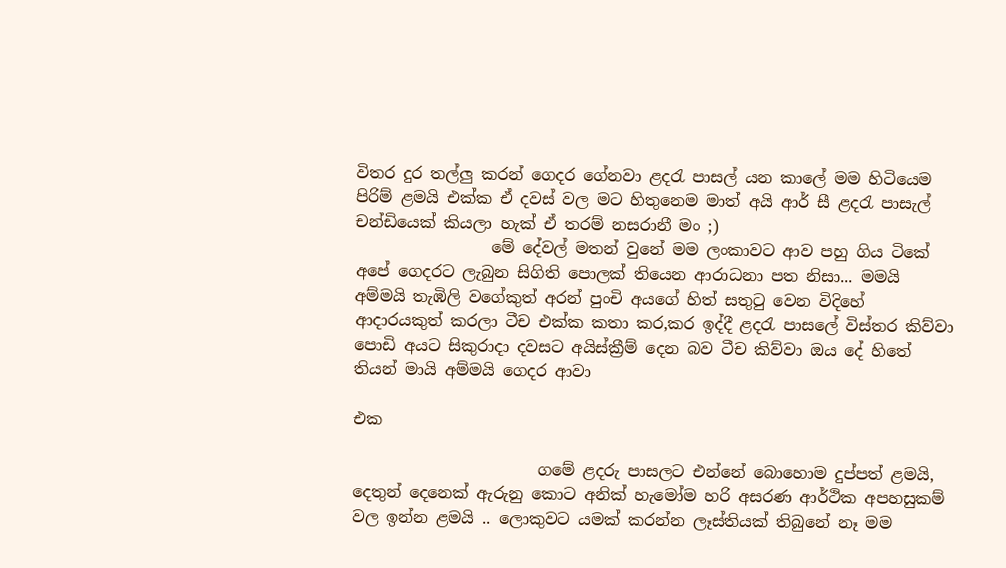විතර දුර තල්ලු කරන් ගෙදර ගේනවා ළදරැ පාසල් යන කාලේ මම හිටියෙම පිරිම් ළමයි එක්ක ඒ දවස් වල මට හිතුනෙම මාත් අයි ආර් සී ළදරැ පාසැල් චන්ඩියෙක් කියලා හැක් ඒ තරම් නසරානී මං ;)
                 මේ දේවල් මතන් වුනේ මම ලංකාවට ආව පහු ගිය ටිකේ අපේ ගෙදරට ලැබුන සිගිති පොලක් තියෙන ආරාධනා පත නිසා... මමයි අම්මයි තැඹිලි වගේකුත් අරන් පුංචි අයගේ හිත් සතුටු වෙන විදිහේ ආදාරයකුත් කරලා ටීච එක්ක කතා කර,කර ඉද්දී ළදරැ පාසලේ විස්තර කිව්වා පොඩි අයට සිකුරාදා දවසට අයිස්ක්‍රීම් දෙන බව ටීච කිව්වා ඔය දේ හිතේ තියන් මායි අම්මයි ගෙදර ආවා

එක

                       ගමේ ළදරු පාසලට එන්නේ බොහොම දුප්පත් ළමයි, දෙතුන් දෙනෙක් ඇරුනු කොට අනික් හැමෝම හරි අසරණ ආර්ථික අපහසුකම් වල ඉන්න ළමයි .. ලොකුවට යමක් කරන්න ලෑස්තියක් තිබුනේ නෑ මම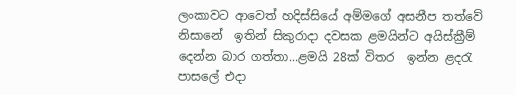ලංකාවට ආවෙත් හදිස්සියේ අම්මගේ අසනීප තත්වේ නිසානේ  ඉතින් සිකුරාදා දවසක ළමයින්ට අයිස්ක්‍රීම් දෙන්න බාර ගත්තා...ළමයි 28ක් විතර  ඉන්න ළදරැ පාසලේ එදා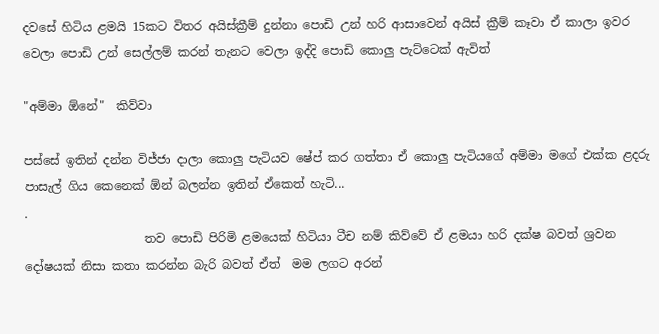දවසේ හිටිය ළමයි 15කට විතර අයිස්ක්‍රීම් දුන්නා පොඩි උන් හරි ආසාවෙන් අයිස් ක්‍රීම් කෑවා ඒ කාලා ඉවර වෙලා පොඩි උන් සෙල්ලම් කරන් තැනට වෙලා ඉද්දි පොඩි කොලු පැට්ටෙක් ඇවිත්

"අම්මා ඕනේ"  කිව්වා

පස්සේ ඉතින් දන්න විජ්ජා දාලා කොලු පැටියව ෂේප් කර ගත්තා ඒ කොලු පැටියගේ අම්මා මගේ එක්ක ළදරු පාසැල් ගිය කෙනෙක් ඕන් බලන්න ඉතින් ඒකෙත් හැටි...
.
                    තව පොඩි පිරිමි ළමයෙක් හිටියා ටීච නම් කිව්වේ ඒ ළමයා හරි දක්ෂ බවත් ශ්‍රවන දෝෂයක් නිසා කතා කරන්න බැරි බවත් ඒත්  මම ලගට අරන්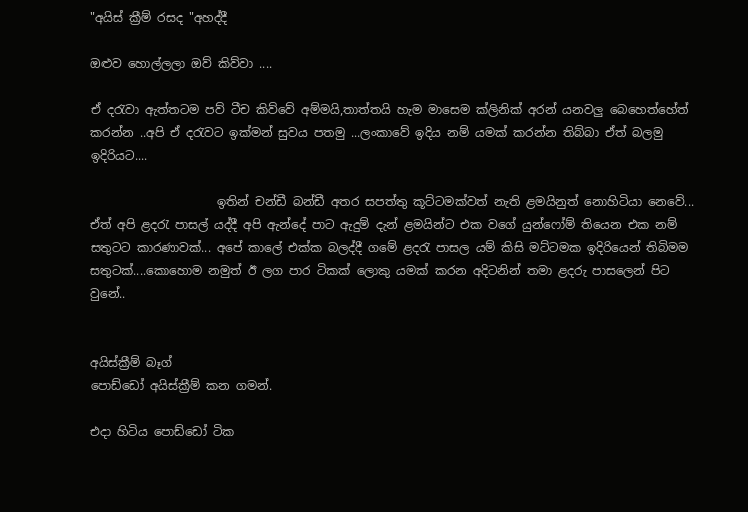"අයිස් ක්‍රීම් රසද "අහද්දී

ඔළුව හොල්ලලා ඔව් කිව්වා ....

ඒ දරැවා ඇත්තටම පව් ටීච කිව්වේ අම්මයි,තාත්තයි හැම මාසෙම ක්ලිනික් අරන් යනවලු බෙහෙත්හේත් කරන්න ..අපි ඒ දරැවට ඉක්මන් සුවය පතමු ...ලංකාවේ ඉදිය නම් යමක් කරන්න තිබ්බා ඒත් බලමු ඉදිරියට....

                     ඉතින් චන්ඩී බන්ඩී අතර සපත්තු කූට්ටමක්වත් නැති ළමයිනුත් නොහිටියා නෙවේ... ඒත් අපි ළදරැ පාසල් යද්දී අපි ඇන්දේ පාට ඇදුම් දැන් ළමයින්ට එක වගේ යුන්ෆෝම් තියෙන එක නම් සතුටට කාරණාවක්... අපේ කාලේ එක්ක බලද්දී ගමේ ළදරැ පාසල යම් කිසි මට්ටමක ඉදිරියෙන් තිබිමම සතුටක්....කොහොම නමුත් ඊ ලග පාර ටිකක් ලොකු යමක් කරන අදිටනින් තමා ළදරු පාසලෙන් පිට වුනේ..


අයිස්ක්‍රීම් බෑග්
පොඩ්ඩෝ අයිස්ක්‍රීම් කන ගමන්.

එදා හිටිය පොඩ්ඩෝ ටික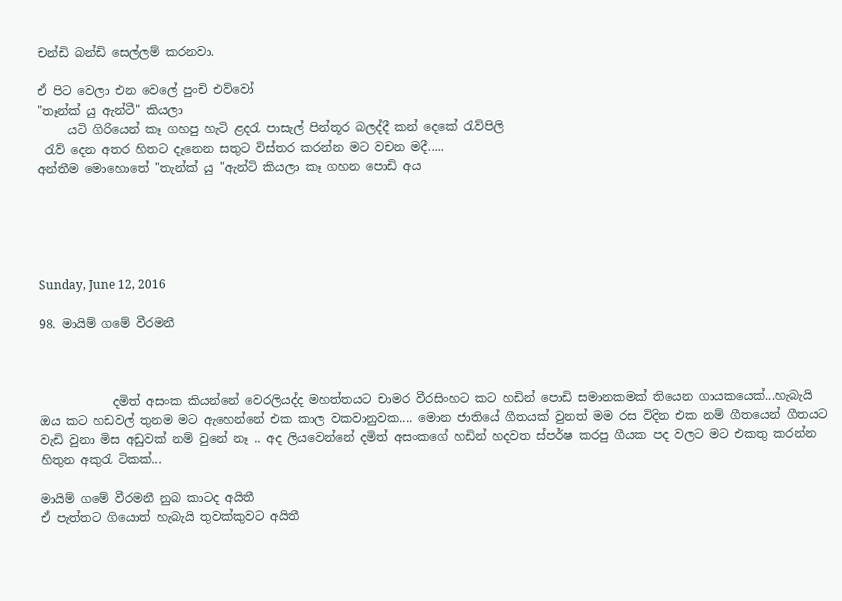චන්ඩි බන්ඩි සෙල්ලම් කරනවා.

ඒ පිට වෙලා එන වෙලේ පුංචි එව්වෝ
"තෑන්ක් යු ඇන්ටී" කියලා
     යටි ගිරියෙන් කෑ ගහපු හැටි ළදරැ පාසැල් පින්තූර බලද්දී කන් දෙකේ රැව්පිලි
 රැව් දෙන අතර හිතට දැනෙන සතුට විස්තර කරන්න මට වචන මදී.....
අන්තීම මොහොතේ "තැන්ක් යු "ඇන්ටි කියලා කෑ ගහන පොඩි අය





Sunday, June 12, 2016

98. මායිම් ගමේ වීරමනී



            දමිත් අසංක කියන්නේ වෙරලියද්ද මහත්තයට චාමර වීරසිංහට කට හඩින් පොඩි සමානකමක් තියෙන ගායකයෙක්...හැබැයි ඔය කට හඩවල් තුනම මට ඇහෙන්නේ එක කාල වකවානුවක.... මොන ජාතියේ ගීතයක් වුනත් මම රස විදින එක නම් ගීතයෙන් ගීතයට වැඩි වුනා මිස අඩුවක් නම් වුනේ නෑ .. අද ලියවෙන්නේ දමිත් අසංකගේ හඩින් හදවත ස්පර්ෂ කරපු ගීයක පද වලට මට එකතු කරන්න හිතුන අකුරැ ටිකක්...

මායිම් ගමේ වීරමනී නුබ කාටද අයිතී
ඒ පැත්තට ගියොත් හැබැයි තුවක්කුවට අයිතී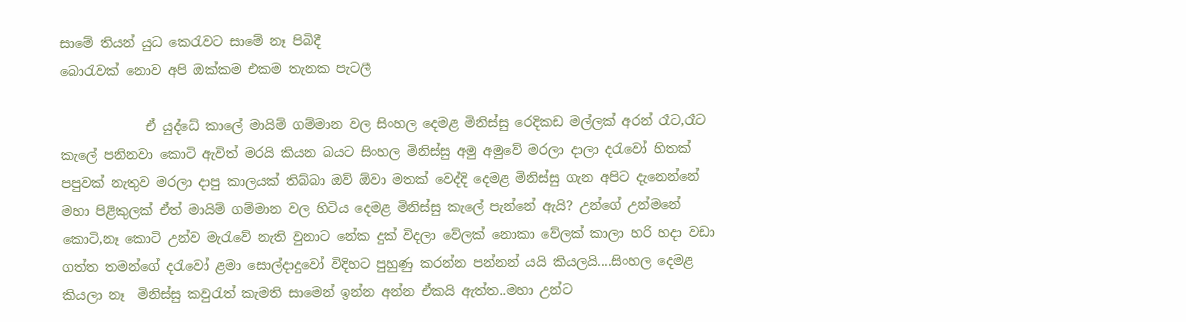සාමේ තියන් යුධ කෙරැවට සාමේ නෑ පිබිදී
බොරැවක් නොව අපි ඔක්කම එකම තැනක පැටලී

             ඒ යුද්ධේ කාලේ මායිම් ගම්මාන වල සිංහල දෙමළ මිනිස්සු රෙදිකඩ මල්ලක් අරන් රෑට,රෑට කැලේ පනිනවා කොටි ඇවිත් මරයි කියන බයට සිංහල මිනිස්සු අමු අමුවේ මරලා දාලා දරැවෝ හිතක් පපුවක් නැතුව මරලා දාපු කාලයක් තිබ්බා ඔව් ඕවා මතක් වෙද්දි දෙමළ මිනිස්සු ගැන අපිට දැනෙන්නේ මහා පිළිකුලක් ඒත් මායිම් ගම්මාන වල හිටිය දෙමළ මිනිස්සු කැලේ පැන්නේ ඇයි? උන්ගේ උන්මනේ කොටි,නෑ කොටි උන්ව මැරැවේ නැති වුනාට නේක දුක් විදලා වේලක් නොකා වේලක් කාලා හරි හදා වඩා ගත්ත තමන්ගේ දරැවෝ ළමා සොල්දාදුවෝ විදිහට පුහුණු කරන්න පන්නන් යයි කියලයි....සිංහල දෙමළ කියලා නෑ  මිනිස්සු කවුරැත් කැමති සාමෙන් ඉන්න අන්න ඒකයි ඇත්ත..මහා උන්ට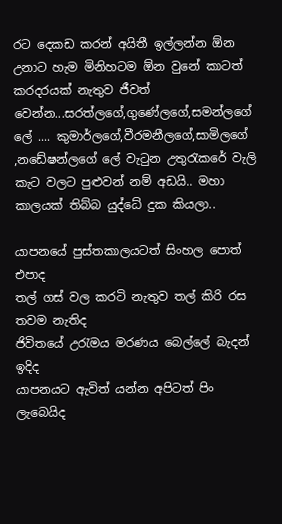රට දෙකඩ කරන් අයිතී ඉල්ලන්න ඕන උනාට හැම මිනිහටම ඕන වුනේ කාටත් කරදරයක් නැතුව ජීවත් වෙන්න...සරත්ලගේ,ගුණේලගේ,සමන්ලගේ ලේ .... කුමාර්ලගේ,වීරමනීලගේ,සාමිලගේ ,නඩේෂන්ලගේ ලේ වැටුන උතුරැකරේ වැලි කැට වලට පුළුවන් නම් අඩයි.. මහා කාලයක් තිබ්බ යුද්ධේ දුක කියලා..

යාපනයේ පුස්තකාලයටත් සිංහල පොත් එපාද
තල් ගස් වල කරටි නැතුව තල් කිරි රස තවම නැතිද
ජිවිතයේ උරැමය මරණය බෙල්ලේ බැදන් ඉදිද
යාපනයට ඇවිත් යන්න අපිටත් පිං ලැබෙයිද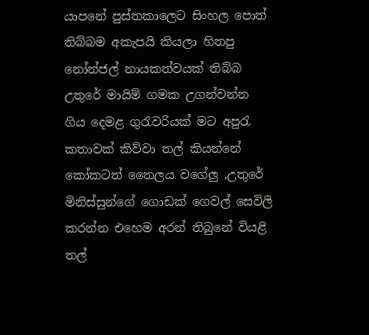යාපනේ පුස්තකාලෙට සිංහල පොත් තිබ්බම අකැපයි කියලා හිතපු නෝන්ජල් නායකත්වයක් තිබ්බ උතුරේ මායිම් ගමක උගන්වන්න ගිය දෙමළ ගුරැවරියක් මට අපුරැ කතාවක් කිව්වා තල් කියන්නේ කෝකටත් තෛලය වගේලු ,උතුරේ මිනිස්සුන්ගේ ගොඩක් ගෙවල් සෙවිලි කරන්න එහෙම අරන් තිබුනේ වියළි තල්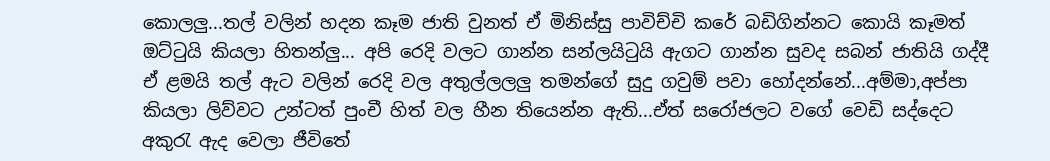කොලලු...තල් වලින් හදන කෑම ජාති වුනත් ඒ මිනිස්සු පාවිච්චි කරේ බඩිගින්නට කොයි කෑමත් ඔට්ටුයි කියලා හිතන්ලු... අපි රෙදි වලට ගාන්න සන්ලයිටුයි ඇගට ගාන්න සුවද සබන් ජාතියි ගද්දී ඒ ළමයි තල් ඇට වලින් රෙදි වල අතුල්ලලලු තමන්ගේ සුදු ගවුම් පවා හෝදන්නේ...අම්මා,අප්පා කියලා ලිව්වට උන්ටත් පුංචී හිත් වල හීන තියෙන්න ඇති...ඒත් සරෝජලට වගේ වෙඩි සද්දෙට අකුරැ ඇද වෙලා ජීවිතේ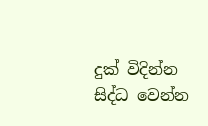දුක් විදින්න සිද්ධ වෙන්න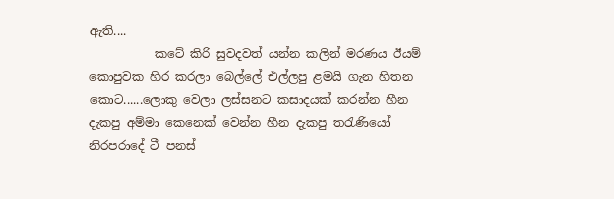ඇති....
           කටේ කිරි සුවදවත් යන්න කලින් මරණය ඊයම් කොපුවක හිර කරලා බෙල්ලේ එල්ලපු ළමයි ගැන හිතන කොට......ලොකු වෙලා ලස්සනට කසාදයක් කරන්න හීන
දැකපු අම්මා කෙනෙක් වෙන්න හීන දැකපු තරැණියෝ නිරපරාදේ ටී පනස්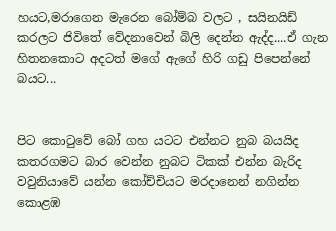හයට,මරාගෙන මැරෙන බෝම්බ වලට , සයිනයිඩ් කරලට ජිවිතේ වේදනාවෙන් බිලි දෙන්න ඇද්ද....ඒ ගැන හිතනකොට අදටත් මගේ ඇගේ හිරි ගඩු පිපෙන්නේ බයට...


පිට කොටුවේ බෝ ගහ යටට එන්නට නුබ බයයිද
කතරගමට බාර වෙන්න නුබට ටිකක් එන්න බැරිද
වවුනියාවේ යන්න කෝච්චියට මරදානෙන් නගින්න
කොළඹ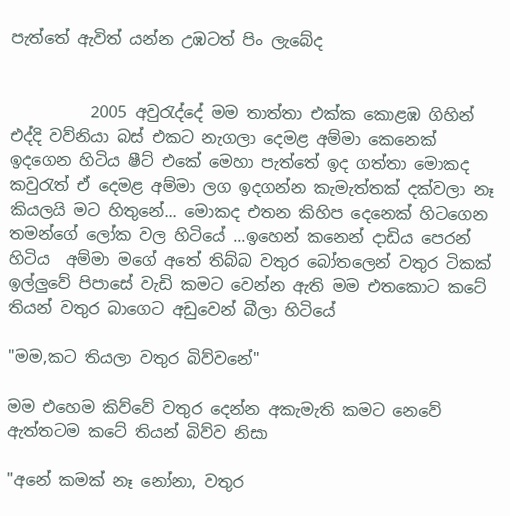පැත්තේ ඇවිත් යන්න උඹටත් පිං ලැබේද


          2005 අවුරැද්දේ මම තාත්තා එක්ක කොළඹ ගිහින් එද්දි වව්නියා බස් එකට නැගලා දෙමළ අම්මා කෙනෙක් ඉදගෙන හිටිය ෂීට් එකේ මෙහා පැත්තේ ඉද ගත්තා මොකද කවුරැත් ඒ දෙමළ අම්මා ලග ඉදගන්න කැමැත්තක් දක්වලා නෑ කියලයි මට හිතුනේ... මොකද එතන කිහිප දෙනෙක් හිටගෙන තමන්ගේ ලෝක වල හිටියේ ...ඉහෙන් කනෙන් දාඩිය පෙරන් හිටිය  අම්මා මගේ අතේ තිබ්බ වතුර බෝතලෙන් වතුර ටිකක් ඉල්ලුවේ පිපාසේ වැඩි කමට වෙන්න ඇති මම එතකොට කටේ තියන් වතුර බාගෙට අඩුවෙන් බීලා හිටියේ

"මම,කට තියලා වතුර බිව්වනේ"

මම එහෙම කිව්වේ වතුර දෙන්න අකැමැති කමට නෙවේ ඇත්තටම කටේ තියන් බිව්ව නිසා

"අනේ කමක් නෑ නෝනා, වතුර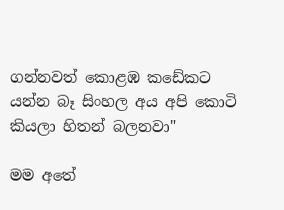ගන්නවත් කොළඹ කඩේකට යන්න බෑ සිංහල අය අපි කොටි කියලා හිතන් බලනවා"

මම අතේ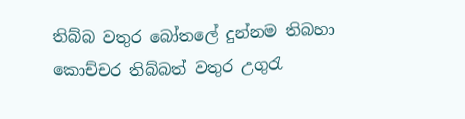තිබ්බ වතුර බෝතලේ දුන්නම තිබහා කොච්චර තිබ්බත් වතුර උගුරැ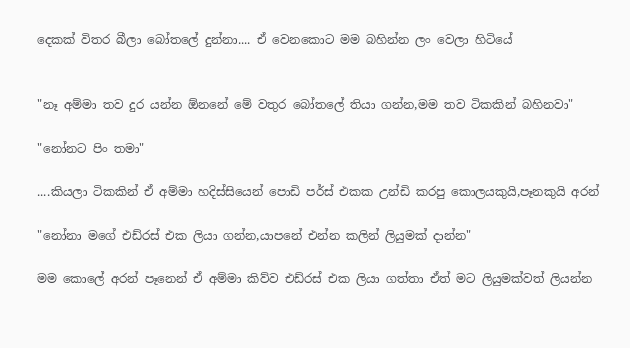දෙකක් විතර බීලා බෝතලේ දුන්නා.... ඒ වෙනකොට මම බහින්න ලං වෙලා හිටියේ


"නෑ අම්මා තව දුර යන්න ඕනනේ මේ වතුර බෝතලේ තියා ගන්න,මම තව ටිකකින් බහිනවා"

"නෝනට පිං තමා"

....කියලා ටිකකින් ඒ අම්මා හදිස්සියෙන් පොඩි පර්ස් එකක උන්ඩි කරපු කොලයකුයි,පෑනකුයි අරන්

"නෝනා මගේ එඩ්රස් එක ලියා ගන්න,යාපනේ එන්න කලින් ලියුමක් දාන්න"

මම කොලේ අරන් පෑනෙන් ඒ අම්මා කිව්ව එඩ්රස් එක ලියා ගත්තා ඒත් මට ලියුමක්වත් ලියන්න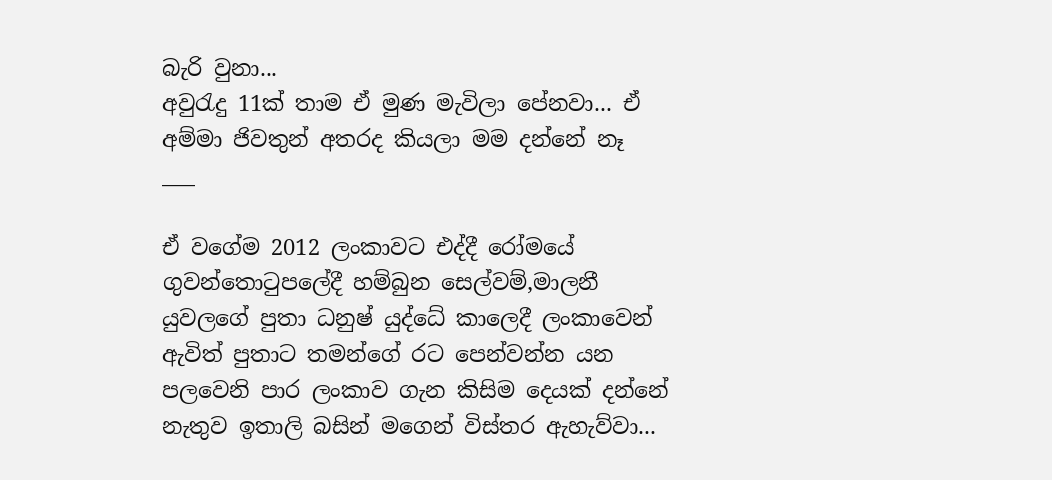බැරි වුනා...
අවුරැදු 11ක් තාම ඒ මුණ මැවිලා පේනවා... ඒ අම්මා ජිවතුන් අතරද කියලා මම දන්නේ නෑ
___

ඒ වගේම 2012 ලංකාවට එද්දී රෝමයේ ගුවන්තොටුපලේදී හම්බුන සෙල්වම්,මාලනී යුවලගේ පුතා ධනුෂ් යුද්ධේ කාලෙදී ලංකාවෙන් ඇවිත් පුතාට තමන්ගේ රට පෙන්වන්න යන පලවෙනි පාර ලංකාව ගැන කිසිම දෙයක් දන්නේ නැතුව ඉතාලි බසින් මගෙන් විස්තර ඇහැව්වා...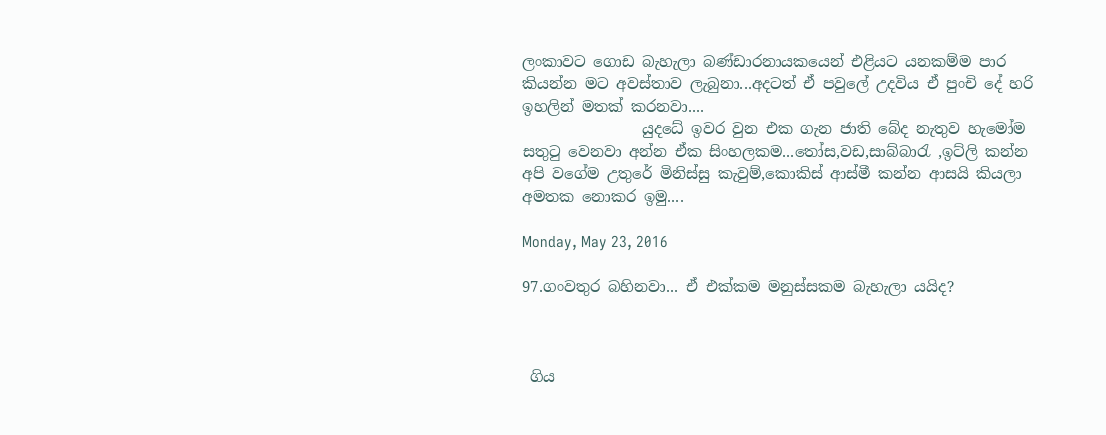ලංකාවට ගොඩ බැහැලා බණ්ඩාරනායකයෙන් එළියට යනකම්ම පාර කියන්න මට අවස්තාව ලැබුනා...අදටත් ඒ පවුලේ උදවිය ඒ පුංචි දේ හරි ඉහලින් මතක් කරනවා....
                යුදධේ ඉවර වුන එක ගැන ජාති බේද නැතුව හැමෝම සතුටු වෙනවා අන්න ඒක සිංහලකම...තෝස,වඩ,සාබ්බාරැ ,ඉට්ලි කන්න අපි වගේම උතුරේ මිනිස්සු කැවුම්,කොකිස් ආස්මී කන්න ආසයි කියලා අමතක නොකර ඉමු....

Monday, May 23, 2016

97.ගංවතුර බහිනවා... ඒ එක්කම මනුස්සකම බැහැලා යයිද?



 ගිය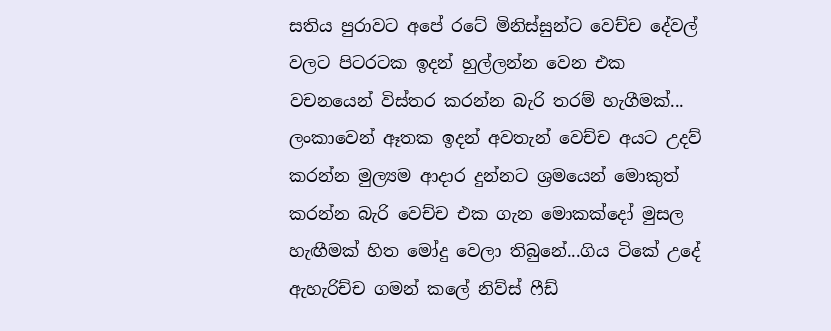සතිය පුරාවට අපේ රටේ මිනිස්සුන්ට වෙච්ච දේවල් වලට පිටරටක ඉදන් හුල්ලන්න වෙන එක වචනයෙන් විස්තර කරන්න බැරි තරම් හැගීමක්... ලංකාවෙන් ඈතක ඉදන් අවතැන් වෙච්ච අයට උදව් කරන්න මුල්‍යම ආදාර දුන්නට ශ්‍රමයෙන් මොකුත් කරන්න බැරි වෙච්ච එක ගැන මොකක්දෝ මුසල හැඟීමක් හිත මෝදු වෙලා තිබුනේ...ගිය ටිකේ උදේ ඇහැරිච්ච ගමන් කලේ නිව්ස් ෆීඩ්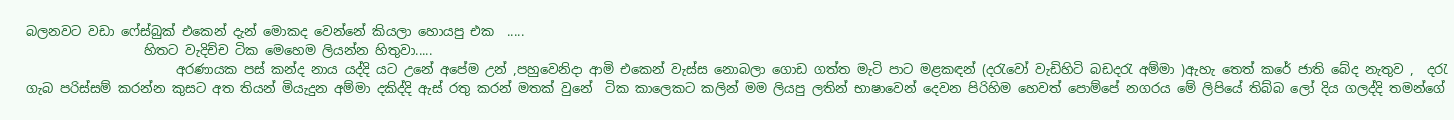බලනවට වඩා ෆේස්බුක් එකෙන් දැන් මොකද වෙන්නේ කියලා හොයපු එක  .....
                  හිතට වැදිච්ච ටික මෙහෙම ලියන්න හිතුවා.....
                       අරණායක පස් කන්ද නාය යද්දි යට උනේ අපේම උන් ,පහුවෙනිදා ආමි එකෙන් වැස්ස නොබලා ගොඩ ගත්ත මැටි පාට මළකඳන් (දරැවෝ වැඩිහිටි බඩදරැ අම්මා )ඇහැ තෙත් කරේ ජාති බේද නැතුව ,  දරැ ගැබ පරිස්සම් කරන්න කුසට අත තියන් මියැදුන අම්මා දකිද්දි ඇස් රතු කරන් මතක් වුනේ  ටික කාලෙකට කලින් මම ලියපු ලතින් භාෂාවෙන් දෙවන පිරිහිම හෙවත් පොම්පේ නගරය මේ ලිපියේ තිබ්බ ලෝ දිය ගලද්දි තමන්ගේ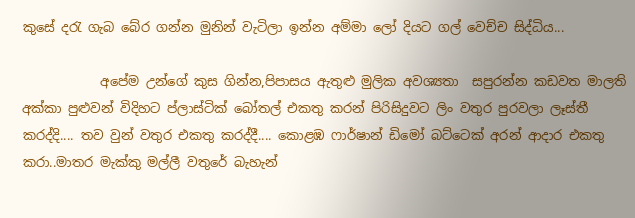කුසේ දරැ ගැබ බේර ගන්න මුනින් වැටිලා ඉන්න අම්මා ලෝ දියට ගල් වෙච්ච සිද්ධිය...

            අපේම උන්ගේ කුස ගින්න,පිපාසය ඇතුළු මුලික අවශ්‍යතා  සපුරන්න කඩවත මාලති අක්කා පුළුවන් විදිහට ප්ලාස්ටික් බෝතල් එකතු කරන් පිරිසිදුවට ලිං වතුර පුරවලා ලෑස්තී කරද්දි.... තව වුන් වතුර එකතු කරද්දී.... කොළඹ ෆාර්ෂාන් ඩිමෝ බට්ටෙක් අරන් ආදාර එකතු කරා..මාතර මැක්කු මල්ලී වතුරේ බැහැන්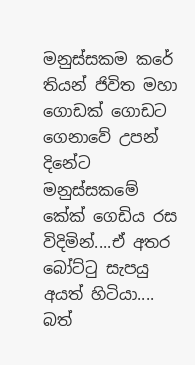මනුස්සකම කරේ තියන් ජිවිත මහා ගොඩක් ගොඩට ගෙනාවේ උපන් දිනේට මනුස්සකමේ කේක් ගෙඩිය රස විදිමින්....ඒ අතර බෝට්ටු සැපයු අයත් හිටියා.... බත්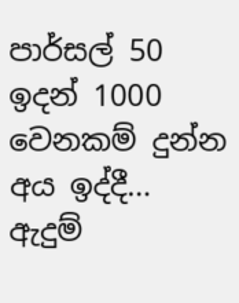පාර්සල් 50 ඉදන් 1000 වෙනකම් දුන්න අය ඉද්දී... ඇදුම්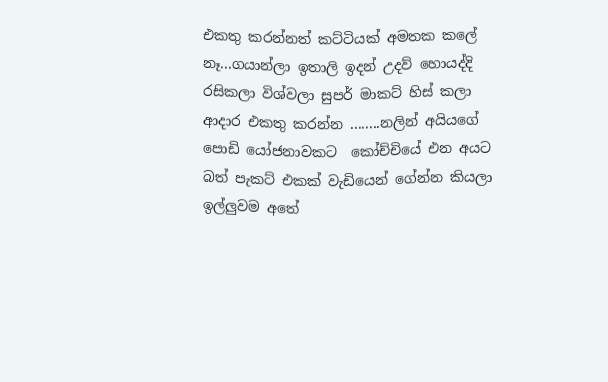එකතු කරන්නත් කට්ටියක් අමතක කලේ නෑ...ගයාන්ලා ඉතාලි ඉදන් උදව් හොයද්දි රසිකලා විශ්වලා සුපර් මාකට් හිස් කලා ආදාර එකතු කරන්න ........නලින් අයියගේ පොඩි යෝජනාවකට  කෝච්චියේ එන අයට බත් පැකට් එකක් වැඩියෙන් ගේන්න කියලා ඉල්ලුවම අතේ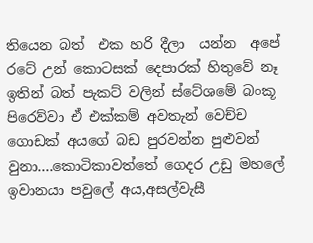තියෙන බත්  එක හරි දීලා  යන්න  අපේ රටේ උන් කොටසක් දෙපාරක් හිතුවේ නෑ ඉතින් බත් පැකට් වලින් ස්ටේශමේ බංකූ පිරෙව්වා ඒ එක්කම් අවතැන් වෙච්ච ගොඩක් අයගේ බඩ පුරවන්න පුළුවන් වුනා....කොටිකාවත්තේ ගෙදර උඩු මහලේ  ඉවානයා පවුලේ අය,අසල්වැසී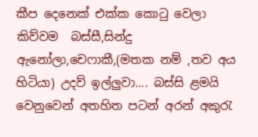කීප දෙනෙක් එක්ක කොටු වෙලා කිව්වම  බස්සී,සින්දු ඇනෝලා,චෙෆාකී,(මතක නම් ,තව අය හිටියා) උදව් ඉල්ලුවා.... බස්සි ළමයි වෙනුවෙන් අතහිත පටන් අරන් අකුරැ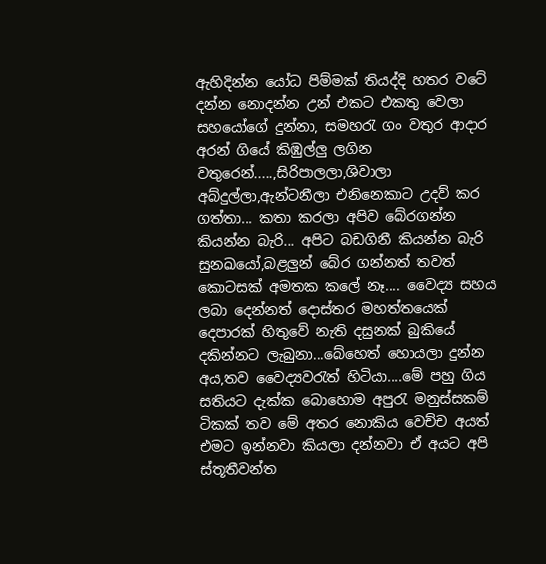ඇහිදින්න යෝධ පිම්මක් තියද්දි හතර වටේ දන්න නොදන්න උන් එකට එකතු වෙලා සහයෝගේ දුන්නා, සමහරැ ගං වතුර ආදාර අරන් ගියේ කිඹුල්ලු ලගින වතුරෙන්.....,සිරිපාලලා,ශිවාලා අබ්දුල්ලා,ඇන්ටනීලා එනිනෙකාට උදව් කර ගත්තා... කතා කරලා අපිව බේරගන්න කියන්න බැරි... අපිට බඩගිනී කියන්න බැරි සුනඛයෝ,බළලුන් බේර ගන්නත් තවත් කොටසක් අමතක කලේ නෑ.... වෛද්‍ය සහය ලබා දෙන්නත් දොස්තර මහත්තයෙක් දෙපාරක් හිතුවේ නැති දසුනක් බුකියේ දකින්නට ලැබුනා...බේහෙත් හොයලා දුන්න අය,තව වෛද්‍යවරැත් හිටියා....මේ පහු ගිය සතියට දැක්ක බොහොම අපුරැ මනුස්සකම් ටිකක් තව මේ අතර නොකිය වෙච්ච අයත් එමට ඉන්නවා කියලා දන්නවා ඒ අයට අපි ස්තූතීවන්ත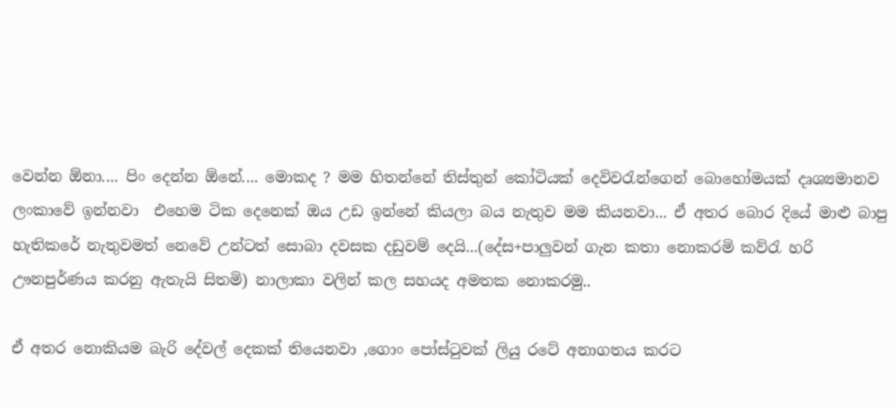වෙන්න ඕනා.... පිං දෙන්න ඕනේ.... මොකද ? මම හිතන්නේ තිස්තුන් කෝටියක් දෙවිවරැන්ගෙන් බොහෝමයක් දෘශ්‍යමානව ලංකා‍වේ ඉන්නවා  එහෙම ටික දෙනෙක් ඔය උඩ ඉන්නේ කියලා බය නැතුව මම කියනවා... ඒ අතර බොර දියේ මාළු බාපු හැතිකරේ නැතුවමත් නෙවේ උන්ටත් සොබා දවසක දඩුවම් දෙයි...(දේස+පාලුවන් ගැන කතා නොකරමි කව්රැ හරි ඌනපුර්ණය කරනු ඇතැයි සිතමි) නාලාකා වලින් කල සහයද අමතක නොකරමු..

ඒ අතර නොකියම බැරි දේවල් දෙකක් තියෙනවා ,ගොං පෝස්ටුවක් ලියු රටේ අනාගතය කරට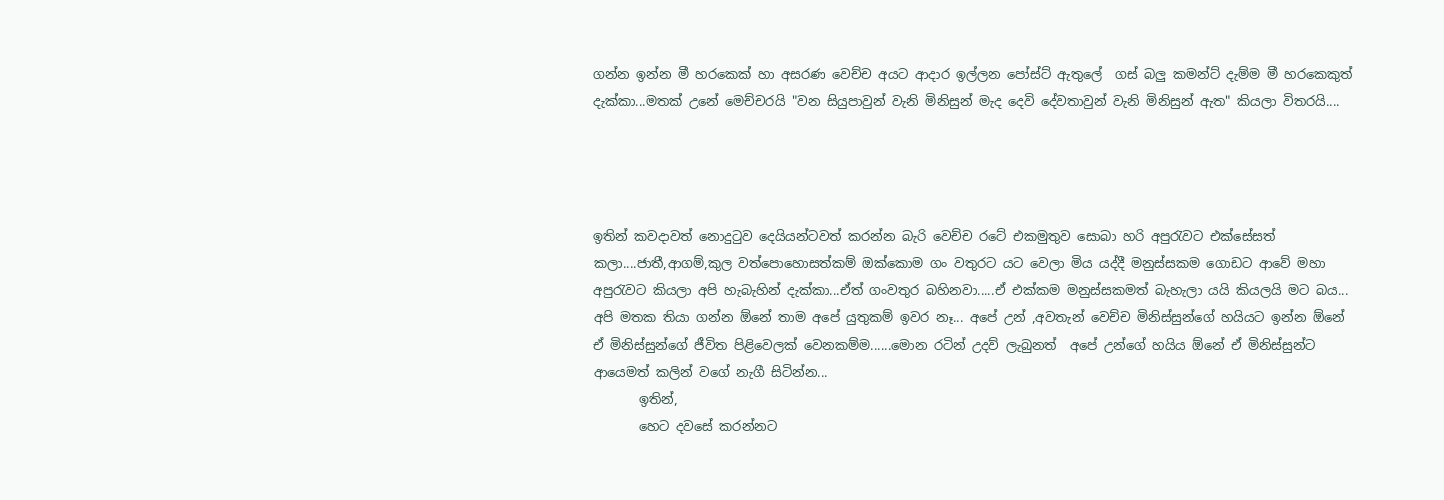ගන්න ඉන්න මී හරකෙක් හා අසරණ වෙච්ච අයට ආදාර ඉල්ලන පෝස්ට් ඇතුලේ  ගස් බලු කමන්ට් දැම්ම මී හරකෙකුත් දැක්කා...මතක් උනේ මෙච්චරයි "වන සියුපාවුන් වැනි මිනිසුන් මැද දෙවි දේවතාවුන් වැනි මිනිසුන් ඇත" කියලා විතරයි....




ඉතින් කවදාවත් නොදුටුව දෙයියන්ටවත් කරන්න බැරි වෙච්ච රටේ එකමුතුව සොබා හරි අපුරැවට එක්සේසත් කලා....ජාතී,ආගම්,කුල වත්පොහොසත්කම් ඔක්කොම ගං වතුරට යට වෙලා මිය යද්දී මනුස්සකම ගොඩට ආවේ මහා අපුරැවට කියලා අපි හැබැහින් දැක්කා...ඒත් ගංවතුර බහිනවා.....ඒ එක්කම මනුස්සකමත් බැහැලා යයි කියලයි මට බය... අපි මතක තියා ගන්න ඕනේ තාම අපේ යුතුකම් ඉවර නෑ... අපේ උන් ,අවතැන් වෙච්ච මිනිස්සුන්ගේ හයියට ඉන්න ඕනේ ඒ මිනිස්සුන්ගේ ජීවිත පිළිවෙලක් වෙනකම්ම......මොන රටින් උදව් ලැබුනත්  අපේ උන්ගේ හයිය ඕනේ ඒ මිනිස්සුන්ට ආයෙමත් කලින් වගේ නැගී සිටින්න...
       ඉතින්,
       හෙට දවසේ කරන්නට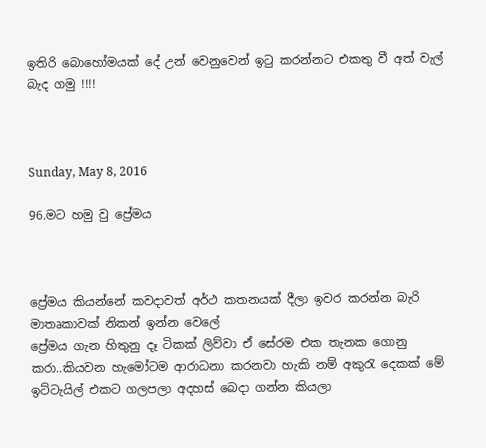ඉතිරි බොහෝමයක් දේ උන් වෙනුවෙන් ඉටු කරන්නට එකතු වී අත් වැල් බැද ගමු !!!!



Sunday, May 8, 2016

96.මට හමු වු ප්‍රේමය



ප්‍රේමය කියන්නේ කවදාවත් අර්ථ කතනයක් දීලා ඉවර කරන්න බැරි මාතෘකාවක් නිකන් ඉන්න වෙලේ
ප්‍රේමය ගැන හිතුනු දෑ ටිකක් ලිව්වා ඒ සේරම එක තැනක ගොනු කරා..කියවන හැමෝටම ආරාධනා කරනවා හැකි නම් අකුරැ දෙකක් මේ ඉට්ටැයිල් එකට ගලපලා අදහස් බෙදා ගන්න කියලා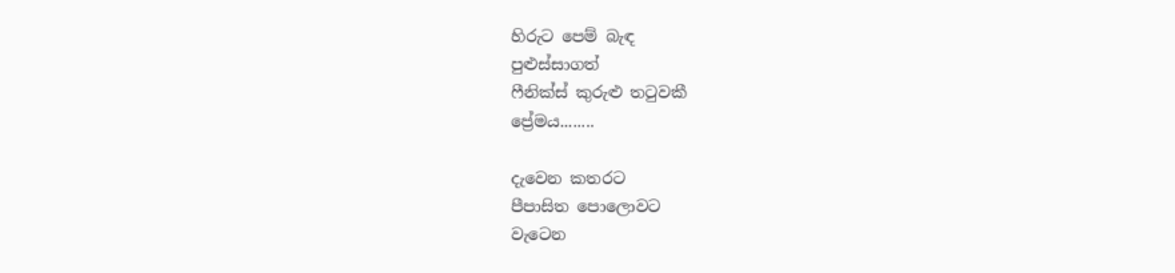හිරුට පෙම් බැඳ
පුළුස්සාගත්
ෆීනික්ස් කුරුළු තටුවකී
ප්‍රේමය........

දැවෙන කතරට
පීපාසිත පොලොවට
වැටෙන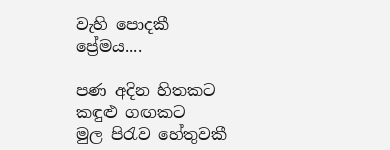වැහි පොදකී
ප්‍රේමය....

පණ අදින හිතකට
කඳුළු ගඟකට
මුල පිරැව හේතුවකී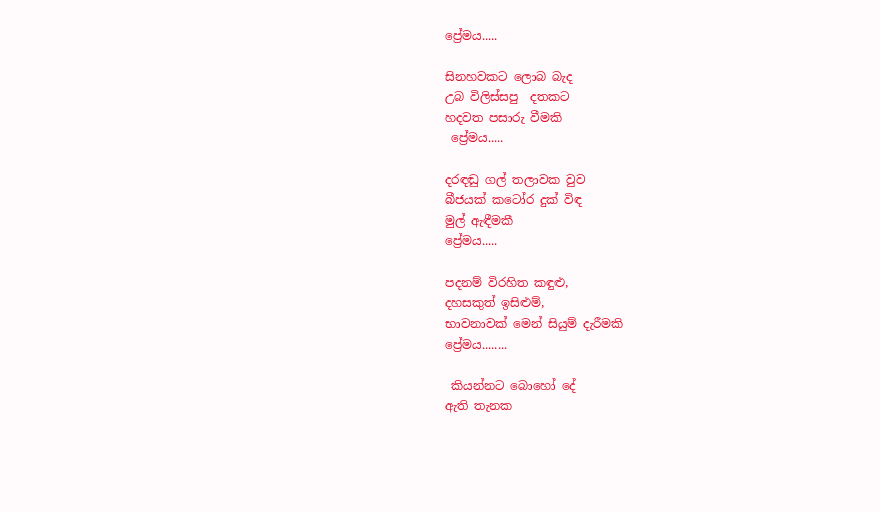ප්‍රේමය.....

සිනහවකට ලොබ බැද
උබ විලිස්සපු  දතකට
හදවත පසාරු වීමකි
 ප්‍රේමය.....

දරඳඬු ගල් තලාවක වුව
බීජයක් කටෝර දුක් විඳ
මුල් ඇඳීමකී
ප්‍රේමය.....

පදනම් විරහිත කඳුළු,
දහසකුත් ඉසිළුම්,
භාවනාවක් මෙන් සියුම් දැරීමකි
ප්‍රේමය........

 කියන්නට බොහෝ දේ
ඇති තැනක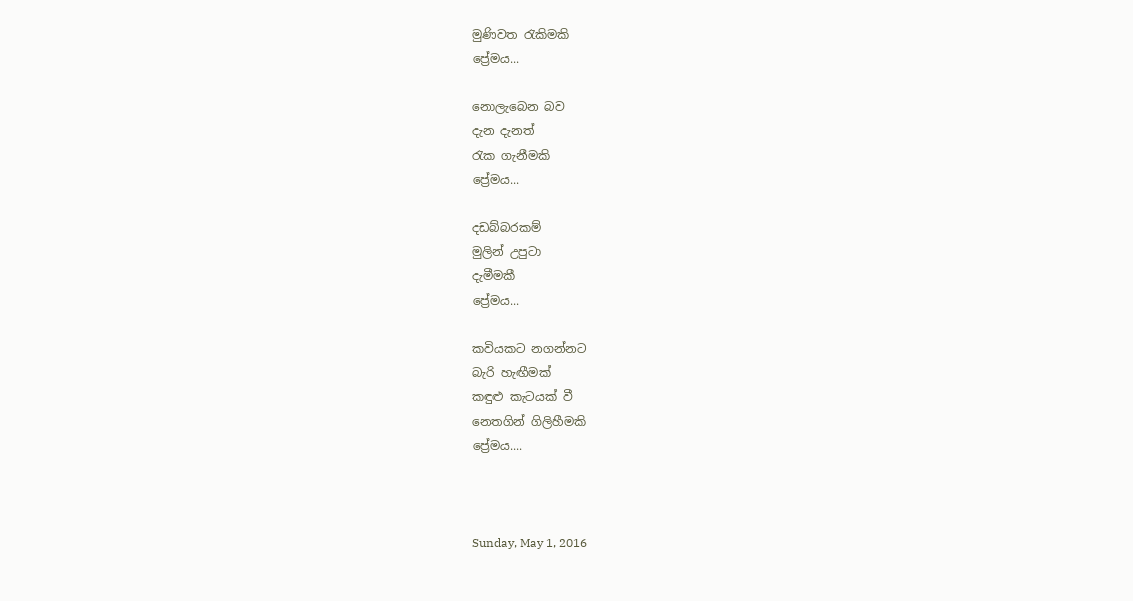මුණිවත රැකිමකි
ප්‍රේමය...

නොලැබෙන බව
දැන දැනත්
රැක ගැනීමකි
ප්‍රේමය...

දඩබ්බරකම්
මුලින් උපුටා
දැමීමකී
ප්‍රේමය...

කවියකට නගන්නට
බැරි හැඟීමක්
කඳුළු කැටයක් වී
නෙතගින් ගිලිහීමකි
ප්‍රේමය....



Sunday, May 1, 2016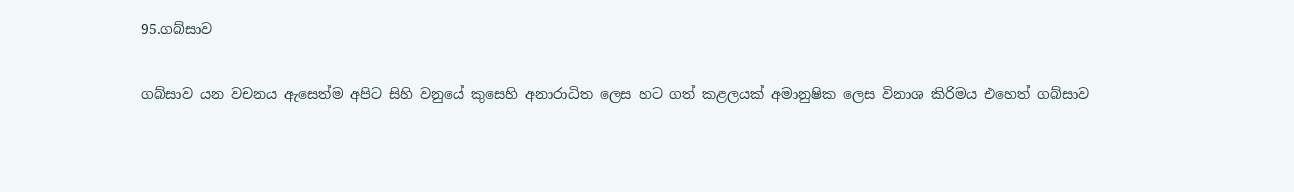95.ගබ්සාව

ගබ්සාව යන වචනය ඇසෙත්ම අපිට සිහි වනුයේ කුසෙහි අනාරාධිත ලෙස හට ගත් කළලයක් අමානුෂික ලෙස විනාශ කිරිමය එහෙත් ගබ්සාව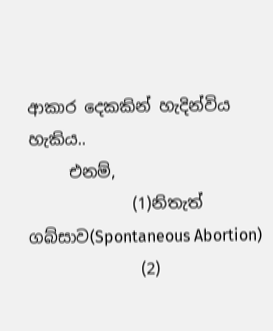ආකාර දෙකකින් හැදින්විය හැකිය..
     එනම්,
             (1)නිතැත් ගබ්සාව(Spontaneous Abortion)
              (2)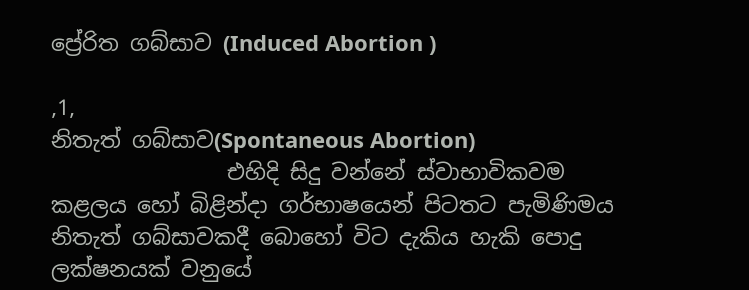ප්‍රේරිත ගබ්සාව (Induced Abortion )

,1,
නිතැත් ගබ්සාව(Spontaneous Abortion)
                එහිදි සිදු වන්නේ ස්වාභාවිකවම කළලය හෝ බිළින්දා ගර්භාෂයෙන් පිටතට පැමිණිමය නිතැත් ගබ්සාවකදී බොහෝ විට දැකිය හැකි පොදු ලක්ෂනයක් වනුයේ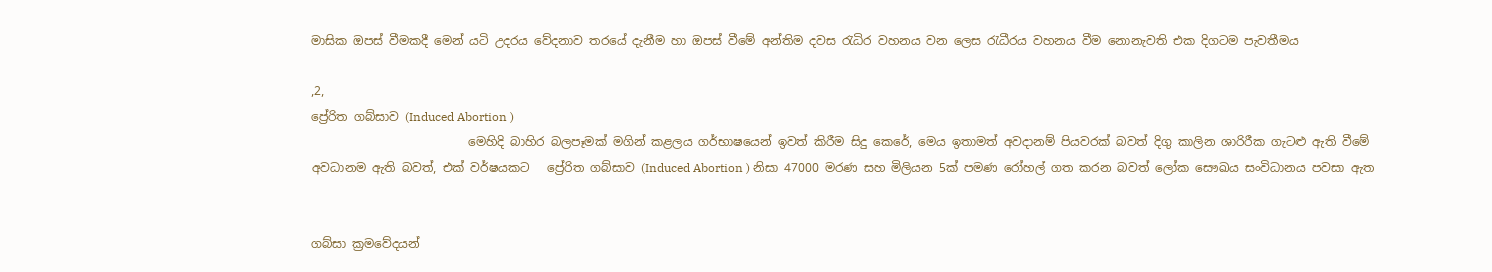මාසික ඔපස් වීමකදී මෙන් යටි උදරය වේදනාව තරයේ දැනීම හා ඔපස් වීමේ අන්තිම දවස රැධිර වහනය වන ලෙස රැධීරය වහනය වීම නොනැවති එක දිගටම පැවතීමය

,2,
ප්‍රේරිත ගබ්සාව (Induced Abortion )
                          මෙහිදි බාහිර බලපෑමක් මගින් කළලය ගර්භාෂයෙන් ඉවත් කිරීම සිදු කෙරේ, මෙය ඉතාමත් අවදානම් පියවරක් බවත් දිගු කාලින ශාරිරීක ගැටළු ඇති වීමේ අවධානම ඇති බවත්, එක් වර්ෂයකට   ප්‍රේරිත ගබ්සාව (Induced Abortion ) නිසා 47000 මරණ සහ මිලියන 5ක් පමණ රෝහල් ගත කරන බවත් ලෝක සෞඛය සංවිධානය පවසා ඇත


ගබ්සා ක්‍රමවේදයන්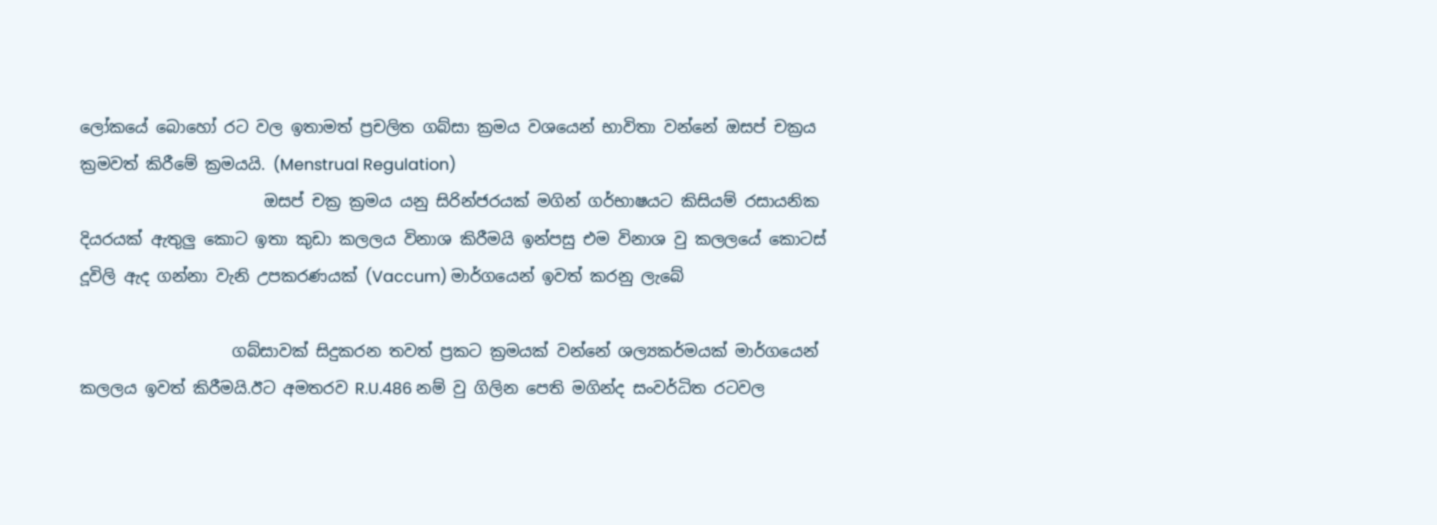ලෝකයේ බොහෝ රට වල ඉතාමත් ප්‍රචලිත ගබ්සා ක්‍රමය වශයෙන් භාවිතා වන්නේ ඔසප් චක්‍රය ක්‍රමවත් කිරීමේ ක්‍රමයයි. (Menstrual Regulation)
                       ඔසප් චක්‍ර ක්‍රමය යනු සිරින්ජරයක් මගින් ගර්භාෂයට කිසියම් රසායනික දියරයක් ඇතුලු කොට ඉතා කුඩා කලලය විනාශ කිරීමයි ඉන්පසු එම විනාශ වු කලලයේ කොටස් දූවිලි ඇද ගන්නා වැනි උපකරණයක් (Vaccum) මාර්ගයෙන් ඉවත් කරනු ලැබේ

                   ගබ්සාවක් සිදුකරන තවත් ප්‍රකට ක්‍රමයක් වන්නේ ශල්‍යකර්මයක් මාර්ගයෙන් කලලය ඉවත් කිරීමයි.ඊට අමතරව R.U.486 නම් වු ගිලින පෙති මගින්ද සංවර්ධිත රටවල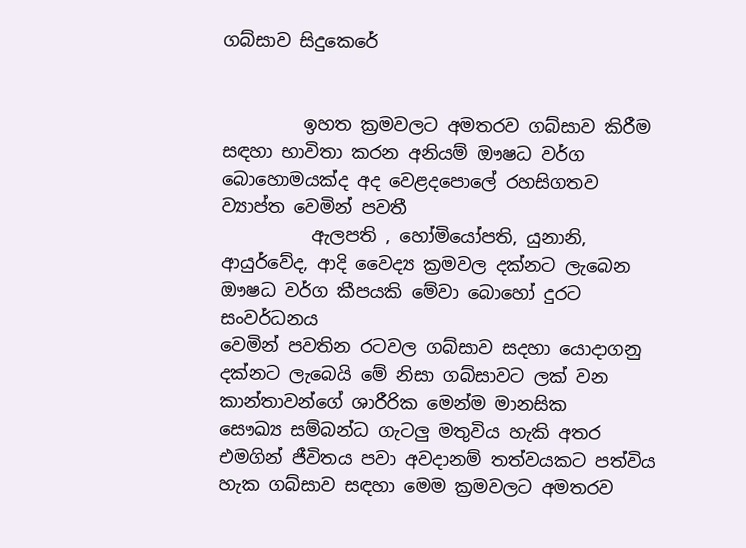ගබ්සාව සිදුකෙරේ


         ඉහත ක්‍රමවලට අමතරව ගබ්සාව කිරීම සඳහා භාවිතා කරන අනියම් ඖෂධ වර්ග බොහොමයක්ද අද වෙළදපොලේ රහසිගතව ව්‍යාප්ත වෙමින් පවතී
          ඇලපති , හෝමියෝපති, යුනානි, ආයුර්වේද, ආදි වෛද්‍ය ක්‍රමවල දක්නට ලැබෙන ඖෂධ වර්ග කීපයකි මේවා බොහෝ දුරට සංවර්ධනය
වෙමින් පවතින රටවල ගබ්සාව සදහා යොදාගනු දක්නට ලැබෙයි මේ නිසා ගබ්සාවට ලක් වන කාන්තාවන්ගේ ශාරීරික මෙන්ම මානසික
සෞඛ්‍ය සම්බන්ධ ගැටලු මතුවිය හැකි අතර එමගින් ජීවිතය පවා අවදානම් තත්වයකට පත්විය හැක ගබ්සාව සඳහා මෙම ක්‍රමවලට අමතරව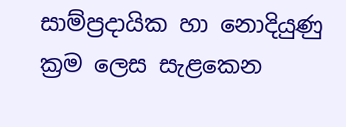සාම්ප්‍රදායික හා නොදියුණු ක්‍රම ලෙස සැළකෙන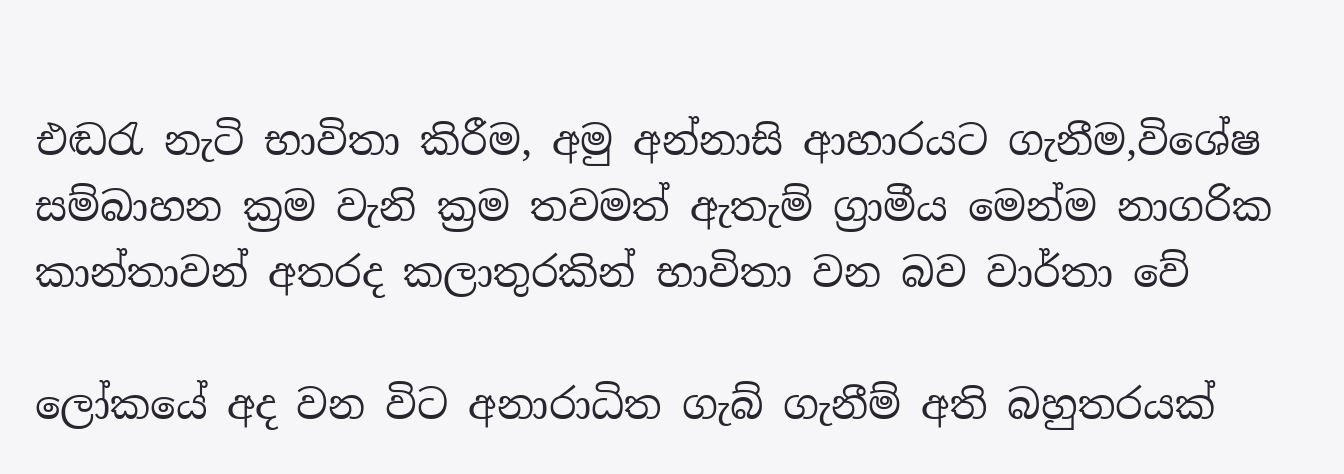එඬරැ නැටි භාවිතා කිරීම, අමු අන්නාසි ආහාරයට ගැනීම,විශේෂ සම්බාහන ක්‍රම වැනි ක්‍රම තවමත් ඇතැම් ග්‍රාමීය මෙන්ම නාගරික කාන්තාවන් අතරද කලාතුරකින් භාවිතා වන බව වාර්තා වේ

ලෝකයේ අද වන විට අනාරාධිත ගැබ් ගැනීම් අති බහුතරයක්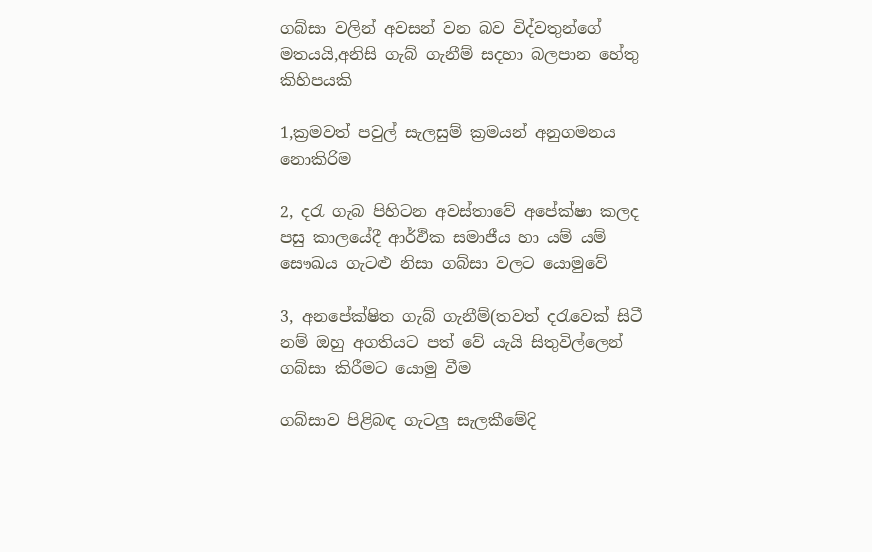ගබ්සා වලින් අවසන් වන බව විද්වතුන්ගේ මතයයි,අනිසි ගැබ් ගැනීම් සදහා බලපාන හේතු කිහිපයකි

1,ක්‍රමවත් පවුල් සැලසුම් ක්‍රමයන් අනුගමනය නොකිරිම

2, දරැ ගැබ පිහිටන අවස්තාවේ අපේක්ෂා කලද පසු කාලයේදී ආර්ඵික සමාජීය හා යම් යම් සෞඛය ගැටළු නිසා ගබ්සා වලට යොමුවේ

3, අනපේක්ෂිත ගැබ් ගැනීම්(තවත් දරැවෙක් සිටී නම් ඔහු අගතියට පත් වේ යැයි සිතුවිල්ලෙන් ගබ්සා කිරීමට යොමු වීම

ගබ්සාව පිළිබඳ ගැටලු සැලකීමේදි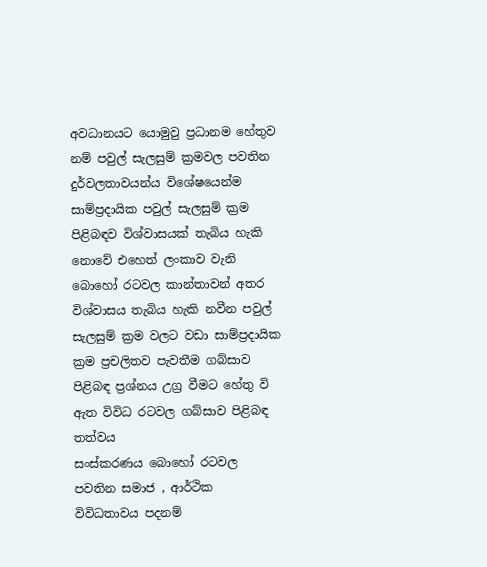අවධානයට යොමුවු ප්‍රධානම හේතුව නම් පවුල් සැලසුම් ක්‍රමවල පවතින දුර්වලතාවයන්ය විශේෂයෙන්ම සාම්ප්‍රදායික පවුල් සැලසුම් ක්‍රම පිළිබඳව විශ්වාසයක් තැබිය හැකි නොවේ එහෙත් ලංකාව වැනි බොහෝ රටවල කාන්තාවන් අතර විශ්වාසය තැබිය හැකි නවීන පවුල් සැලසුම් ක්‍රම වලට වඩා සාම්ප්‍රදායික ක්‍රම ප්‍රචලිතව පැවතීම ගබ්සාව පිළිබඳ ප්‍රශ්නය උග්‍ර වීමට හේතු වි ඇත විවිධ රටවල ගබ්සාව පිළිබඳ තත්වය
සංස්කරණය බොහෝ රටවල පවතින සමාජ , ආර්ථික විවිධතාවය පදනම්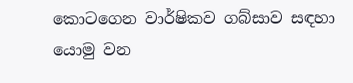කොටගෙන වාර්ෂිකව ගබ්සාව සඳහා යොමු වන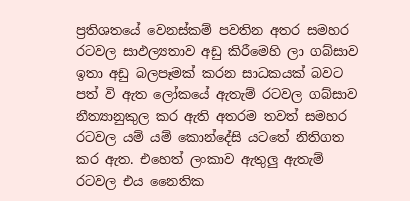ප්‍රතිශතයේ වෙනස්කම් පවතින අතර සමහර රටවල සාඵල්‍යතාව අඩු කිරීමෙහි ලා ගබ්සාව ඉතා අඩු බලපෑමක් කරන සාධකයක් බවට පත් වි ඇත ලෝකයේ ඇතැම් රටවල ගබ්සාව නීත්‍යානුකුල කර ඇති අතරම තවත් සමහර රටවල යම් යම් කොන්දේසි යටතේ නිතිගත කර ඇත. එහෙත් ලංකාව ඇතුලු ඇතැම් රටවල එය නෛතික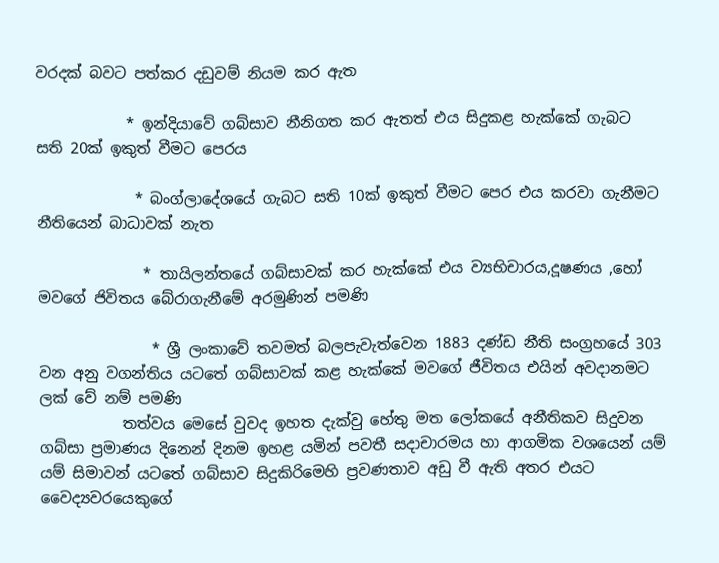වරදක් බවට පත්කර දඩුවම් නියම කර ඇත

            * ඉන්දියාවේ ගබ්සාව නීනිගත කර ඇතත් එය සිදුකළ හැක්කේ ගැබට සති 20ක් ඉකුත් වීමට පෙරය

             * බංග්ලාදේශයේ ගැබට සති 10ක් ඉකුත් වීමට පෙර එය කරවා ගැනීමට නීතියෙන් බාධාවක් නැත

              * තායිලන්තයේ ගබ්සාවක් කර හැක්කේ එය ව්‍යභිචාරය,දූෂණය ,හෝ මවගේ ජිවිතය බේරාගැනීමේ අරමුණින් පමණි

               * ශ්‍රී ලංකාවේ තවමත් බලපැවැත්වෙන 1883 දණ්ඩ නීති සංග්‍රහයේ 303 වන අනු වගන්තිය යටතේ ගබ්සාවක් කළ හැක්කේ මවගේ ජීවිතය එයින් අවදානමට ලක් වේ නම් පමණි
           තත්වය මෙසේ වුවද ඉහත දැක්වු හේතු මත ලෝකයේ අනීතිකව සිදුවන ගබ්සා ප්‍රමාණය දිනෙන් දිනම ඉහළ යමින් පවතී සදාචාරමය හා ආගමික වශයෙන් යම් යම් සිමාවන් යටතේ ගබ්සාව සිදුකිරිමෙහි ප්‍රවණතාව අඩු වී ඇති අතර එයට වෛද්‍යවරයෙකුගේ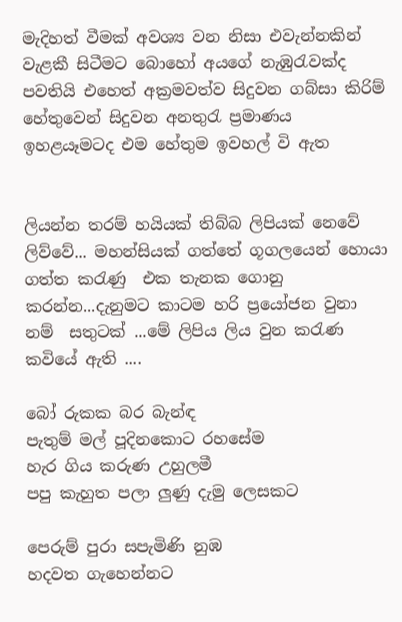මැදිහත් වීමක් අවශ්‍ය වන නිසා එවැන්නකින් වැළකී සිටීමට බොහෝ අයගේ නැඹුරැවක්ද පවතියි එහෙත් අක්‍රමවත්ව සිදුවන ගබ්සා කිරිම් හේතුවෙන් සිදුවන අනතුරැ ප්‍රමාණය ඉහළයෑමටද එම හේතුම ඉවහල් වි ඇත


ලියන්න තරම් හයියක් තිබ්බ ලිපියක් නෙවේ ලිව්වේ... මහන්සියක් ගත්තේ ගූගලයෙන් හොයා ගත්ත කරැණු  එක තැනක ගොනු කරන්න...දැනුමට කාටම හරි ප්‍රයෝජන වුනා නම්  සතුටක් ...මේ ලිපිය ලිය වුන කරැණ කවියේ ඇති ....

බෝ රුකක බර බැන්ඳ
පැතුම් මල් පූදිනකොට රහසේම
හැර ගිය කරුණ උහුලමී
පපු කැහුත පලා ලුණු දැමු ලෙසකට

පෙරුම් පුරා සපැමිණි නුඹ
හදවත ගැහෙන්නට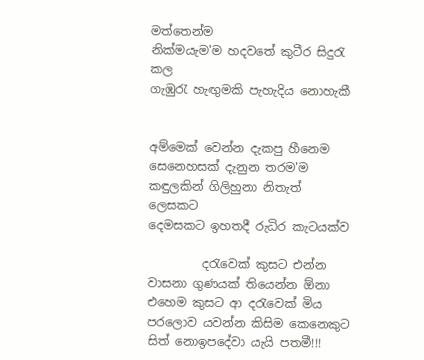මත්තෙන්ම
නික්මයැම'ම හදවතේ කුටීර සිදුරැ කල
ගැඹුරැ හැඟුමකි පැහැදිය නොහැකී


අම්මෙක් වෙන්න දැකපු හීනෙම
සෙනෙහසක් දැනුන තරම'ම
කඳුලකින් ගිලිහුනා නිතැත් ලෙසකට
දෙමසකට ඉහතදී රුධිර කැටයක්ව

         දරැවෙක් කුසට එන්න වාසනා ගුණයක් තියෙන්න ඕනා එහෙම කුසට ආ දරැවෙක් මිය පරලොව යවන්න කිසිම කෙනෙකුට සිත් නොඉපදේවා යැයි පතමී!!!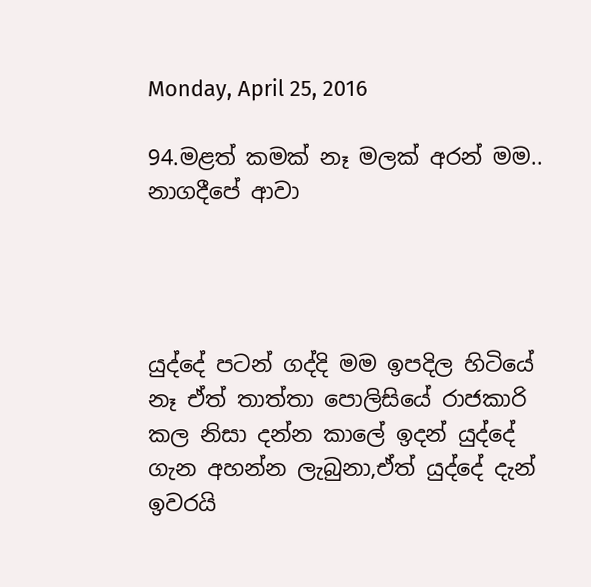Monday, April 25, 2016

94.මළත් කමක් නෑ මලක් අරන් මම.. නාගදීපේ ආවා




යුද්දේ පටන් ගද්දි මම ඉපදිල හිටියේ නෑ ඒත් තාත්තා පොලිසියේ රාජකාරි කල නිසා දන්න කාලේ ඉදන් යුද්දේ ගැන අහන්න ලැබුනා,ඒත් යුද්දේ දැන් ඉවරයි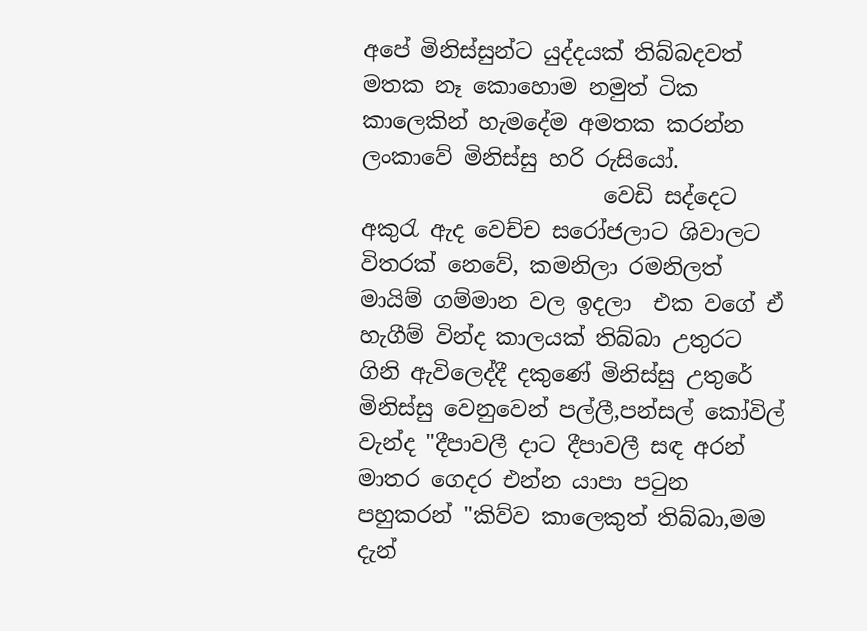අපේ මිනිස්සුන්ට යුද්දයක් තිබ්බදවත් මතක නෑ කොහොම නමුත් ටික කාලෙකින් හැමදේම අමතක කරන්න ලංකාවේ මිනිස්සු හරි රුසියෝ.
                      වෙඩි සද්දෙට අකුරැ ඇද වෙච්ච සරෝජලාට ශිවාලට විතරක් නෙවේ, කමනිලා රමනිලත් මායිම් ගම්මාන වල ඉදලා  එක වගේ ඒ හැගීම් වින්ද කාලයක් තිබ්බා උතුරට ගිනි ඇවිලෙද්දී දකුණේ මිනිස්සු උතුරේ මිනිස්සු වෙනුවෙන් පල්ලී,පන්සල් කෝවිල් වැන්ද "දීපාවලී දාට දීපාවලී සඳ අරන් මාතර ගෙදර එන්න යාපා පටුන පහුකරන් "කිව්ව කාලෙකුත් තිබ්බා,මම දැන්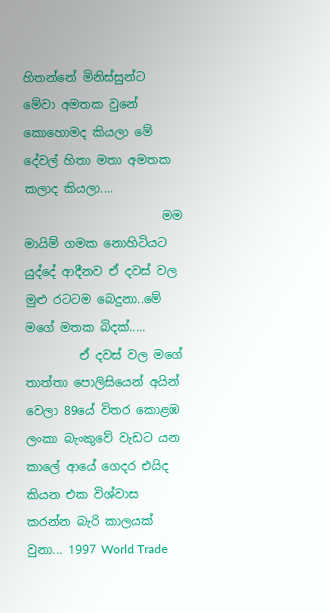හිතන්නේ මිනිස්සුන්ට මේවා අමතක වුනේ කොහොමද කියලා මේ දේවල් හිතා මතා අමතක කලාද කියලා....
                       මම මායිම් ගමක නොහිටියට යුද්දේ ආදීනව ඒ දවස් වල මුළු රටටම බෙදුනා..මේ මගේ මතක බිදක්.....
         ඒ දවස් වල මගේ තාත්තා පොලිසියෙන් අයින් වෙලා 89යේ විතර කොළඹ ලංකා බැංකුවේ වැඩට යන කාලේ ආයේ ගෙදර එයිද කියන එක විශ්වාස කරන්න බැරි කාලයක් වුනා... 1997 World Trade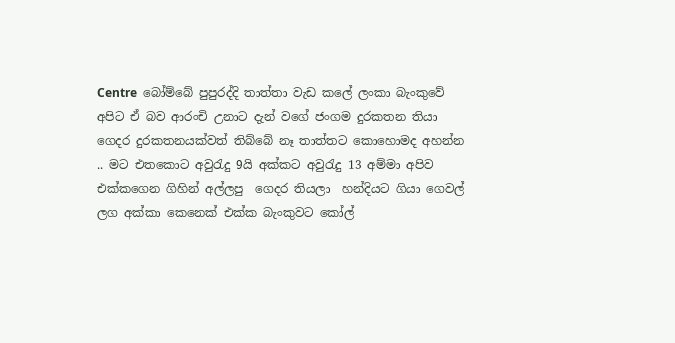Centre  බෝම්බේ පුපුරද්දි තාත්තා වැඩ කලේ ලංකා බැංකුවේ අපිට ඒ බව ආරංචි උනාට දැන් වගේ ජංගම දුරකතන තියා ගෙදර දුරකතනයක්වත් තිබ්බේ නෑ තාත්තට කොහොමද අහන්න .. මට එතකොට අවුරැදු 9යි අක්කට අවුරැදු 13 අම්මා අපිව එක්කගෙන ගිහින් අල්ලපු  ගෙදර තියලා  හන්දියට ගියා ගෙවල් ලග අක්කා කෙනෙක් එක්ක බැංකුවට කෝල්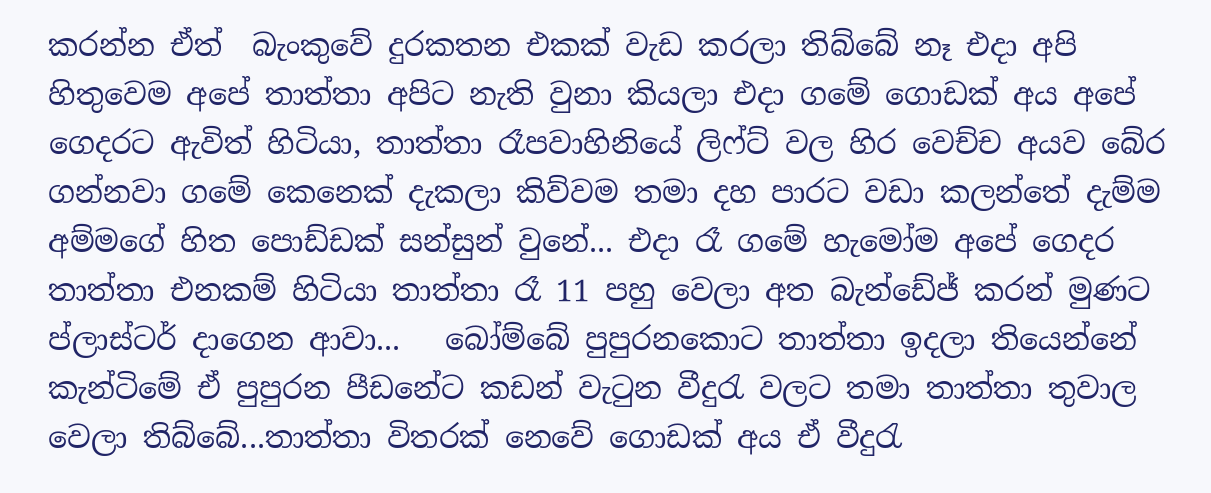කරන්න ඒත්  බැංකුවේ දුරකතන එකක් වැඩ කරලා තිබ්බේ නෑ එදා අපි හිතුවෙම අපේ තාත්තා අපිට නැති වුනා කියලා එදා ගමේ ගොඩක් අය අපේ ගෙදරට ඇවිත් හිටියා, තාත්තා රෑපවාහිනියේ ලිෆ්ට් වල හිර වෙච්ච අයව බේර ගන්නවා ගමේ කෙනෙක් දැකලා කිව්වම තමා දහ පාරට වඩා කලන්තේ දැම්ම අම්මගේ හිත පොඩ්ඩක් සන්සුන් වුනේ... එදා රෑ ගමේ හැමෝම අපේ ගෙදර තාත්තා එනකම් හිටියා තාත්තා රෑ 11 පහු වෙලා අත බැන්ඩේජ් කරන් මුණට ප්ලාස්ටර් දාගෙන ආවා...   බෝම්බේ පුපුරනකොට තාත්තා ඉදලා තියෙන්නේ කැන්ටිමේ ඒ පුපුරන පීඩනේට කඩන් වැටුන වීදුරැ වලට තමා තාත්තා තුවාල වෙලා තිබ්බේ...තාත්තා විතරක් නෙවේ ගොඩක් අය ඒ වීදුරැ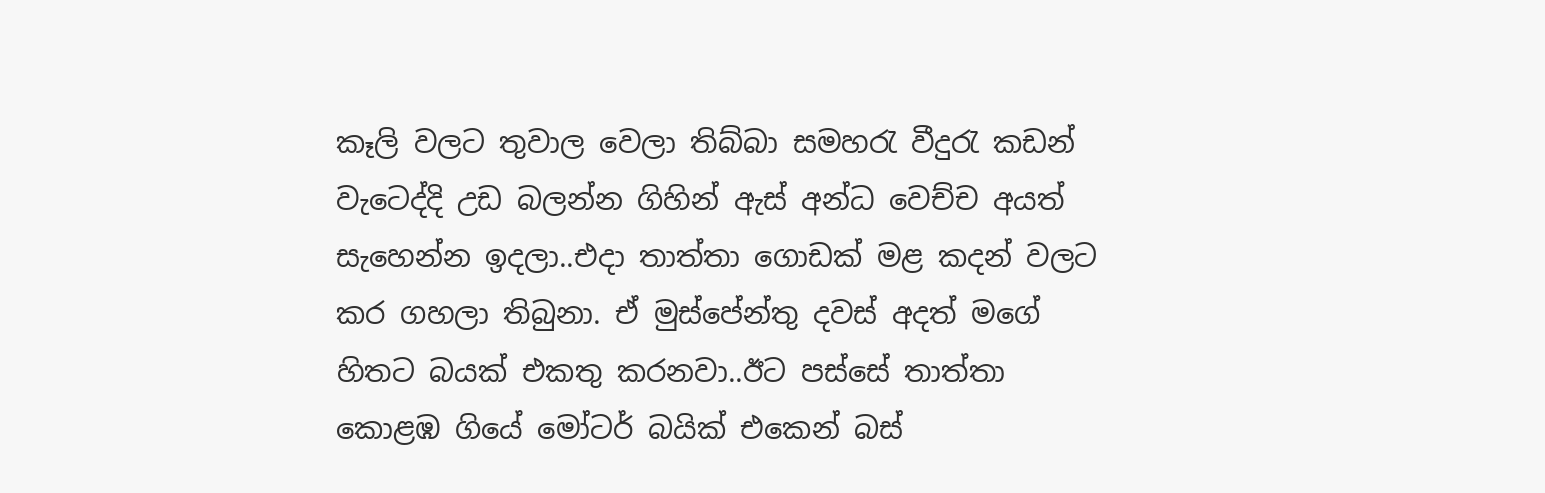කෑලි වලට තුවාල වෙලා තිබ්බා සමහරැ වීදුරැ කඩන් වැටෙද්දි උඩ බලන්න ගිහින් ඇස් අන්ධ වෙච්ච අයත් සැහෙන්න ඉදලා..එදා තාත්තා ගොඩක් මළ කදන් වලට කර ගහලා තිබුනා. ඒ මුස්පේන්තු දවස් අදත් මගේ හිතට බයක් එකතු කරනවා..ඊට පස්සේ තාත්තා කොළඹ ගියේ මෝටර් බයික් එකෙන් බස්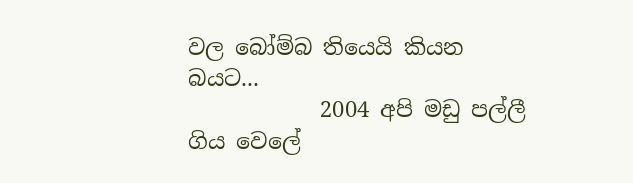වල බෝම්බ තියෙයි කියන බයට...
            2004 අපි මඩු පල්ලී ගිය වෙලේ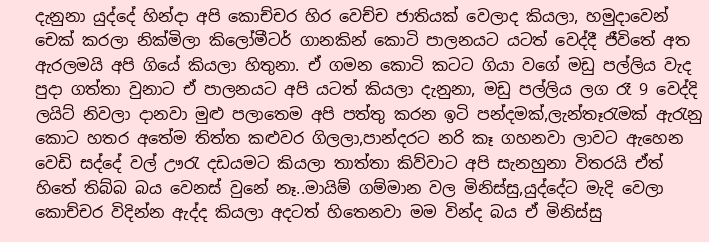දැනුනා යුද්දේ හින්දා අපි කොච්චර හිර වෙච්ච ජාතියක් වෙලාද කියලා, හමුදාවෙන් චෙක් කරලා නික්මිලා කිලෝමීටර් ගානකින් කොටි පාලනයට යටත් වෙද්දී ජීවිතේ අත ඇරලමයි අපි ගියේ කියලා හිතුනා. ඒ ගමන කොටි කටට ගියා වගේ මඩු පල්ලිය වැද පුදා ගත්තා වුනාට ඒ පාලනයට අපි යටත් කියලා දැනුනා, මඩු පල්ලිය ලග රෑ 9 වෙද්දි ලයිට් නිවලා දානවා මුළු පලාතෙම අපි පත්තු කරන ඉටි පන්දමක්,ලැන්තෑරැමක් ඇරැනු කොට හතර අතේම තිත්ත කළුවර ගිලලා,පාන්දරට නරි කෑ ගහනවා ලාවට ඇහෙන වෙඩි සද්දේ වල් ඌරැ දඩයමට කියලා තාත්තා කිව්වාට අපි සැනහුනා විතරයි ඒත් හිතේ තිබ්බ බය වෙනස් වුනේ නෑ..මායිම් ගම්මාන වල මිනිස්සු,යුද්දේට මැදි වෙලා කොච්චර විදින්න ඇද්ද කියලා අදටත් හිතෙනවා මම වින්ද බය ඒ මිනිස්සු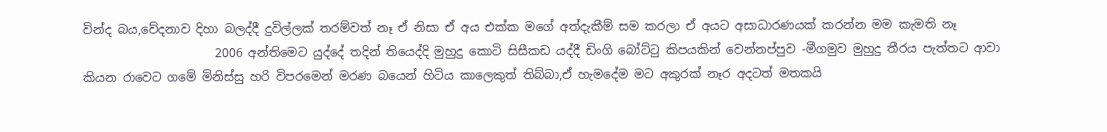වින්ද බය,වේදනාව දිහා බලද්දී දුවිල්ලක් තරම්වත් නෑ ඒ නිසා ඒ අය එක්ක මගේ අත්දැකීම් සම කරලා ඒ අයට අසාධාරණයක් කරන්න මම කැමති නෑ
                      2006 අන්තිමෙට යුද්දේ තදින් තියෙද්දි මුහුදු කොටි සිසීකඩ යද්දී ඩිංගි බෝට්ටු කිපයකින් වෙන්නප්පුව -මීගමුව මුහුදු තීරය පැත්තට ආවා කියන රාවෙට ගමේ මිනිස්සු හරි විපරමෙන් මරණ බයෙන් හිටිය කාලෙකුත් තිබ්බා,ඒ හැමදේම මට අකුරක් නෑර අදටත් මතකයි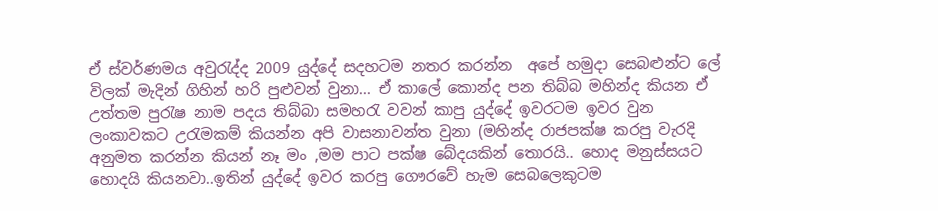ඒ ස්වර්ණමය අවුරැද්ද 2009 යුද්දේ සදහටම නතර කරන්න  අපේ හමුදා සෙබළුන්ට ලේ විලක් මැදින් ගිහින් හරි පුළුවන් වුනා... ඒ කාලේ කොන්ද පන තිබ්බ මහින්ද කියන ඒ උත්තම පුරැෂ නාම පදය තිබ්බා සමහරැ වවන් කාපු යුද්දේ ඉවරටම ඉවර වුන ලංකාවකට උරැමකම් කියන්න අපි වාසනාවන්ත වුනා (මහින්ද රාජපක්ෂ කරපු වැරදි අනුමත කරන්න කියන් නෑ මං ,මම පාට පක්ෂ බේදයකින් තොරයි.. හොද මනුස්සයට හොදයි කියනවා..ඉතින් යුද්දේ ඉවර කරපු ගෞරවේ හැම සෙබලෙකුටම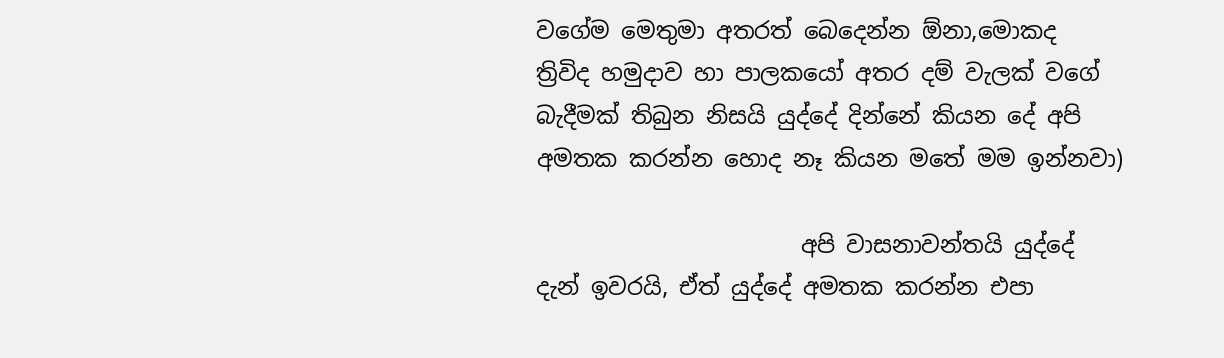වගේම මෙතුමා අතරත් බෙදෙන්න ඕනා,මොකද    ත්‍රිවිද හමුදාව හා පාලකයෝ අතර දම් වැලක් වගේ බැදීමක් තිබුන නිසයි යුද්දේ දින්නේ කියන දේ අපි අමතක කරන්න හොද නෑ කියන මතේ මම ඉන්නවා)

                       අපි වාසනාවන්තයි යුද්දේ දැන් ඉවරයි, ඒත් යුද්දේ අමතක කරන්න එපා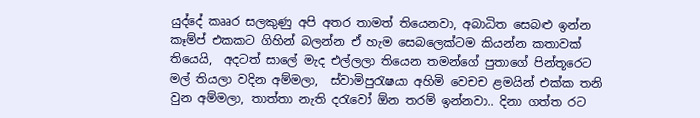යුද්දේ කෲර සලකුණු අපි අතර තාමත් තියෙනවා, අබාධිත සෙබළු ඉන්න කෑම්ප් එකකට ගිහින් බලන්න ඒ හැම සෙබලෙක්ටම කියන්න කතාවක් තියෙයි,  අදටත් සාලේ මැද එල්ලලා තියෙන තමන්ගේ පුතාගේ පින්තූරෙට  මල් තියලා වදින අම්මලා,  ස්වාමිපුරැෂයා අහිමි වෙචච ළමයින් එක්ක තනි වුන අම්මලා, තාත්තා නැති දරැවෝ ඕන තරම් ඉන්නවා.. දිනා ගත්ත රට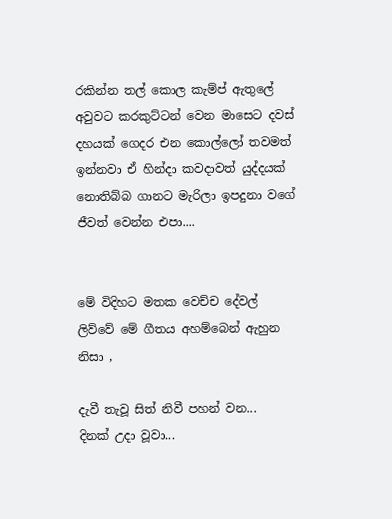රකින්න තල් කොල කැම්ප් ඇතුලේ අවුවට කරකුට්ටන් වෙන මාසෙට දවස් දහයක් ගෙදර එන කොල්ලෝ තවමත් ඉන්නවා ඒ හින්දා කවදාවත් යුද්දයක් නොතිබ්බ ගානට මැරිලා ඉපදුනා වගේ ජීවත් වෙන්න එපා....


මේ විදිහට මතක වෙච්ච දේවල් ලිව්වේ මේ ගීතය අහම්බෙන් ඇහුන නිසා ,

දැවී තැවූ සිත් නිවී පහන් වන...
දිනක් උදා වූවා...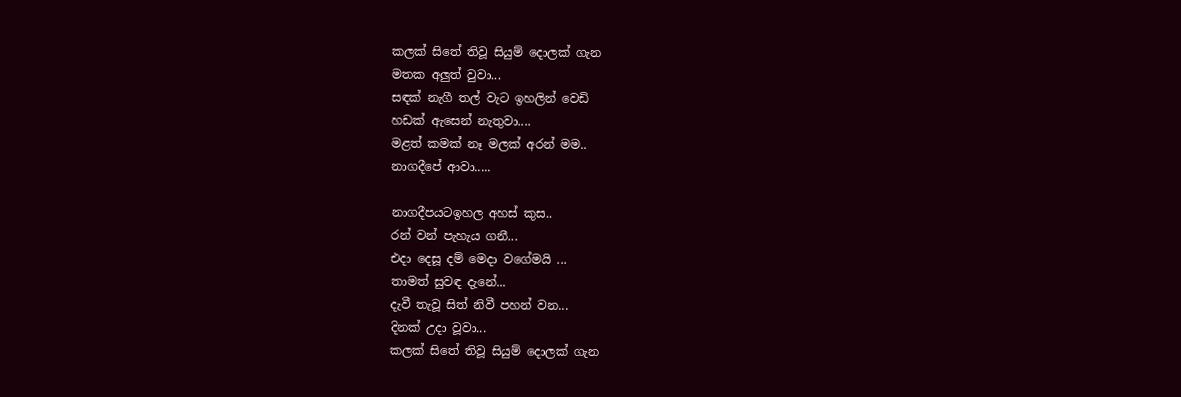කලක් සිතේ තිවූ සියුම් දොලක් ගැන
මතක අලුත් වුවා...
සඳක් නැගී තල් වැට ඉහලින් වෙඩි
හඩක් ඇසෙන් නැතුවා....
මළත් කමක් නෑ මලක් අරන් මම..
නාගදීපේ ආවා.....

නාගදීපයටඉහල අහස් කුස..
රන් වන් පැහැය ගනී...
එදා දෙසූ දම් මෙදා වගේමයි ...
තාමත් සුවඳ දැනේ...
දැවී තැවූ සිත් නිවී පහන් වන...
දිනක් උදා වූවා...
කලක් සිතේ තිවූ සියුම් දොලක් ගැන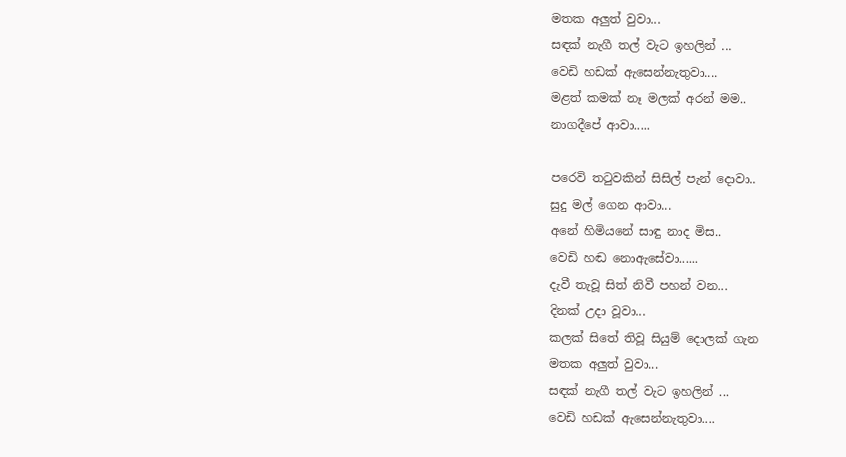මතක අලුත් වුවා...
සඳක් නැගී තල් වැට ඉහලින් ...
වෙඩි හඩක් ඇසෙන්නැතුවා....
මළත් කමක් නෑ මලක් අරන් මම..
නාගදීපේ ආවා.....

පරෙවි තටුවකින් සිසිල් පැන් දොවා..
සුදු මල් ගෙන ආවා...
අනේ හිමියනේ සාඳු නාද මිස..
වෙඩි හඬ නොඇසේවා......
දැවී තැවූ සිත් නිවී පහන් වන...
දිනක් උදා වූවා...
කලක් සිතේ තිවූ සියුම් දොලක් ගැන
මතක අලුත් වුවා...
සඳක් නැගී තල් වැට ඉහලින් ...
වෙඩි හඩක් ඇසෙන්නැතුවා....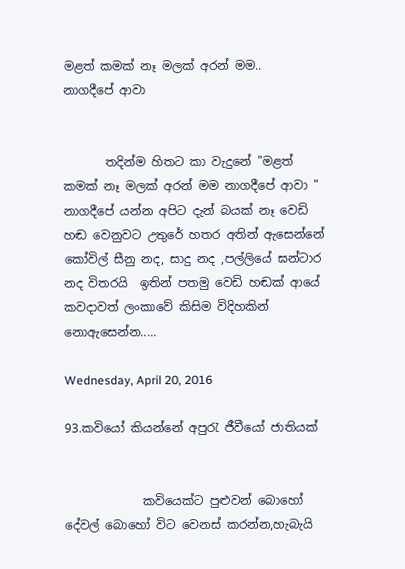මළත් කමක් නෑ මලක් අරන් මම..
නාගදීපේ ආවා


       තදින්ම හිතට කා වැදුනේ "මළත් කමක් නෑ මලක් අරන් මම නාගදීපේ ආවා " නාගදීපේ යන්න අපිට දැන් බයක් නෑ වෙඩි හඬ වෙනුවට උතුරේ හතර අතින් ඇසෙන්නේ කෝවිල් සීනු නද, සාදු නද ,පල්ලියේ ඝන්ටාර නද විතරයි  ඉතින් පතමු වෙඩි හඬක් ආයේ කවදාවත් ලංකාවේ කිසිම විදිහකින් ‍ නොඇසෙන්න.....

Wednesday, April 20, 2016

93.කවියෝ කියන්නේ අපුරැ ජීවීයෝ ජාතියක්


             කවියෙක්ට පුළුවන් බොහෝ දේවල් බොහෝ විට වෙනස් කරන්න,හැබැයි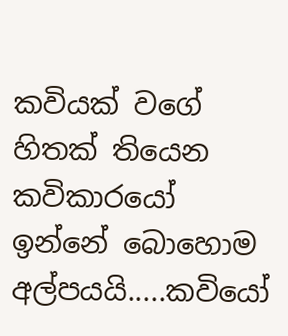කවියක් වගේ හිතක් තියෙන කවිකාරයෝ ඉන්නේ බොහොම අල්පයයි.....කවියෝ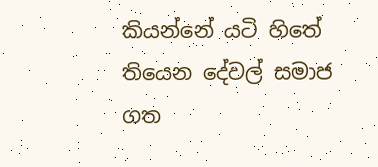කියන්නේ යටි හිතේ තියෙන දේවල් සමාජ ගත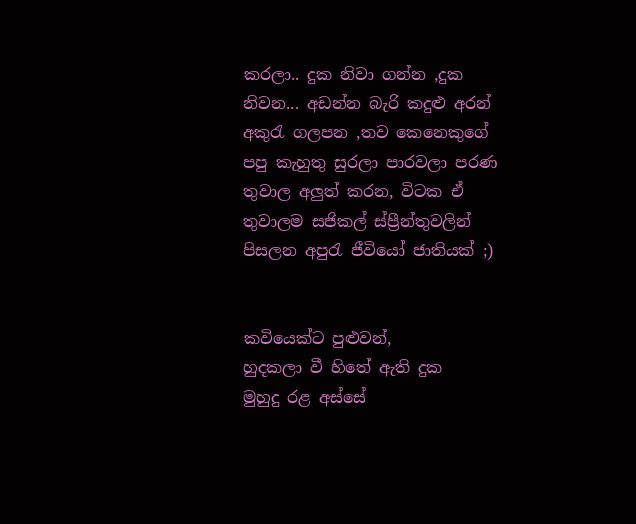කරලා.. දුක නිවා ගන්න ,දුක නිවන... අඩන්න බැරි කදුළු අරන් අකුරැ ගලපන ,තව කෙනෙකුගේ පපු කැහුතු සුරලා පාරවලා පරණ තුවාල අලුත් කරන, විටක ඒ තුවාලම සජිකල් ස්ප්‍රීන්තුවලින් පිසලන අපුරැ ජීවියෝ ජාතියක් ;)


කවියෙක්ට පුළුවන්,
හුදකලා වී හිතේ ඇති දුක
මුහුදු රළ අස්සේ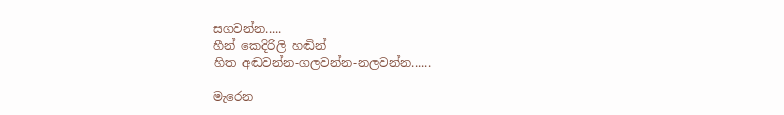සගවන්න.....
හීන් කෙදිරිලි හඬින්
හිත අඬවන්න-ගලවන්න-නලවන්න......

මැරෙන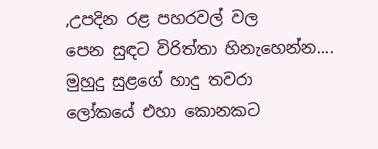,උපදින රළ පහරවල් වල
පෙන සුඳට විරිත්තා හිනැහෙන්න....
මුහුදු සුළගේ හාදු තවරා
ලෝකයේ එහා කොනකට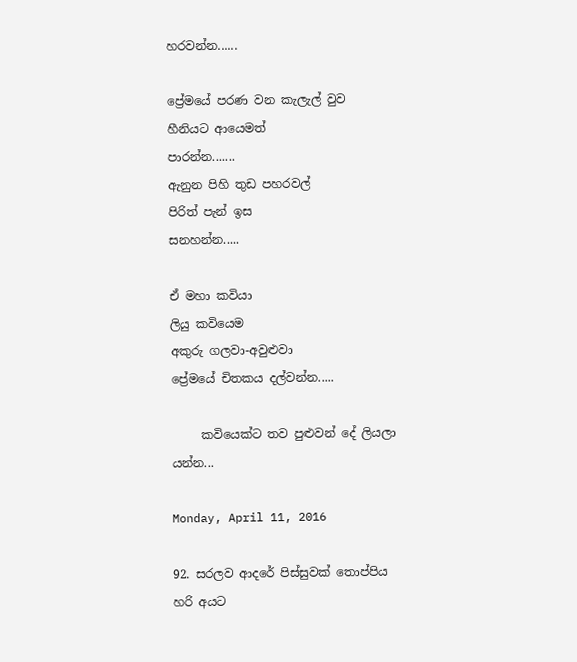හරවන්න......

ප්‍රේමයේ පරණ වන කැලැල් වුව
හීනියට ආයෙමත්
පාරන්න.......
ඇනුන පිහි තුඩ පහරවල්
පිරිත් පැන් ඉස
සනහන්න.....

ඒ මහා කවියා
ලියු කවියෙම
අකුරු ගලවා-අවුළුවා
ප්‍රේමයේ චිතකය දල්වන්න.....

     කවියෙක්ට තව පුළුවන් දේ ලියලා යන්න...

Monday, April 11, 2016

92. සරලව ආදරේ පිස්සුවක් තොප්පිය හරි අයට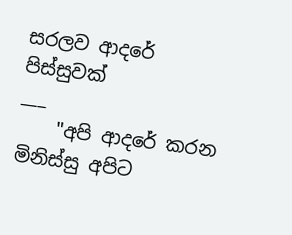සරලව ආදරේ පිස්සුවක්
___
    "අපි ආදරේ කරන මිනිස්සු අපිට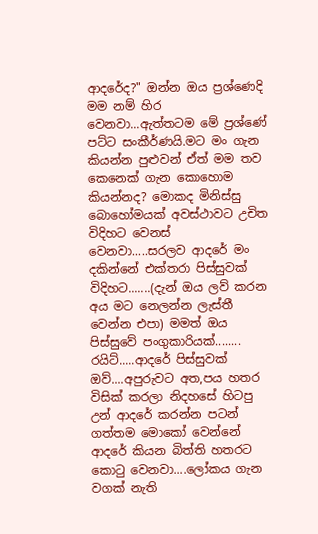ආදරේද?" ඔන්න ඔය ප්‍රශ්ණෙදි මම නම් හිර වෙනවා...ඇත්තටම මේ ප්‍රශ්ණේ පට්ට සංකීර්ණයි.මට මං ගැන කියන්න පුළුවන් ඒත් මම තව කෙනෙක් ගැන කොහොම කියන්නද? මොකද මිනිස්සු බොහෝමයක් අවස්ථාවට උචිත විදිහට වෙනස් වෙනවා.....සරලව ආදරේ මං දකින්නේ එක්තරා පිස්සුවක් විදිහට.......(දැන් ඔය ලව් කරන අය මට නෙලන්න ලැස්තී වෙන්න එපා) මමත් ඔය පිස්සුවේ පංගුකාරියක්........ රයිට්.....ආදරේ පිස්සුවක් ඔව්....අපුරුවට අත,පය හතර විසික් කරලා නිදහසේ හිටපු උන් ආදරේ කරන්න පටන් ගත්තම මොකෝ වෙන්නේ  ආදරේ කියන බිත්ති හතරට කොටු වෙනවා....ලෝකය ගැන වගක් නැති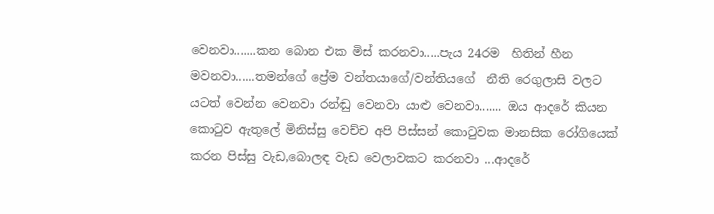වෙනවා.......කන බොන එක මිස් කරනවා.....පැය 24රම  හිතින් හීන මවනවා......තමන්ගේ ප්‍රේම වන්තයාගේ/වන්තියගේ  නීති රෙගුලාසි වලට යටත් වෙන්න වෙනවා රන්ඬු වෙනවා යාළු වෙනවා....... ඔය ආදරේ කියන කොටුව ඇතුලේ මිනිස්සු වෙච්ච අපි පිස්සන් කොටුවක මානසික රෝගියෙක් කරන පිස්සු වැඩ,බොලඳ වැඩ වෙලාවකට කරනවා ...ආදරේ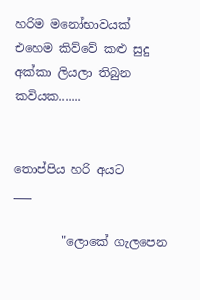හරිම මනෝභාවයක් එහෙම කිව්වේ කළු සුදු  අක්කා ලියලා තිබුන කවියක.......


තොප්පිය හරි අයට
___

        "ලොකේ ගැලපෙන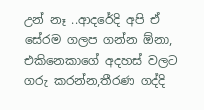උන් නෑ ..ආදරේදි අපි ඒ සේරම ගලප ගන්න ඕනා, එකිනෙකාගේ අදහස් වලට ගරු කරන්න,තීරණ ගද්දි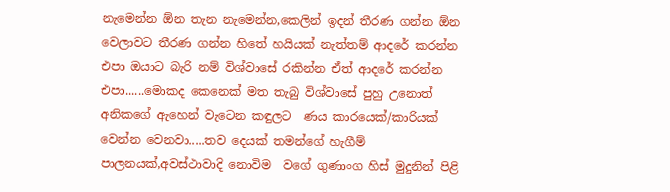නැමෙන්න ඕන තැන නැමෙන්න,කෙලින් ඉදන් තීරණ ගන්න ඕන වෙලාවට තීරණ ගන්න හිතේ හයියක් නැත්තම් ආදරේ කරන්න එපා ඔයාට බැරි නම් විශ්වාසේ රකින්න ඒත් ආදරේ කරන්න එපා......මොකද කෙනෙක් මත තැබු විශ්වාසේ පුහු උනොත් අනිකගේ ඇහෙන් වැටෙන කඳුලට  ණය කාරයෙක්/කාරියක් වෙන්න වෙනවා.....තව දෙයක් තමන්ගේ හැගීම් පාලනයක්,අවස්ථාවාදි නොවිම  වගේ ගුණාංග හිස් මුදුනින් පිළි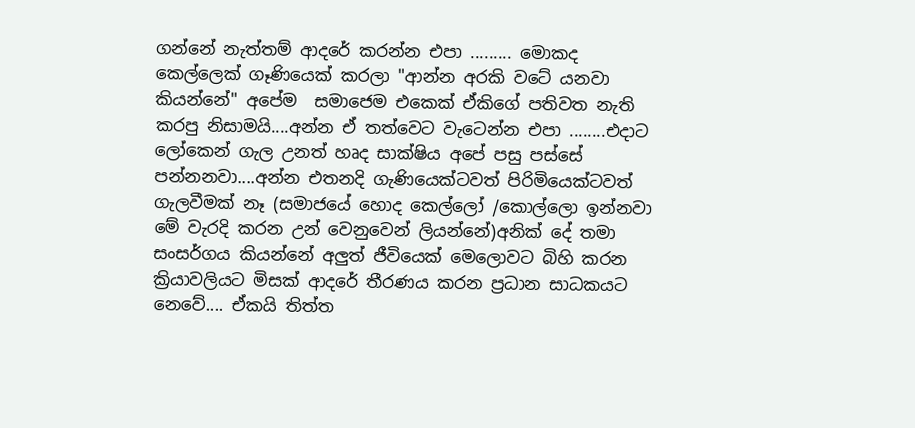ගන්නේ නැත්තම් ආදරේ කරන්න එපා ......... මොකද කෙල්ලෙක් ගෑණියෙක් කරලා "ආන්න අරකි වටේ යනවා කියන්නේ" අපේම  සමාජෙම එකෙක් ඒකිගේ පතිවත නැති කරපු නිසාමයි....අන්න ඒ තත්වෙට වැටෙන්න එපා ........එදාට ලෝකෙන් ගැල උනත් හෘද සාක්ෂිය අපේ පසු පස්සේ පන්නනවා....අන්න එතනදි ගැණියෙක්ටවත් පිරිමියෙක්ටවත් ගැලවීමක් නෑ (සමාජයේ හොද කෙල්ලෝ /කොල්ලො ඉන්නවා මේ වැරදි කරන උන් වෙනුවෙන් ලියන්නේ)අනික් දේ තමා සංසර්ගය කියන්නේ අලුත් ජීවියෙක් මෙලොවට බිහි කරන   ක්‍රියාවලියට මිසක් ආදරේ තීරණය කරන ප්‍රධාන සාධකයට නෙවේ.... ඒකයි තිත්ත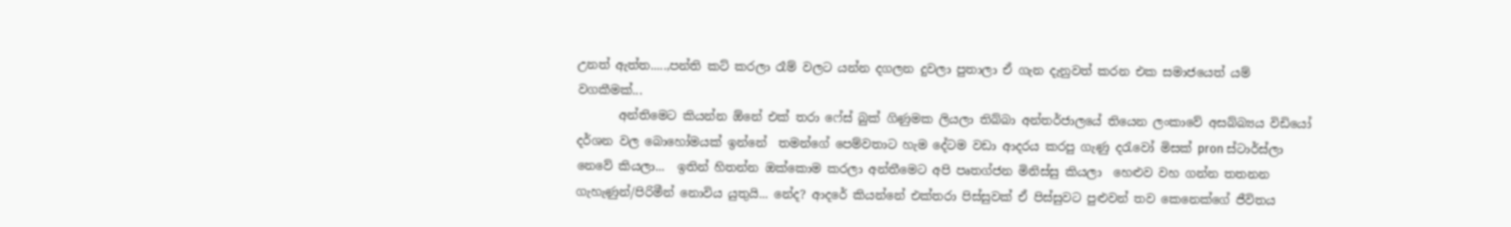උනත් ඇත්ත.....,පන්ති කට් කරලා රෑම් වලට යන්න දගලන දුවලා පුතාලා ඒ ගැන දැනුවත් කරන එක සමාජයෙත් යම් වගකීමක්...
       අන්තිමෙට කියන්න ඕනේ එක් තරා ෆේස් බුක් ගිණුමක ලියලා තිබ්බා අන්තර්ජාලයේ තියෙන ලංකාවේ අසබ්බ්‍යය විඩියෝ දර්ශන වල බොහෝමයක් ඉන්නේ  තමන්ගේ පෙම්වතාට හැම දේටම වඩා ආදරය කරපු ගැණු දරැවෝ මිසක් pron ස්ටාර්ස්ලා නෙවේ කියලා...  ඉතින් හිතන්න ඔක්කොම කරලා අන්තීමෙට අපි පෘතග්ජන මිනිස්සු කියලා  හෙළුව වහ ගන්න තතනන ගැහැණුන්/පිරිමීන් නොවිය යුතුයි... නේද? ආදරේ කියන්නේ එක්තරා පිස්සුවක් ඒ පිස්සුවට පුළුවන් තව කෙනෙක්ගේ ජීවිතය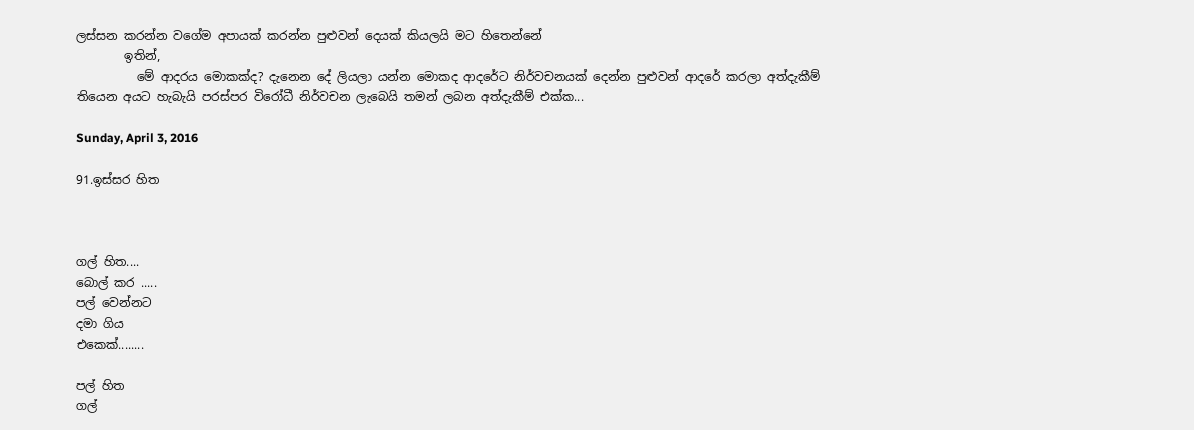ලස්සන කරන්න වගේම අපායක් කරන්න පුළුවන් දෙයක් කියලයි මට හිතෙන්නේ
        ඉතින්,
          මේ ආදරය මොකක්ද? දැනෙන දේ ලියලා යන්න මොකද ආදරේට නිර්වචනයක් දෙන්න පුළුවන් ආදරේ කරලා අත්දැකීම් තියෙන අයට හැබැයි පරස්පර විරෝධී නිර්වචන ලැබෙයි තමන් ලබන අත්දැකීම් එක්ක...

Sunday, April 3, 2016

91.ඉස්සර හිත



ගල් හිත....
බොල් කර .....
පල් වෙන්නට
දමා ගිය
එකෙක්........

පල් හිත
ගල්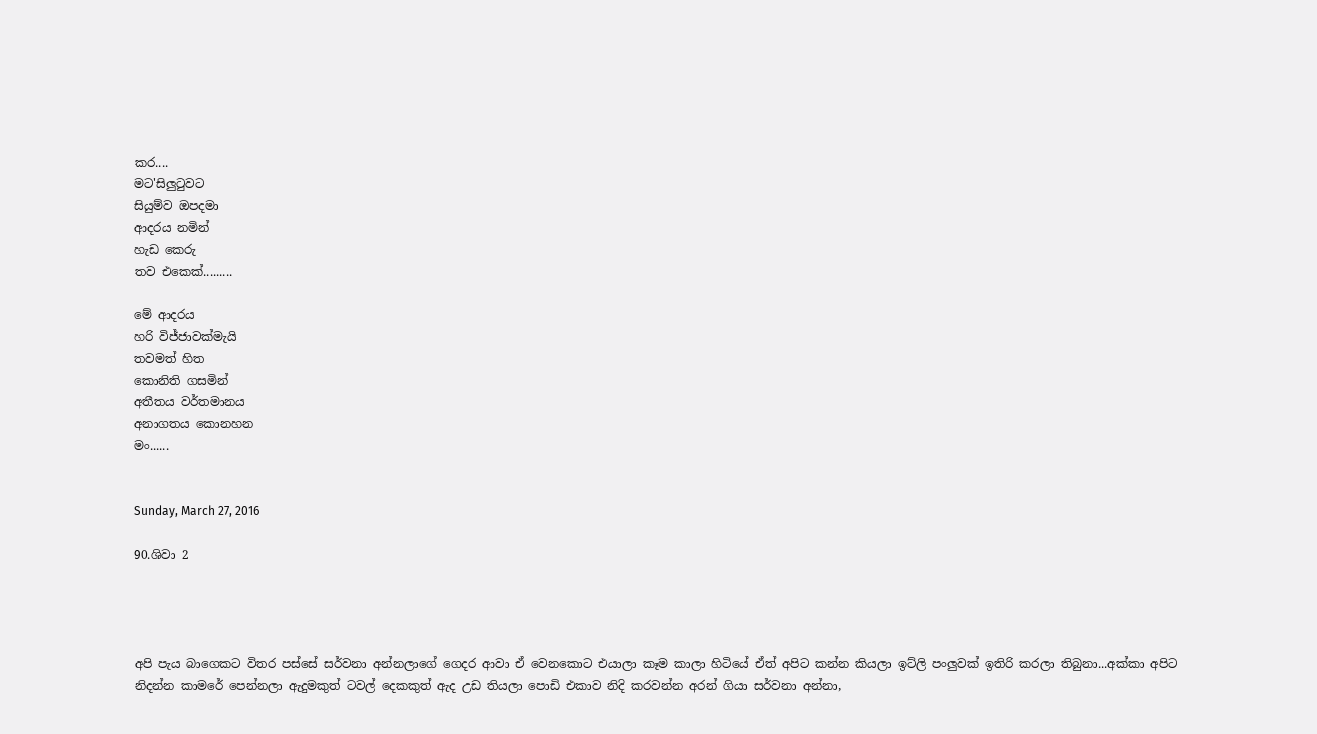කර....
මට'සිලුටුවට
සියුම්ව ඔපදමා
ආදරය නමින්
හැඩ කෙරු
තව එකෙක්.........

මේ ආදරය
හරි විජ්ජාවක්මැයි
තවමත් හිත
කොනිති ගසමින්
අතීතය වර්තමානය
අනාගතය කොනහන
මං......


Sunday, March 27, 2016

90.ශිවා 2




අපි පැය බාගෙකට විතර පස්සේ සර්වනා අන්නලාගේ ගෙදර ආවා ඒ වෙනකොට එයාලා කෑම කාලා හිටියේ ඒත් අපිට කන්න කියලා ඉට්ලි පංලුවක් ඉතිරි කරලා තිබුනා...අක්කා අපිට නිදන්න කාමරේ පෙන්නලා ඇදුමකුත් ටවල් දෙකකුත් ඇද උඩ තියලා පොඩි එකාව නිදි කරවන්න අරන් ගියා සර්වනා අන්නා,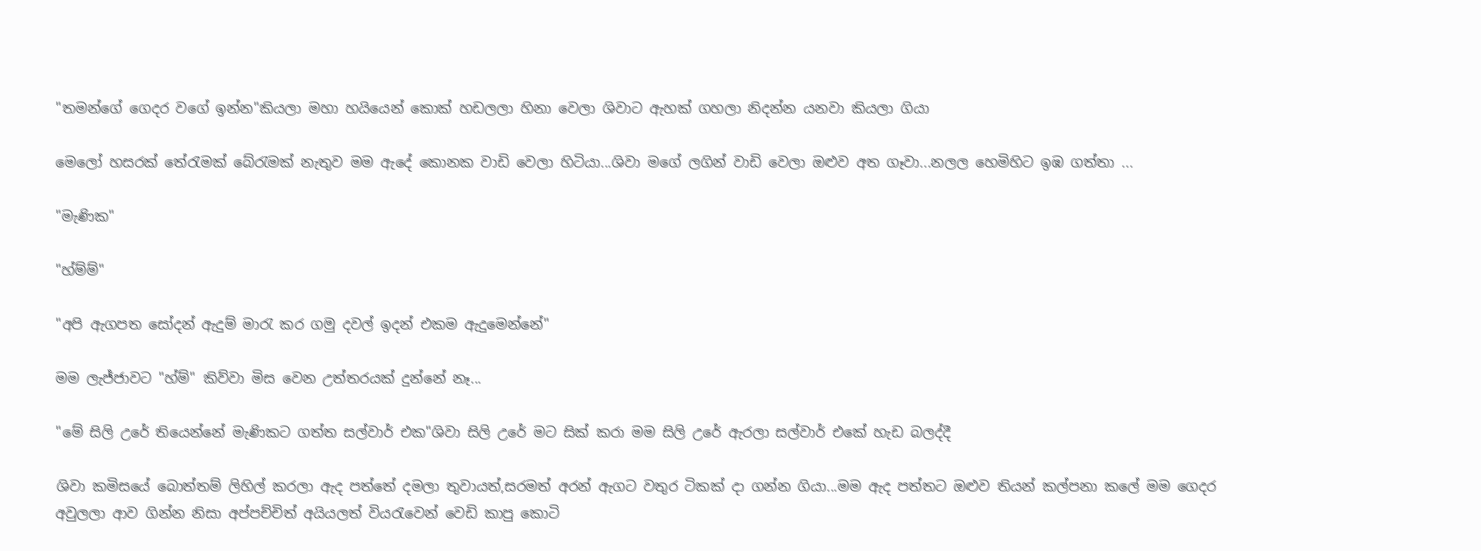"තමන්ගේ ගෙදර වගේ ඉන්න"කියලා මහා හයියෙන් කොක් හඩලලා හිනා වෙලා ශිවාට ඇහක් ගහලා නිදන්න යනවා කියලා ගියා

මෙලෝ හසරක් තේරැමක් බේරැමක් නැතුව මම ඇදේ කොනක වාඩි වෙලා හිටියා...ශිවා මගේ ලගින් වාඩි වෙලා ඔළුව අත ගෑවා...නලල හෙමිහිට ඉඹ ගත්තා ...

"මැණික"

"හ්ම්ම්"

"අපි ඇගපත සෝදන් ඇදුම් මාරැ කර ගමු දවල් ඉදන් එකම ඇදුමෙන්නේ"

මම ලැජ්ජාවට "හ්ම්" කිව්වා මිස වෙන උත්තරයක් දුන්නේ නෑ...

"මේ සිලි උරේ තියෙන්නේ මැණිකට ගත්ත සල්වාර් එක"ශිවා සිලි උරේ මට සික් කරා මම සිලි උරේ ඇරලා සල්වාර් එකේ හැඩ බලද්දී

ශිවා කමිසයේ බොත්තම් ලිහිල් කරලා ඇද පත්තේ දමලා තුවායත්,සරමත් අරන් ඇගට වතුර ටිකක් දා ගන්න ගියා...මම ඇ‍ද පත්තට ඔළුව තියන් කල්පනා කලේ මම ගෙදර අවුලලා ආව ගින්න නිසා අප්පච්චිත් අයියලත් වියරැවෙන් වෙඩි කාපු කොටි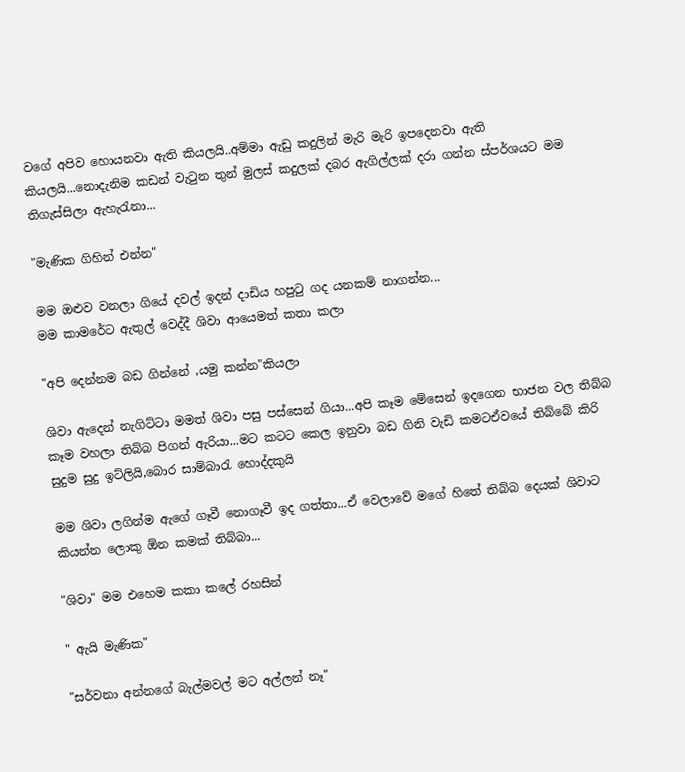වගේ අපිව හොයනවා ඇති කියලයි..අම්මා ඇඩු කදුලින් මැරි මැරි ඉපදෙනවා ඇති කියලයි...නොදැනිම කඩන් වැටුන තුන් මුලස් කදුලක් දබර ඇගිල්ලක් දරා ගන්න ස්පර්ශයට මම තිගැස්සිලා ඇහැරැනා...

"මැණික ගිහින් එන්න"

මම ඔළුව වනලා ගියේ දවල් ඉදන් දාඩිය හපුටු ගද යනකම් නාගන්න...
මම කාමරේට ඇතුල් වෙද්දී ශිවා ආයෙමත් කතා කලා

"අපි දෙන්නම බඩ ගින්නේ ,යමු කන්න"කියලා

ශිවා ඇදෙන් නැගිට්ටා මමත් ශිවා පසු පස්සෙන් ගියා...අපි කෑම මේසෙන් ඉදගෙන භාජන වල තිබ්බ කෑම වහලා තිබ්බ පිගන් ඇරියා...මට කටට කෙල ඉනුවා බඩ ගිනි වැඩි කමටඒවයේ තිබ්බේ කිරි සුදුම සුදු ඉට්ලියි,බොර සාම්බාරැ හොද්දකුයි

මම ශිවා ලගින්ම ඇගේ ගෑවී නොගෑවී ඉද ගත්තා...ඒ වෙලාවේ මගේ හිතේ තිබ්බ දෙයක් ශිවාට කියන්න ලොකු ඕන කමක් තිබ්බා...

"ශිවා" මම එහෙම කකා කලේ රහසින්

" ඇයි මැණික"

"සර්වනා අන්නගේ බැල්මවල් මට අල්ලන් නෑ"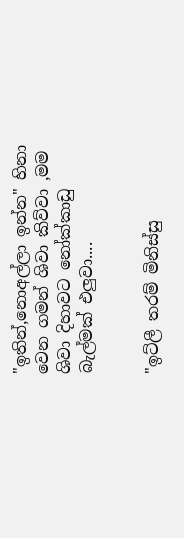"ඉතින්,නොඅල්ලා ඉන්න" හිනා වෙන ගමන් ශිවා කිව්වා ,මම ශිවා දිහාවට නෝක්කාඩු බැල්මක් එලුවා....


"ඉට්ලී තරම් මිනිස්සු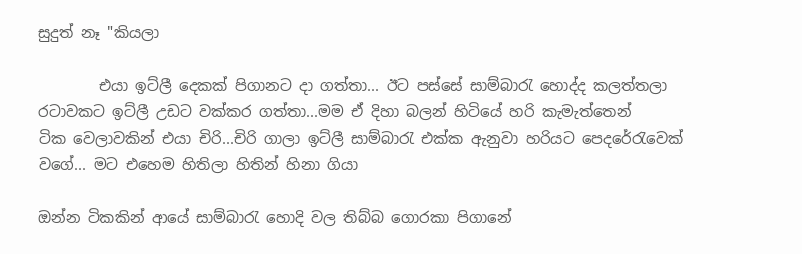සුදුත් නෑ "කියලා

        එයා ඉට්ලී දෙකක් පිගානට දා ගත්තා... ඊට පස්සේ සාම්බාරැ හොද්ද කලත්තලා රටාවකට ඉට්ලී උඩට වක්කර ගත්තා...මම ඒ දිහා බලන් හිටියේ හරි කැමැත්තෙන්
ටික වෙලාවකින් එයා චිරි...චිරි ගාලා ඉට්ලී සාම්බාරැ එක්ක ඇනුවා හරියට පෙදරේරැවෙක් වගේ... මට එහෙම හිතිලා හිතින් හිනා ගියා

ඔන්න ටිකකින් ආයේ සාම්බාරැ හොදි වල තිබ්බ ගොරකා පිගානේ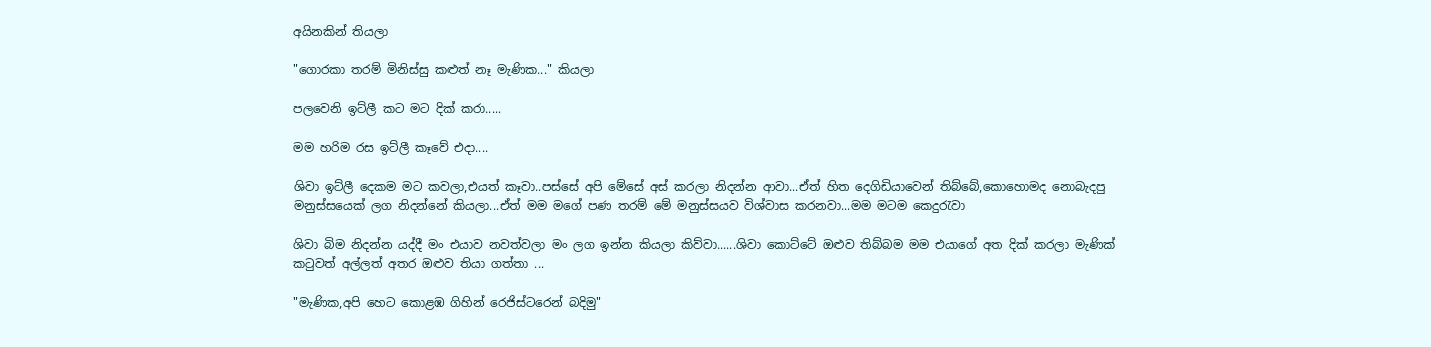අයිනකින් තියලා

"ගොරකා තරම් මිනිස්සු කළුත් නෑ මැණික..." කියලා

පලවෙනි ඉට්ලී කට මට දික් කරා.....

මම හරිම රස ඉට්ලී කෑවේ එදා....

ශිවා ඉට්ලී දෙකම මට කවලා,එයත් කෑවා..පස්සේ අපි මේසේ අස් කරලා නිදන්න ආවා...ඒත් හිත දෙගිඩියාවෙන් තිබ්බේ,කොහොමද නොබැදපු මනුස්සයෙක් ලග නිදන්නේ කියලා...ඒත් මම මගේ පණ තරම් මේ මනුස්සයව විශ්වාස කරනවා...මම මටම කෙදුරැවා

ශිවා බිම නිදන්න යද්දී මං එයාව නවත්වලා මං ලග ඉන්න කියලා කිව්වා......ශිවා කොට්ටේ ඔළුව තිබ්බම මම එයාගේ අත දික් කරලා මැණික් කටුවත් අල්ලත් අතර ඔළුව තියා ගත්තා ...

"මැණික,අපි හෙට කොළඹ ගිහින් රෙජිස්ටරෙන් බදිමු"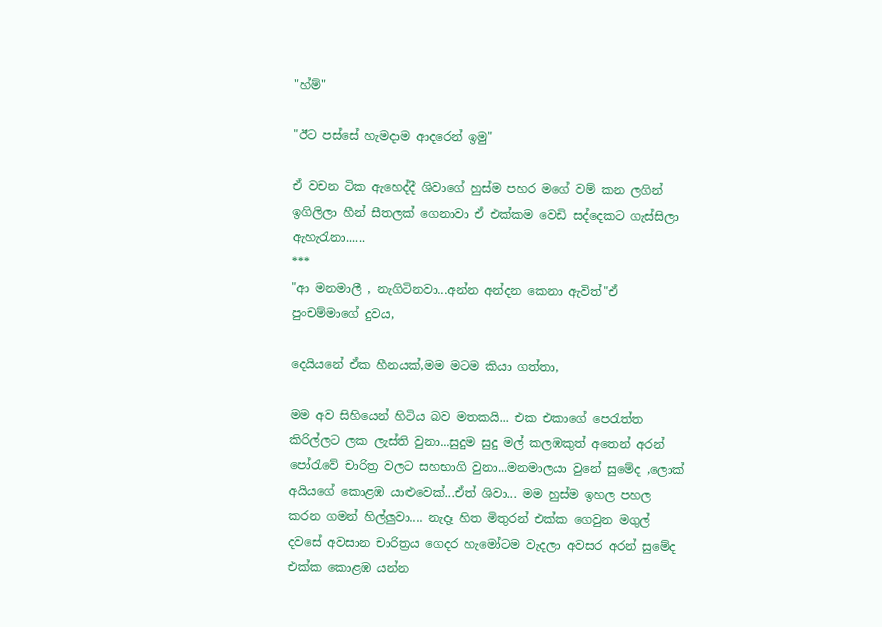"හ්ම්"

"ඊට පස්සේ හැමදාම ආදරෙන් ඉමු"

ඒ වචන ටික ඇහෙද්දී ශිවාගේ හුස්ම පහර මගේ වම් කන ලගින් ඉගිලිලා හීන් සීතලක් ගෙනාවා ඒ එක්කම වෙඩි සද්දෙකට ගැස්සිලා ඇහැරැනා......
***
"ආ මනමාලී , නැගිටිනවා...අන්න අන්දන කෙනා ඇවිත්"ඒ පුංචම්මාගේ දුවය,

දෙයියනේ ඒක හීනයක්,මම මටම කියා ගත්තා,

මම අව සිහියෙන් හිටිය බව මතකයි... එක එකාගේ පෙරැත්ත කිරිල්ලට ලක ලැස්ති වුනා...සුදුම සුදු මල් කලඹකුත් අතෙන් අරන් පෝරැවේ චාරිත්‍ර වලට සහභාගි වුනා...මනමාලයා වුනේ සුමේද ,ලොක් අයියගේ කොළඹ යාළුවෙක්...ඒත් ශිවා... මම හුස්ම ඉහල පහල කරන ගමන් හිල්ලුවා.... නැදෑ හිත මිතුරන් එක්ක ගෙවුන මගුල් දවසේ අවසාන චාරිත්‍රය ගෙදර හැමෝටම වැදලා අවසර අරන් සුමේද එක්ක කොළඹ යන්න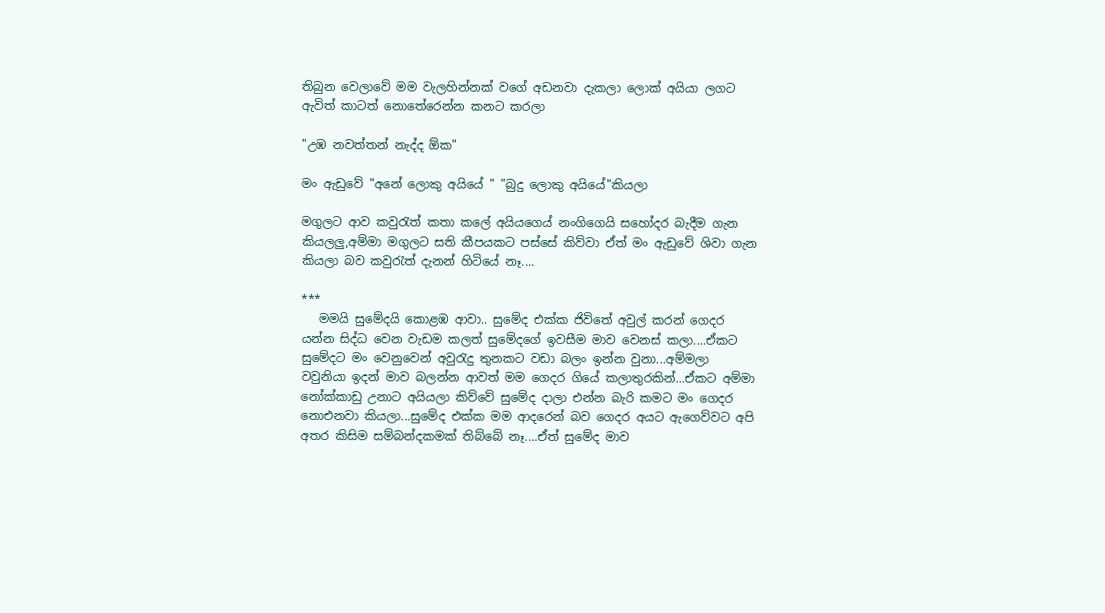තිබුන වෙලාවේ මම වැලහින්නක් වගේ අඩනවා දැකලා ලොක් අයියා ලගට ඇවිත් කාටත් නොතේරෙන්න කනට කරලා

"උඹ නවත්තන් නැද්ද ඕක"

මං ඇඩුවේ "අනේ ලොකු අයියේ " "බුදු ලොකු අයියේ"කියලා

මගුලට ආව කවුරැත් කතා ක‍ලේ අයියගෙය් නංගිගෙයි සහෝදර බැදීම ගැන කියලලු,අම්මා මගුලට සති කීපයකට පස්සේ කිව්වා ඒත් මං ඇඩුවේ ශිවා ගැන කියලා බව කවුරැත් දැනන් හිටියේ නෑ....

***
   මමයි සුමේදයි කොළඹ ආවා.. සුමේද එක්ක ජිවිතේ අවුල් කරන් ගෙදර යන්න සිද්ධ වෙන වැඩම කලත් සුමේදගේ ඉවසීම මාව වෙනස් කලා....ඒකට සුමේදට මං වෙනුවෙන් අවුරැදු තුනකට වඩා බලං ඉන්න වුනා...අම්මලා වවුනියා ඉදන් මාව බලන්න ආවත් මම ගෙදර ගියේ කලාතුරකින්...ඒකට අම්මා නෝක්කාඩු උනාට අයියලා කිව්වේ සුමේද දාලා එන්න බැරි කමට මං ගෙදර නොඑනවා කියලා...සුමේද එක්ක මම ආදරෙන් බව ගෙදර අයට ඇගෙව්වට අපි අතර කිසිම සම්බන්දකමක් තිබ්බේ නෑ....ඒත් සුමේද මාව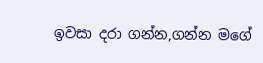ඉවසා දරා ගන්න,ගන්න මගේ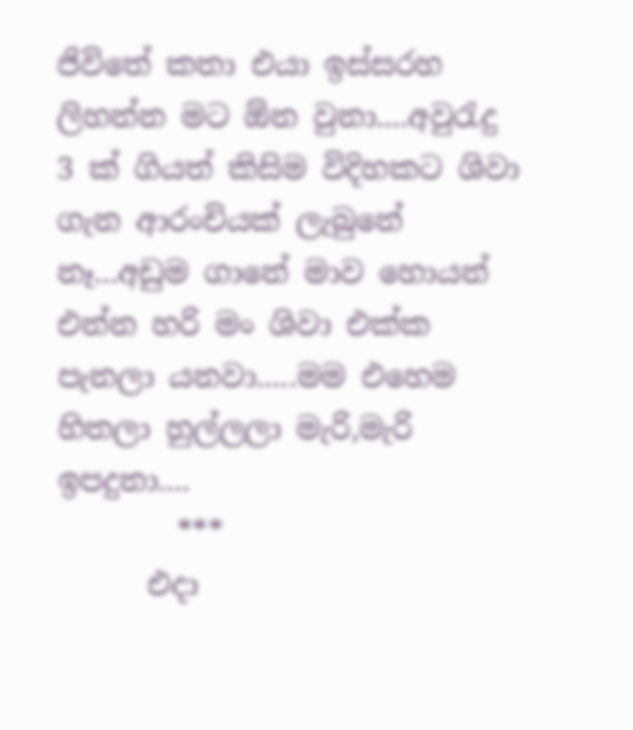ජිවිතේ කතා එයා ඉස්සරහ ලිහන්න මට ඕන වුනා....අවුරැදු 3 ක් ගියත් කිසිම විදිහකට ශිවා ගැන ආරංචියක් ලැබුනේ නෑ...අඩුම ගානේ මාව හොයන් එන්න හරි මං ශිවා එක්ක පැනලා යනවා.....මම එහෙම හිතලා හුල්ලලා මැරි,මැරි ඉපදුනා....
        ***
      එදා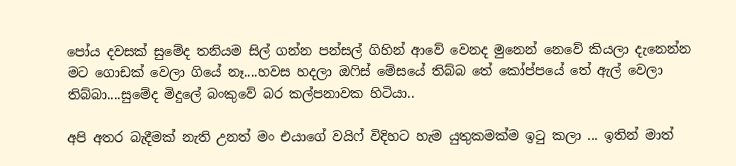පෝය දවසක් සුමේද තනියම සිල් ගන්න පන්සල් ගිහින් ආවේ වෙනද මුනෙන් නෙවේ කියලා දැනෙන්න මට ගොඩක් වෙලා ගියේ නෑ....හවස හදලා ඔෆිස් මේසයේ තිබ්බ තේ කෝප්පයේ තේ ඇල් වෙලා තිබ්බා....සුමේද මිදුලේ බංකුවේ බර කල්පනාවක හිටියා..

අපි අතර බැදීමක් නැති උනත් මං එයාගේ වයිෆ් විදිහට හැම යුතුකමක්ම ඉටු කලා ... ඉතින් මාත්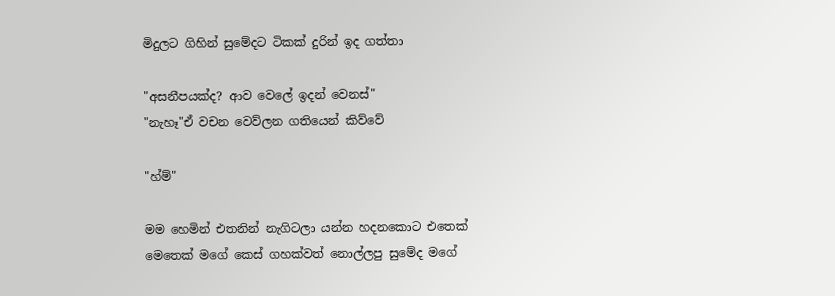මිදුලට ගිහින් සුමේදට ටිකක් දුරින් ඉද ගත්තා

"අසනීපයක්ද? ආව වෙලේ ඉදන් වෙනස්"
"නැහෑ"ඒ වචන වෙව්ලන ගතියෙන් කිව්වේ

"හ්ම්"

මම හෙමින් එතනින් නැගිටලා යන්න හදනකොට එතෙක් මෙතෙක් මගේ කෙස් ගහක්වත් නොල්ලපු සුමේද මගේ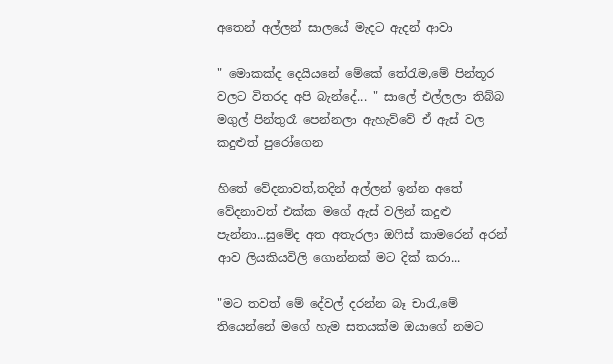අතෙන් අල්ලන් සාලයේ මැදට ඇදන් ආවා

" මොකක්ද දෙයියනේ මේකේ තේරැම,මේ පින්තූර වලට විතරද අපි බැන්දේ... " සාලේ එල්ලලා තිබ්බ මගුල් පින්තුරෑ පෙන්නලා ඇහැව්වේ ඒ ඇස් වල කදුළුත් පුරෝගෙන

හිතේ වේදනාවත්,තදින් අල්ලන් ඉන්න අතේ වේදනාවත් එක්ක මගේ ඇස් වලින් කදුළු පැන්නා...සුමේද අත අතැරලා ඔෆිස් කාමරෙන් අරන් ආව ලියකියවිලි ගොන්නක් මට දික් කරා...

"මට තවත් මේ දේවල් දරන්න බෑ චාරැ,මේ තියෙන්නේ මගේ හැම සතයක්ම ඔයාගේ නමට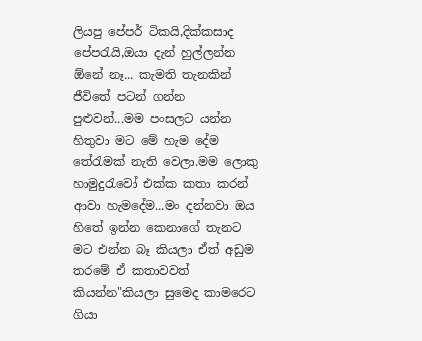ලියපු පේපර් ටිකයි,දික්කසාද පේපරැයි,ඔයා දැන් හුල්ලන්න ඕනේ නෑ... කැමති තැනකින් ජීවිතේ පටන් ගන්න පුළුවන්...මම පංසලට යන්න හිතුවා මට මේ හැම දේම තේරැමක් නැති වෙලා.මම ලොකු හාමුදුරැවෝ එක්ක කතා කරන් ආවා හැමදේම...මං දන්නවා ඔය හිතේ ඉන්න කෙනාගේ තැනට මට එන්න බෑ කියලා ඒත් අඩුම තරමේ ඒ කතාවවත් කියන්න"කියලා සුමෙද කාමරෙට ගියා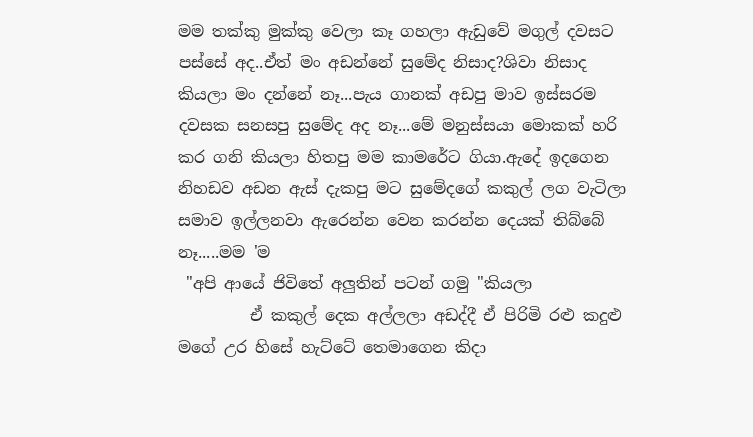මම තක්කු මුක්කු වෙලා කෑ ගහලා ඇඩුවේ මගුල් දවසට පස්සේ අද..ඒත් මං අඩන්නේ සුමේද නිසාද?ශිවා නිසාද කියලා මං දන්නේ නෑ...පැය ගානක් අඩපු මාව ඉස්සරම දවසක සනසපු සුමේද අද නෑ...මේ මනුස්සයා මොකක් හරි කර ගනි කියලා හිතපු මම කාමරේට ගියා.ඇදේ ඉදගෙන නිහඩව අඩන ඇස් දැකපු මට සුමේදගේ කකුල් ලග වැටිලා සමාව ඉල්ලනවා ඇරෙන්න වෙන කරන්න දෙයක් තිබ්බේ නෑ.....මම 'ම
 "අපි ආයේ ජිවිතේ අලුතින් පටන් ගමු "කියලා
         ඒ කකුල් දෙක අල්ලලා අඩද්දී ඒ පිරිමි රළු කදුළු මගේ උර හිසේ හැට්ටේ තෙමාගෙන කිදා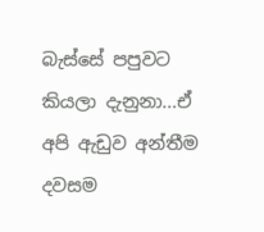බැ‍ස්සේ පපුවට කියලා දැනුනා...ඒ අපි ඇඩුව අන්තීම දවසම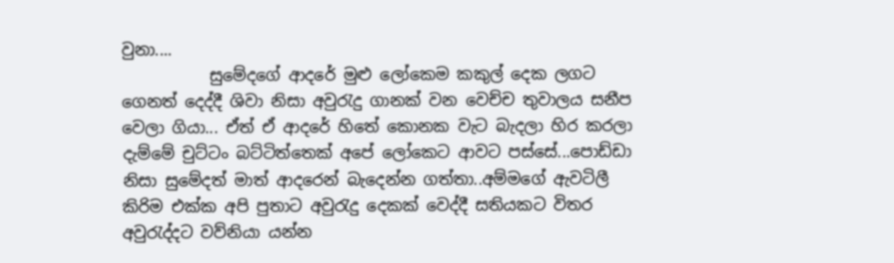වුනා....
           සුමේදගේ ආදරේ මුළු ලෝකෙම කකුල් දෙක ලගට ගෙනත් දෙද්දී ශිවා නිසා අවුරැදු ගානක් වන වෙච්ච තුවාලය සනීප වෙලා ගියා... ඒත් ඒ ආදරේ හිතේ කොනක වැට බැදලා හිර කරලා දැම්මේ චුට්ටං බට්ටිත්තෙක් අපේ ලෝකෙට ආවට පස්සේ...පොඩ්ඩා නිසා සුමේදත් මාත් ආදරෙන් බැදෙන්න ගත්තා..අම්මගේ ඇවටිලී කිරිම එක්ක අපි පුතාට අවුරැදු දෙකක් වෙද්දී සතියකට විතර අවුරැද්දට වව්නියා යන්න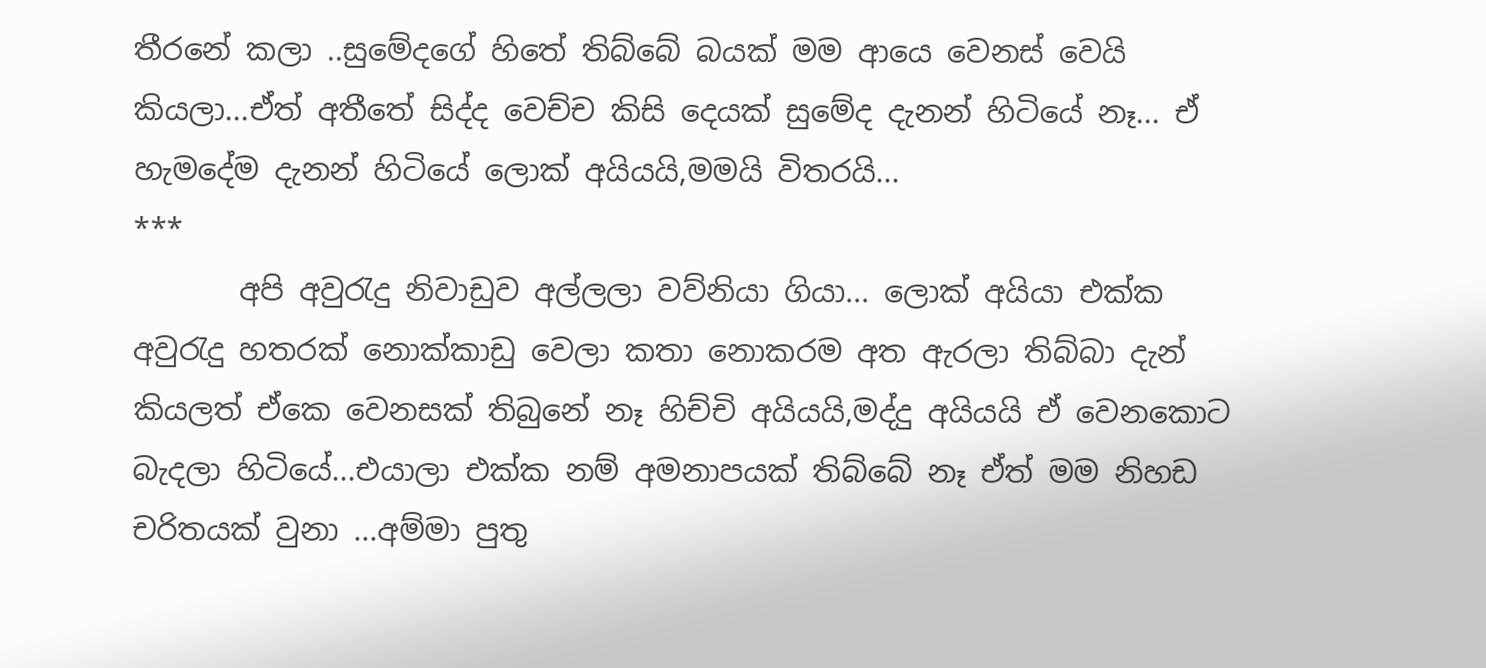තීරනේ කලා ..සුමේදගේ හිතේ තිබ්බේ බයක් මම ආයෙ වෙනස් වෙයි කියලා...ඒත් අතීතේ සිද්ද වෙච්ච කිසි දෙයක් සුමේද දැනන් හිටියේ නෑ... ඒ හැමදේම දැනන් හිටියේ ලොක් අයියයි,මමයි විතරයි...
***
       අපි අවුරැදු නිවාඩුව අල්ලලා වව්නියා ගියා... ලොක් අයියා එක්ක අවුරැදු හතරක් නොක්කාඩු වෙලා කතා නොකරම අත ඇරලා තිබ්බා දැන් කියලත් ඒකෙ වෙනසක් තිබුනේ නෑ හිච්චි අයියයි,මද්දු අයියයි ඒ වෙනකොට බැදලා හිටියේ...එයාලා එක්ක නම් අමනාපයක් තිබ්බේ නෑ ඒත් මම නිහඩ චරිතයක් වුනා ...අම්මා පුතු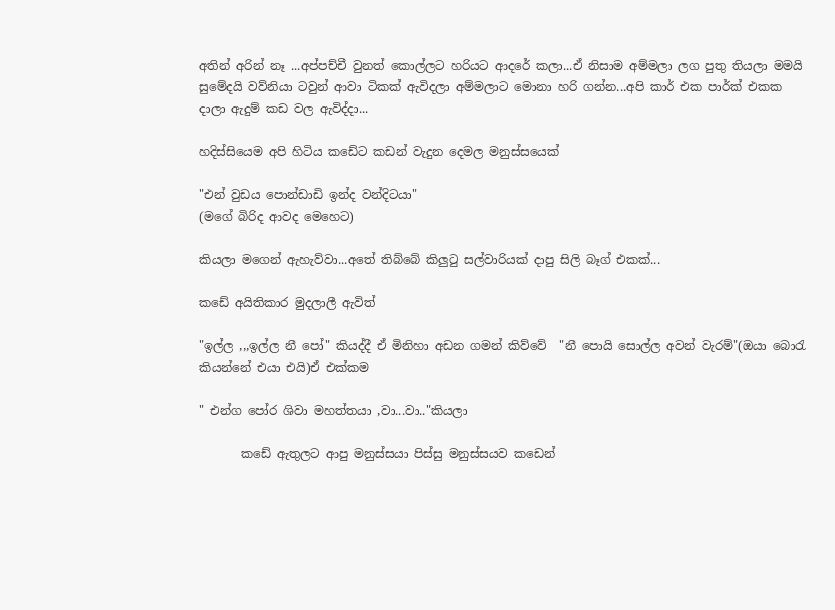අතින් අරින් නෑ ...අප්පච්චී වුනත් කොල්ලට හරියට ආදරේ කලා...ඒ නිසාම අම්මලා ලග පුතු තියලා මමයි සුමේදයි වව්නියා ටවුන් ආවා ටිකක් ඇවිදලා අම්මලාට මොනා හරි ගන්න...අපි කාර් එක පාර්ක් එකක දාලා ඇදුම් කඩ වල ඇවිද්දා...

හදිස්සියෙම අපි හිටිය කඩේට කඩන් වැදුන දෙමල මනුස්සයෙක්

"එන් වුඩය පොන්ඩාඩි ඉන්ද වන්දිටයා"
(මගේ බිරිද ආවද මෙහෙට)

කියලා මගෙන් ඇහැව්වා...අතේ තිබ්බේ කිලුටු සල්වාරියක් දාපු සිලි බෑග් එකක්...

කඩේ අයිතිකාර මුදලාලී ඇවිත්

"ඉල්ල ,,,ඉල්ල නී පෝ" කියද්දී ඒ මිනිහා අඩන ගමන් කිව්වේ  "නී පොයි සොල්ල අවන් වැරම්"(ඔයා බොරැ කියන්නේ එයා එයි)ඒ එක්කම

" එන්ග පෝර ශිවා මහත්තයා ,වා...වා.."කියලා

       කඩේ ඇතුලට ආපු මනුස්සයා පිස්සු මනුස්සයව කඩෙන්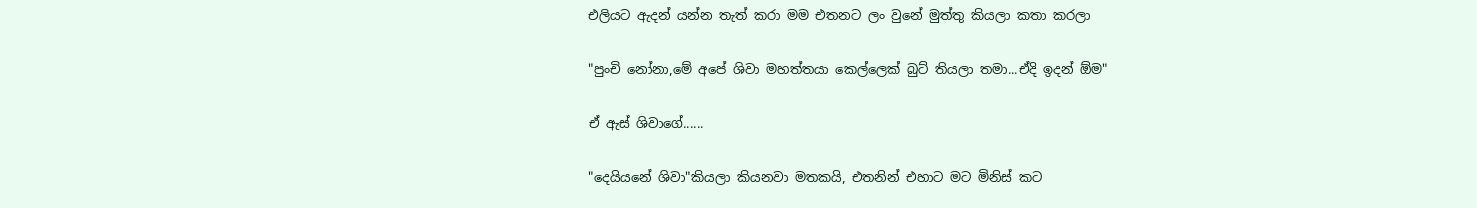එලියට ඇදන් යන්න තැත් කරා මම එතනට ලං වුනේ මුත්තු කියලා කතා කරලා

"පුංචි නෝනා,මේ අපේ ශිවා මහත්තයා කෙල්ලෙක් බුට් තියලා තමා...ඒදි ඉදන් ඕම"

ඒ ඇස් ශිවාගේ......

"දෙයියනේ ශිවා"කියලා කියනවා මතකයි, එතනින් එහාට මට මිනිස් කට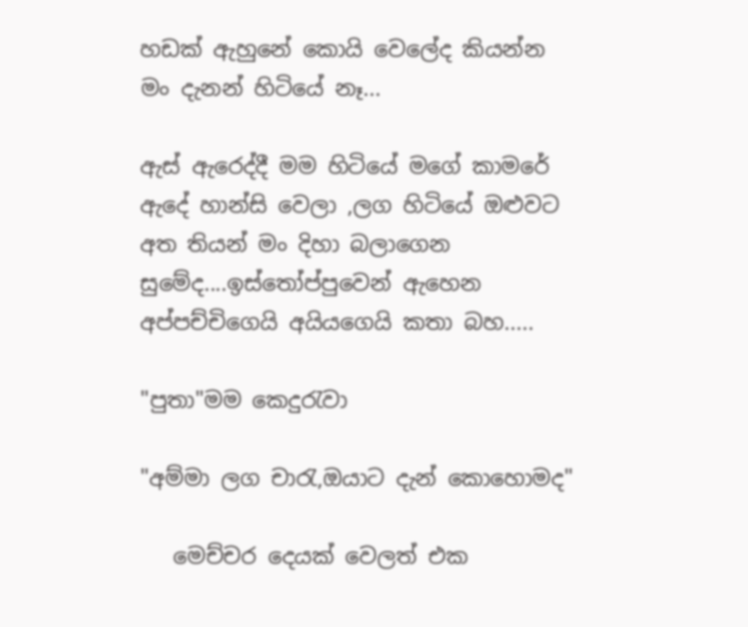හඩක් ඇහුනේ කොයි වෙලේද කියන්න මං දැනන් හිටියේ නෑ...

ඇස් ඇරෙද්දී මම හිටියේ මගේ කාමරේ ඇදේ හාන්සි වෙලා ,ලග හිටියේ ඔළුවට අත තියන් මං දිහා බලාගෙන සුමේද....ඉස්තෝප්පුවෙන් ඇහෙන අප්පච්චිගෙයි අයියගෙයි කතා බහ.....

"පුතා"මම කෙදුරැවා

"අම්මා ලග චාරැ,ඔයාට දැන් කොහොමද"

   මෙච්චර දෙයක් වෙලත් එක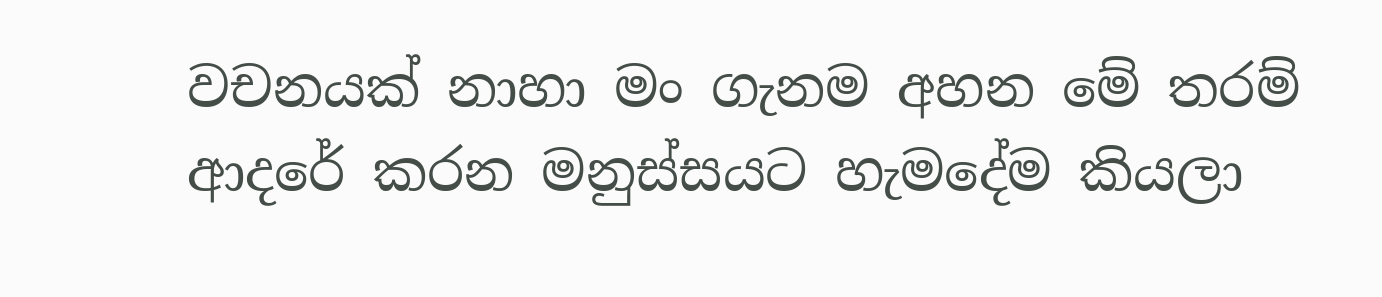වචනයක් නාහා මං ගැනම අහන මේ තරම් ආදරේ කරන මනුස්සයට හැමදේම කියලා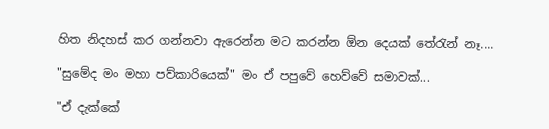හිත නිදහස් කර ගන්නවා ඇරෙන්න මට කරන්න ඕන දෙයක් තේරැන් නෑ....

"සුමේද මං මහා පව්කාරියෙක්" මං ඒ පපුවේ හෙව්වේ සමාවක්...

"ඒ දැක්කේ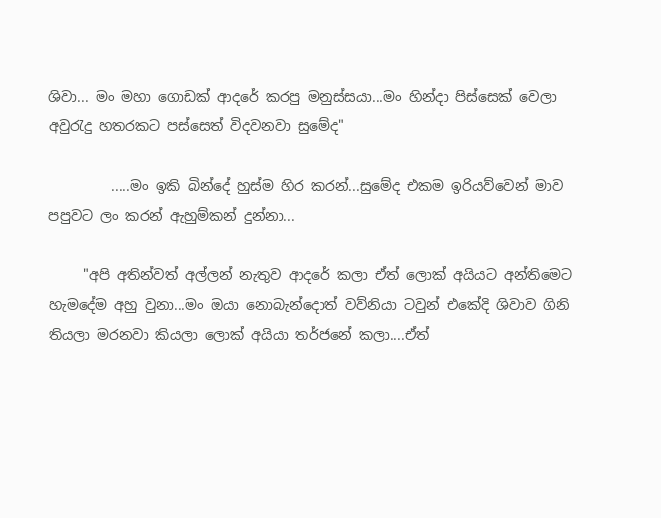ශිවා... මං මහා ගොඩක් ආදරේ කරපු මනුස්සයා...මං හින්දා පිස්සෙක් වෙලා අවුරැදු හතරකට පස්සෙත් විදවනවා සුමේද"

         .....මං ඉකි බින්දේ හුස්ම හිර කරන්...සුමේද එකම ඉරියව්වෙන් මාව පපුවට ලං කරන් ඇහුම්කන් දුන්නා...

     "අපි අතින්වත් අල්ලන් නැතුව ආදරේ කලා ඒත් ලොක් අයියට අන්තිමෙට හැමදේම අහු වුනා...මං ඔයා නොබැන්දොත් වව්නියා ටවුන් එකේදි ශිවාව ගිනි තියලා මරනවා කියලා ලොක් අයියා තර්ජනේ කලා....ඒත්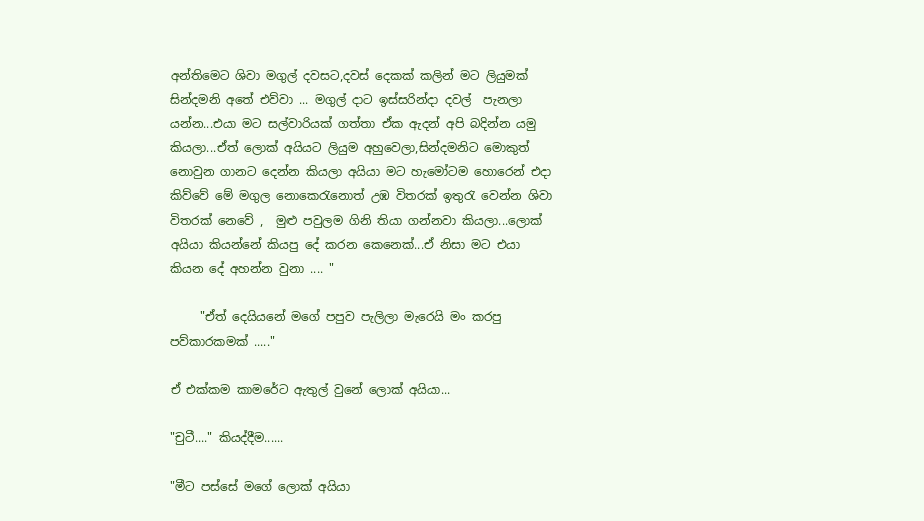අන්තිමෙට ශිවා මගුල් දවසට,දවස් දෙකක් කලින් මට ලියුමක් සින්දමනි අතේ එව්වා ... මගුල් දාට ඉස්සරින්දා දවල්  පැනලා යන්න...එයා මට සල්වාරියක් ගත්තා ඒක ඇදන් අපි බදින්න යමු කියලා...ඒත් ලොක් අයියට ලියුම අහුවෙලා,සින්දමනිට මොකුත් නොවුන ගානට දෙන්න කියලා අයියා මට හැමෝටම හොරෙන් එදා කිව්වේ මේ මගුල නොකෙරැනොත් උඹ විතරක් ඉතුරැ වෙන්න ශිවා විතරක් නෙවේ ,  මුළු පවුලම ගිනි තියා ගන්නවා කියලා...ලොක් අයියා කියන්නේ කියපු දේ කරන කෙනෙක්...ඒ නිසා මට එයා කියන දේ අහන්න වුනා .... "

     "ඒත් දෙයියනේ මගේ පපුව පැලිලා මැරෙයි මං කරපු පව්කාරකමක් ....."

ඒ එක්කම කාමරේට ඇතුල් වුනේ ලොක් අයියා...

"චුටී...." කියද්දීම......

"මීට පස්සේ මගේ ලොක් අයියා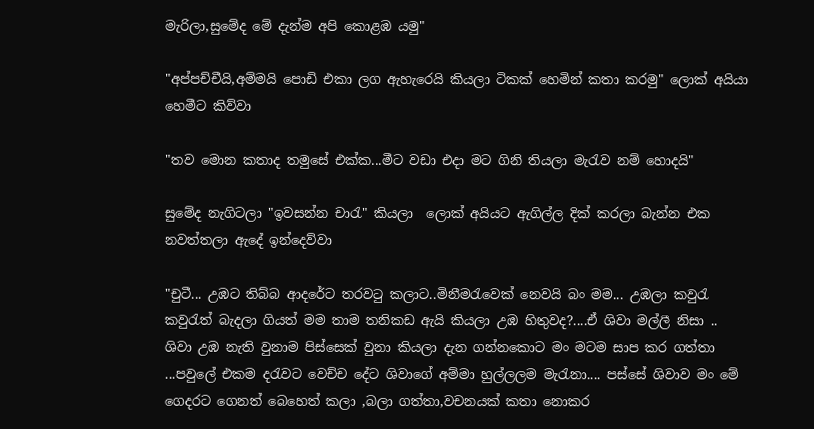මැරිලා,සුමේද මේ දැන්ම අපි කොළඹ යමු"

"අප්පච්චීයි,අම්මයි පොඩි එකා ලග ඇහැරෙයි කියලා ටිකක් හෙමින් කතා කරමු" ලොක් අයියා හෙමීට කිව්වා

"තව මොන කතාද තමුසේ එක්ක...මීට වඩා එදා මට ගිනි තියලා මැරැව නම් හොදයි"

සුමේද නැගිටලා "ඉවසන්න චාරැ" කියලා  ලොක් අයියට ඇගිල්ල දික් කරලා බැන්න එක නවත්තලා ඇදේ ඉන්දෙව්වා

"චුටී... උඹට තිබ්බ ආදරේට තරවටු කලාට..මිනීමරැවෙක් නෙවයි බං මම... උඹලා කවුරැ කවුරැත් බැදලා ගියත් මම තාම තනිකඩ ඇයි කියලා උඹ හිතුවද?....ඒ ශිවා මල්ලී නිසා .. ශිවා උඹ නැති වුනාම පිස්සෙක් වුනා කියලා දැන ගන්නකොට මං මටම සාප කර ගත්තා ...පවුලේ එකම දරැවට වෙච්ච දේට ශිවාගේ අම්මා හුල්ලලම මැරැනා.... පස්සේ ශිවාව මං මේ ගෙදරට ගෙනත් බෙහෙත් කලා ,බලා ගත්තා,වචනයක් කතා නොකර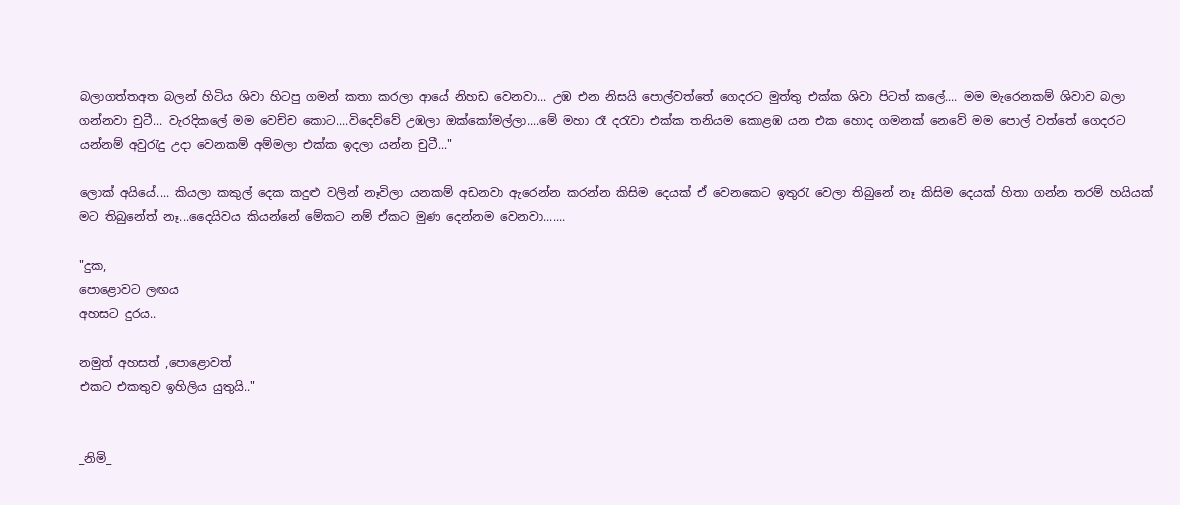බලාගත්තඅත බලන් හිටිය ශිවා හිටපු ගමන් කතා කරලා ආයේ නිහඩ වෙනවා... උඹ එන නිසයි පොල්වත්තේ ගෙදරට මුත්තු එක්ක ශිවා පිටත් කලේ.... මම මැරෙනකම් ශිවාව බලා ගන්නවා චුටී... වැරදිකලේ මම වෙච්ච කොට....විදෙව්වේ උඹලා ඔක්කෝමල්ලා....මේ මහා රෑ දරැවා එක්ක තනියම කොළඹ යන එක හොද ගමනක් නෙවේ මම පොල් වත්තේ ගෙදරට යන්නම් අවුරැදු උද‍ා වෙනකම් අම්මලා එක්ක ඉදලා යන්න චුටී..."

ලොක් අයියේ.... කියලා කකුල් දෙක කදුළු වලින් නෑවිලා යනකම් අඩනවා ඇරෙන්න කරන්න කිසිම දෙයක් ඒ වෙනකෙට ඉතුරැ වෙලා තිබුනේ නෑ කිසිම දෙයක් හිතා ගන්න තරම් හයියක් මට තිබුනේත් නෑ...දෛයිවය කියන්නේ මේකට නම් ඒකට මුණ දෙන්නම වෙනවා.......

"දුක,
පොළොවට ලඟය
අහසට දුරය..

නමුත් අහසත් ,පොළොවත්
එකට එකතුව ඉහිලිය යුතුයි.."


_නිමි_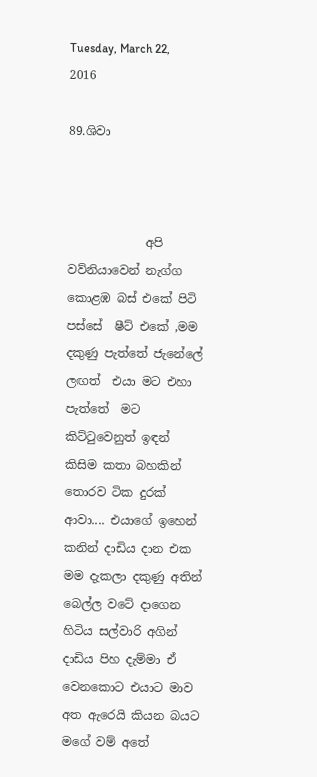Tuesday, March 22, 2016

89.ශිවා



             අපි   වව්නියාවෙන් නැග්ග කොළඹ බස් එකේ පිටි පස්සේ  ෂීට් එකේ ,මම දකුණු පැත්තේ ජැනේලේ ලඟත්  එයා මට එහා පැත්තේ  මට කිට්ටුවෙනුත් ඉඳන් කිසිම කතා බහකින් තොරව ටික දුරක් ආවා.... එයාගේ ඉහෙන් කනින් දාඩිය දාන එක මම දැකලා දකුණු අතින් බෙල්ල වටේ දාගෙන හිටිය සල්වාරි අගින් දාඩිය පිහ දැම්මා ඒ වෙනකොට එයාට මාව අත ඇරෙයි කියන බයට  මගේ වම් අතේ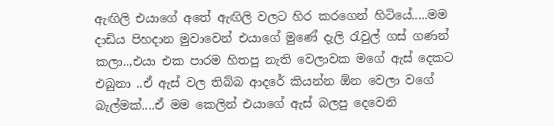ඇඟිලි එයාගේ අතේ ඇඟිලි වලට හිර කරගෙන් හිටියේ.....මම දාඩිය පිහදාන මුවාවෙන් එයාගේ මුණේ දැලි රැවුල් ගස් ගණන් කලා..,එයා එක පාරම හිතපු නැති වෙලාවක මගේ ඇස් දෙකට එබුනා ..ඒ ඇස් වල තිබ්බ ආදරේ කියන්න ඕන වෙලා වගේ බැල්මක්....ඒ මම කෙලින් එයාගේ ඇස් බලපු දෙවෙනි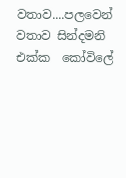වතාව....පලවෙන් වතාව සින්දමනි එක්ක  කෝවිලේ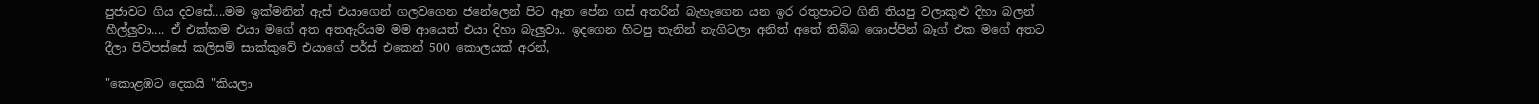පුජාවට ගිය දවසේ....මම ඉක්මනින් ඇස් එයාගෙන් ගලවගෙන ජනේලෙන් පිට ඈත පේන ගස් අතරින් බැහැගෙන යන ඉර රතුපාටට ගිනි තියපු වලාකුළු දිහා බලන් හීල්ලුවා.... ඒ එක්කම එයා මගේ අත අතඇරියම මම ආයෙත් එයා දිහා බැලුවා.. ඉදගෙන හිටපු තැනින් නැගිටලා අනිත් අතේ තිබ්බ ශොප්පින් බෑග් එක මගේ අතට දීලා පිටිපස්සේ කලිසම් සාක්කුවේ එයාගේ පර්ස් එකෙන් 500 කොලයක් අරන්,

"කොළඹට දෙකයි "කියලා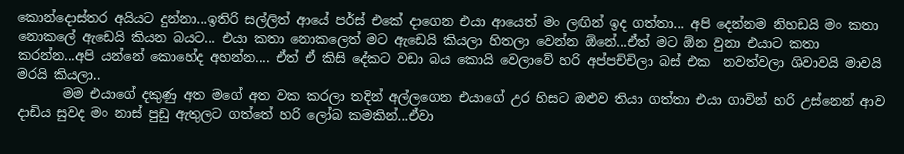කොන්දොස්තර අයියට දුන්නා...ඉතිරි සල්ලිත් ආයේ පර්ස් එකේ දාගෙන එයා ආයෙත් මං ලඟින් ඉද ගත්තා... අපි දෙන්නම නිහඩයි මං කතා නොකලේ ඇඩෙයි කියන බයට... එයා කතා නොකලෙත් මට ඇඩෙයි කියලා හිතලා වෙන්න ඕනේ...ඒත් මට ඕන වුනා එයාට කතා කරන්න...අපි යන්නේ කොහේද අහන්න.... ඒත් ඒ කිසි දේකට වඩා බය කොයි වෙලාවේ හරි අප්පච්චිලා බස් එක  නවත්වලා ශිවාවයි මාවයි මරයි කියලා..
       මම එයාගේ දකුණු අත මගේ අත වක කරලා තදින් අල්ලගෙන එයාගේ උර හිසට ඔළුව තියා ගත්තා එයා ගාවින් හරි උස්නෙන් ආව දාඩිය සුවද මං නාස් පුඩු ඇතුලට ගත්තේ හරි ලෝබ කමකින්...ඒවා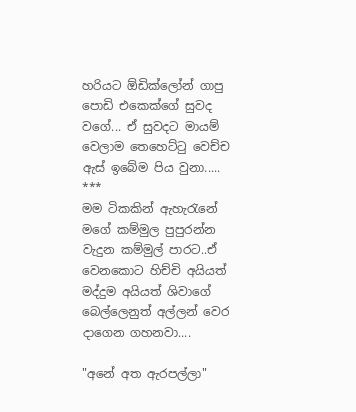හරියට ඕඩික්ලෝන් ගාපු පොඩි එකෙක්ගේ සුවද වගේ... ඒ සුවදට මායම් වෙලාම තෙහෙට්ටු වෙච්ච ඇස් ඉ‍බේම පිය වුනා.....
***
මම ටිකකින් ඇහැරැනේ මගේ කම්මුල පුපුරන්න වැදුන කම්මුල් පාරට..ඒ වෙනකොට හිච්චි අයියත් මද්දුම අයියත් ශිවාගේ බෙල්ලෙනුත් අල්ලන් වෙර දාගෙන ගහනවා....

"අනේ අත ඇරපල්ලා"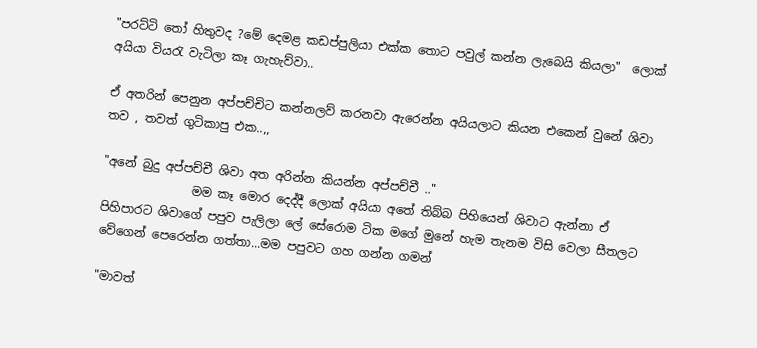"පරට්ටි තෝ හිතුවද ?මේ දෙමළ කඩප්පුලියා එක්ක තොට පවුල් කන්න ලැබෙයි කියලා"  ලොක් අයියා වියරැ වැටිලා කෑ ගැහැව්වා..

ඒ අතරින් පෙනුන අප්පච්චිට කන්නලව් කරනවා ඇරෙන්න අයියලාට කියන එකෙන් වුනේ ශිවා  තව , තවත් ගුටිකාපු එක..,,

"අනේ බුදු අප්පච්චී ශිවා අත අරින්න කියන්න අප්පච්චී .."
               මම කෑ මොර දෙද්දී ලොක් අයියා අතේ තිබ්බ පිහියෙන් ශිවාට ඇන්නා ඒ පිහිපාරට ශිවාගේ පපුව පැලිලා ලේ සේරොම ටික මගේ මුනේ හැම තැනම විසි වෙලා සීතලට වේගෙන් පෙරෙන්න ගත්තා...මම පපුවට ගහ ගන්න ගමන්

"මාවත්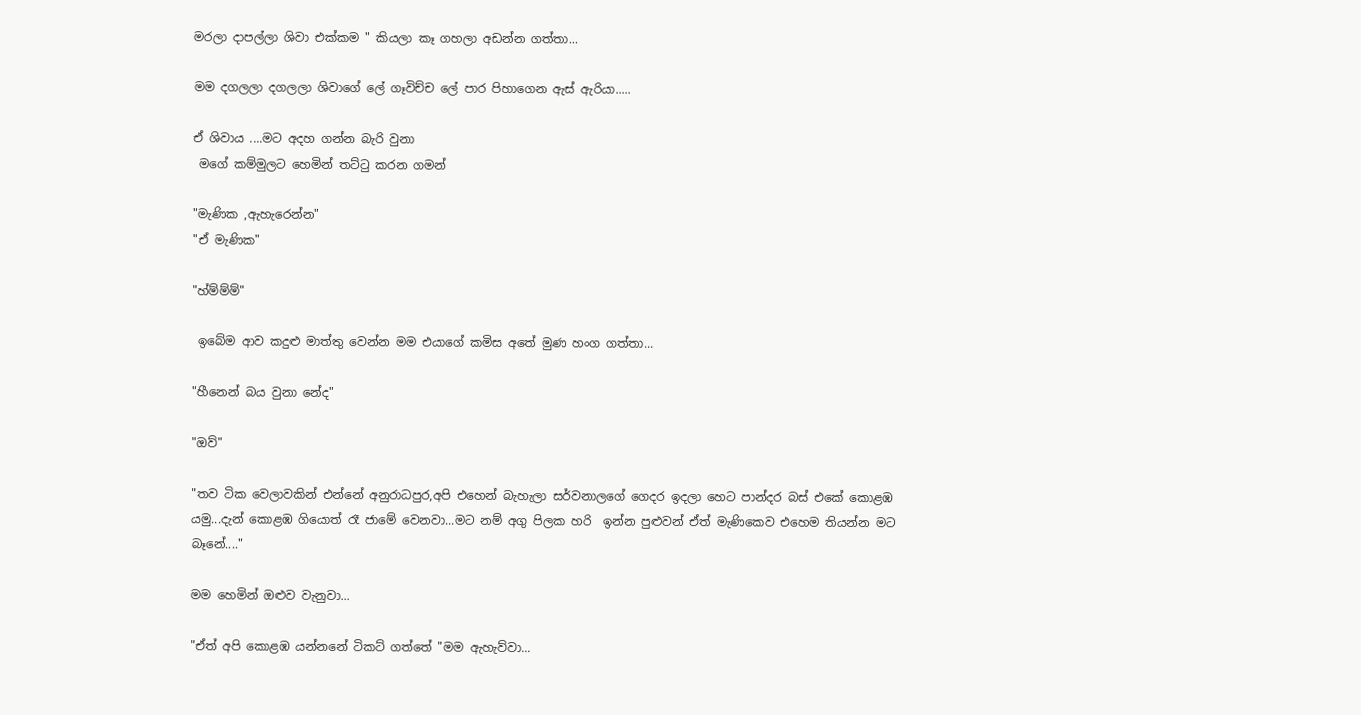මරලා දාපල්ලා ශිවා එක්කම " කියලා කෑ ගහලා අඩන්න ගත්තා...

මම දගලලා දගලලා ශිවාගේ ලේ ගෑවිච්ච ලේ පාර පිහාගෙන ඇස් ඇරියා.....

ඒ ශිවාය ....මට අදහ ගන්න බැරි වුනා
 මගේ කම්මුලට හෙමින් තට්ටු කරන ගමන්

"මැණික ,ඇහැරෙන්න"
"ඒ මැණික"

"හ්ම්ම්ම්"

 ඉබේම ආව කදුළු මාත්තු වෙන්න මම එයාගේ කමිස අතේ මුණ හංග ගත්තා...

"හීනෙන් බය වුනා නේද"

"ඔව්"

"තව ටික වෙලාවකින් එන්නේ අනුරාධපුර,අපි එහෙන් බැහැලා සර්වනාලගේ ගෙදර ඉදලා හෙට පාන්දර බස් එකේ කොළඹ යමු...දැන් කොළඹ ගියොත් රෑ ජාමේ වෙනවා...මට නම් අගු පිලක හරි  ඉන්න පුළුවන් ඒත් මැණිකෙව එහෙම තියන්න මට බෑනේ...."

මම හෙමින් ඔළුව වැනුවා...

"ඒත් අපි කොළඹ යන්නනේ ටිකට් ගත්තේ "මම ඇහැව්වා...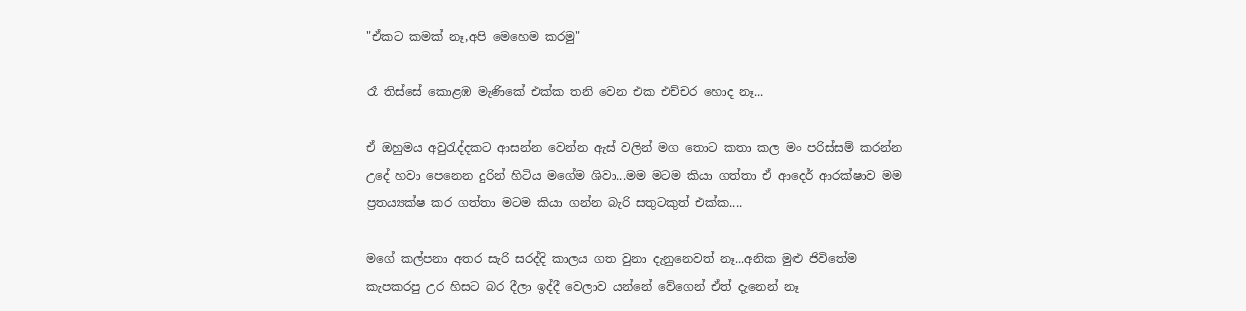"ඒකට කමක් නෑ,අපි මෙහෙම කරමු"

රෑ තිස්සේ කොළඹ මැණිකේ එක්ක තනි වෙන එක එච්චර හොද නෑ...

ඒ ඔහුමය අවුරැද්දකට ආසන්න වෙන්න ඇස් වලින් මග තොට කතා කල මං පරිස්සම් කරන්න උදේ හවා පෙනෙන දුරින් හිටිය මගේම ශිවා...මම මටම කියා ගත්තා ඒ ආද‍ෙර් ආරක්ෂාව මම ප්‍රතය්‍යක්ෂ කර ගත්තා මටම කියා ගන්න බැරි සතුටකුත් එක්ක....

මගේ කල්පනා අතර සැරි සරද්දි කාලය ගත වුනා දැනුනෙවත් නෑ...අනික මුළු ජිවිතේම කැපකරපු උර හිසට බර දීලා ඉද්දී වෙලාව යන්නේ වේගෙන් ඒත් දැනෙන් නෑ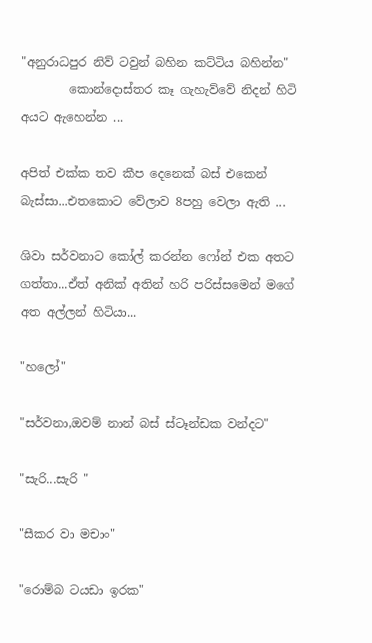"අනුරාධපුර නිව් ටවුන් බහින කට්ටිය බහින්න"
        කොන්දොස්තර කෑ ගැහැව්වේ නිදන් හිටි අයට ඇහෙන්න ...

අපිත් එක්ක තව කීප දෙනෙක් බස් එකෙන් බැස්සා...එතකොට වේලාව 8පහු වෙලා ඇති ...

ශිවා සර්වනාට කෝල් කරන්න ෆෝන් එක අතට ගත්තා...ඒත් අනික් අතින් හරි පරිස්සමෙන් මගේ අත අල්ලන් හිටියා...

"හලෝ"

"සර්වනා,ඔවම් නාන් බස් ස්ටෑන්ඩක වන්දට"

"සැරි...සැරි "

"සීකර වා මචාං"

"රොම්බ ටයඩා ඉරක"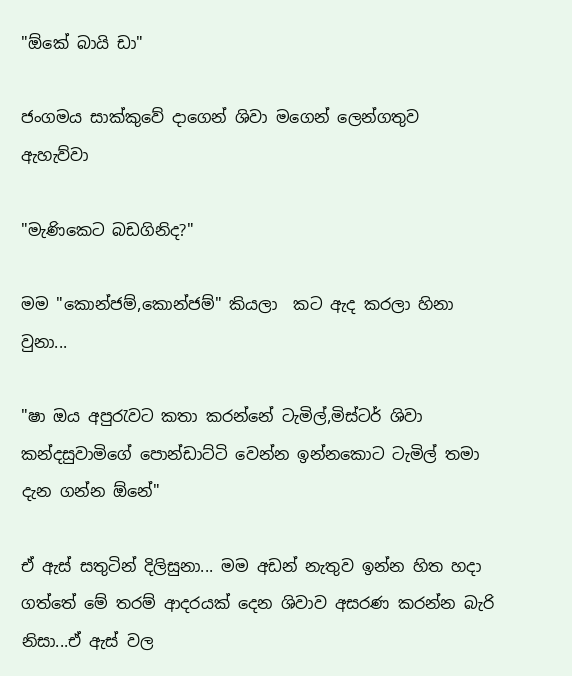"ඕකේ බායි ඩා"

ජංගමය සාක්කුවේ දාගෙන් ශිවා මගෙන් ලෙන්ගතුව ඇහැව්වා

"මැණිකෙට බඩගිනිද?"

මම "කොන්ජම්,කොන්ජම්" කියලා  කට ඇද කරලා හිනා වුනා...

"ෂා ඔය අපුරැවට කතා කරන්නේ ටැමිල්,මිස්ටර් ශිවා කන්දසුවාමිගේ පොන්ඩාට්ටි වෙන්න ඉන්නකොට ටැමිල් තමා දැන ගන්න ඕනේ"

ඒ ඇස් සතුටින් දිලිසුනා... මම අඩන් නැතුව ඉන්න හිත හදා ගත්තේ මේ තරම් ආදරයක් දෙන ශිවාව අසරණ කරන්න බැරි නිසා...ඒ ඇස් වල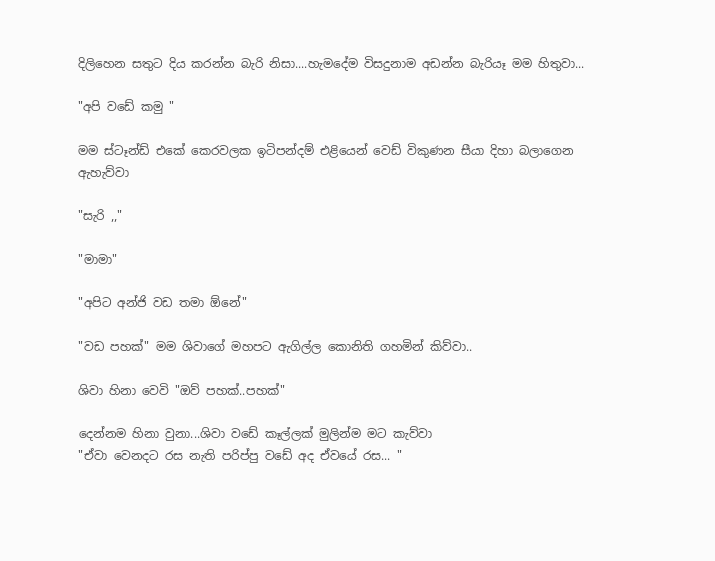දිලිහෙන සතුට දිය කරන්න බැරි නිසා....හැමදේම විසදුනාම අඩන්න බැරියෑ මම හිතුවා...

"අපි වඩේ කමු "

මම ස්ටෑන්ඩ් එකේ කෙරවලක ඉටිපන්දම් එළියෙන් ව‍ෙඩ් විකුණන සීයා දිහා බලාගෙන  ඇහැව්වා

"සැරි ,,"

"මාමා"

"අපිට අන්ජි වඩ තමා ඕනේ"

"වඩ පහක්" මම ශිවාගේ මහපට ඇගිල්ල කොනිති ගහමින් කිව්වා..

ශිවා හිනා වෙවි "ඔව් පහක්..පහක්"

දෙන්නම හිනා වුනා...ශිවා වඩේ කෑල්ලක් මුලින්ම මට කැව්වා
"ඒවා වෙනදට රස නැති පරිප්පු වඩේ අද ඒවයේ රස... "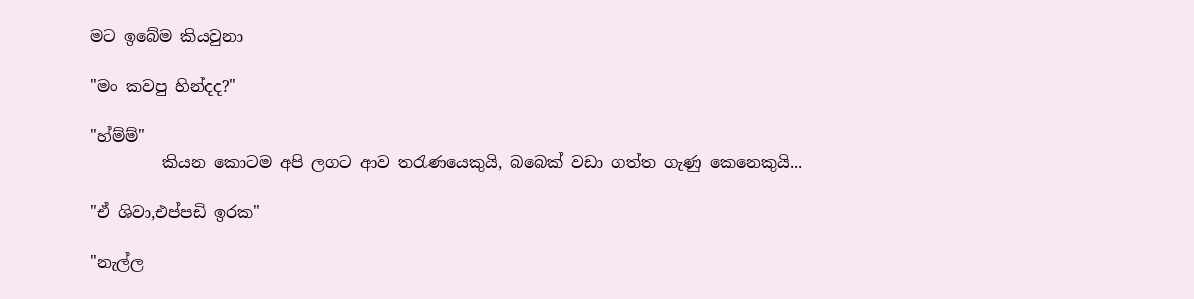මට ඉබේම කියවුනා

"මං කවපු හින්දද?"

"හ්ම්ම්"
         කියන කොටම අපි ලගට ආව තරැණයෙකුයි, බබෙක් වඩා ගත්ත ගැණු කෙනෙකුයි...

"ඒ ශිවා,එප්පඩි ඉරක"

"නැල්ල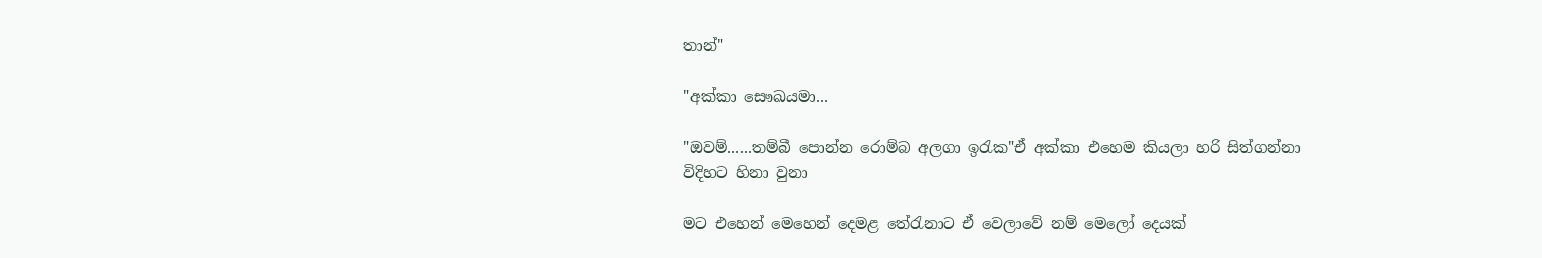තාන්"

"අක්කා සෞඛයමා...

"ඔවම්......තම්බී පොන්න රොම්බ අලගා ඉරැක"ඒ අක්කා එහෙම කියලා හරි සිත්ගන්නා විදිහට හිනා වුනා

මට එහෙන් මෙහෙන් දෙමළ තේරැනාට ඒ වෙලාවේ නම් මෙලෝ දෙයක්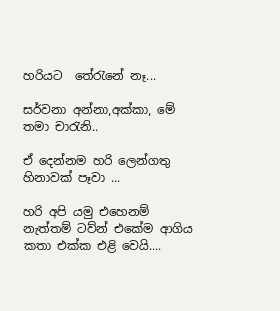හරියට  තේරැනේ නෑ...

සර්වනා අන්නා,අක්කා, මේ තමා චාරැනි..

ඒ දෙන්නම හරි ලෙන්ගතු හිනාවක් පෑවා ...

හරි අපි යමු එහෙනම් නැත්තම් ටව්න් එකේම ආගිය කතා එක්ක එළි වෙයි....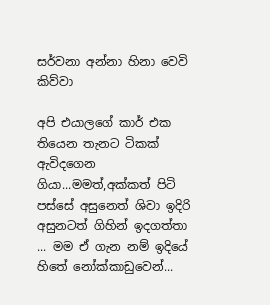සර්වනා අන්නා හිනා වෙවි කිව්වා

අපි එයාලගේ කාර් එක තියෙන තැනට ටිකක් ඇවිදගෙන ගියා...මමත්,අක්කත් පිටි පස්සේ අසුනෙත් ශිවා ඉදිරි අසුනටත් ගිහින් ඉදගත්තා ... මම ඒ ගැන නම් ඉදියේ හිතේ නෝක්කාඩුවෙන්...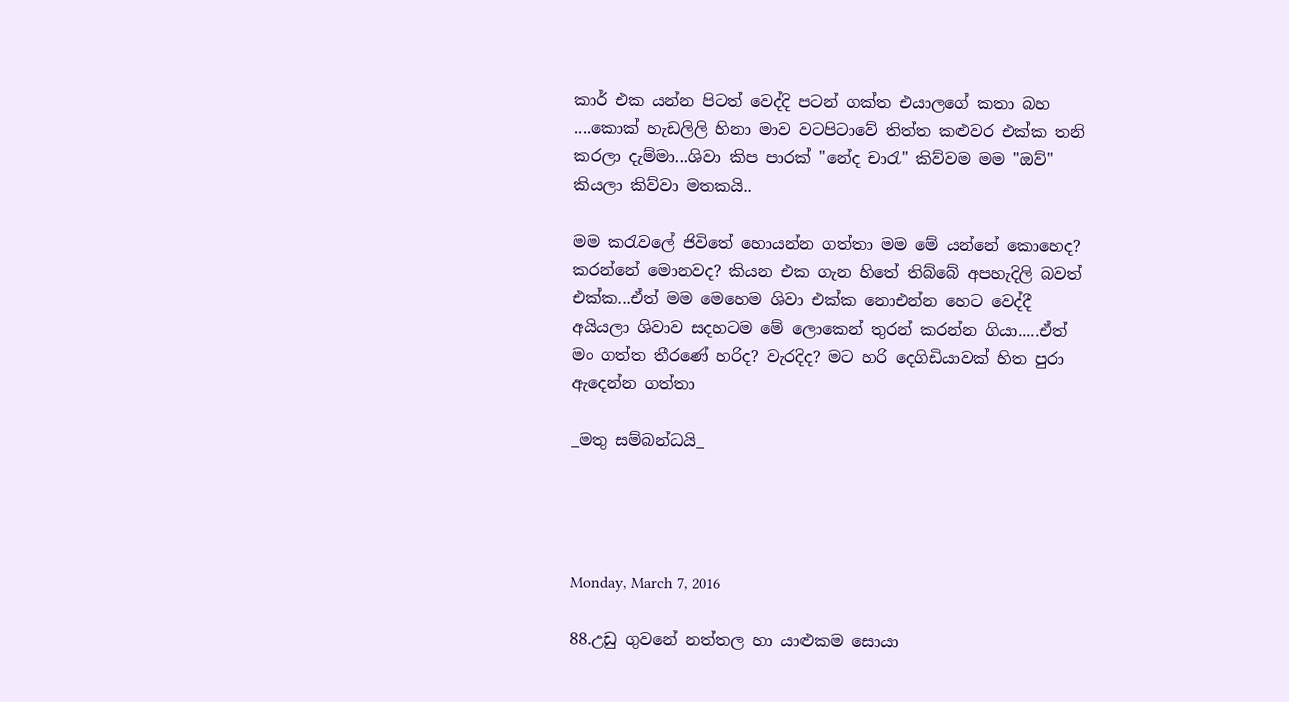කාර් එක යන්න පිටත් වෙද්දි පටන් ගක්ත එයාලගේ කතා බහ ....කොක් හැඩලිලි හිනා මාව වටපිටාවේ තිත්ත කළුවර එක්ක තනි කරලා දැම්මා...ශිවා කිප පාරක් "නේද චාරැ" කිව්වම මම "ඔව්" කියලා කිව්වා මතකයි..

මම කරැවලේ ජිවිතේ හොයන්න ගත්තා මම මේ යන්නේ කොහෙද? කරන්නේ මොනවද? කියන එක ගැන හිතේ තිබ්බේ අපහැදිලි බවත් එක්ක...ඒත් මම මෙහෙම ශිවා එක්ක නොඑන්න හෙට වෙද්දී අයියලා ශිවාව සදහටම මේ ලොකෙන් තුරන් කරන්න ගියා.....ඒත් මං ගත්ත තීරණේ හරිද? වැරදිද? මට හරි දෙගිඩියාවක් හිත පුරා ඇදෙන්න ගත්තා

_මතු සම්බන්ධයි_




Monday, March 7, 2016

88.උඩු ගුවනේ නත්තල හා යාළුකම සොයා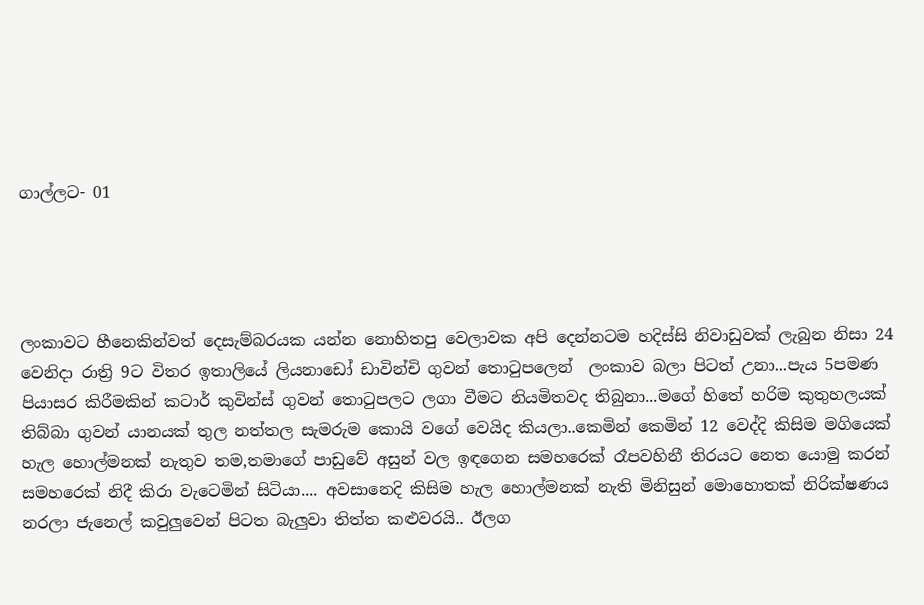ගාල්ලට- 01




ලංකාවට හීනෙකින්වත් දෙසැම්බරයක යන්න නොහිතපු වෙලාවක අපි දෙන්නටම හදිස්සි නිවාඩුවක් ලැබුන නිසා 24 වෙනිදා රාත්‍රි 9ට විතර ඉතාලියේ ලියනාඩෝ ඩාවින්චි ගුවන් තොටුපලෙන්  ලංකාව බලා පිටත් උනා...පැය 5පමණ පියාසර කිරීමකින් කටාර් කුවින්ස් ගුවන් තොටුපලට ලගා වීමට නියමිතවද තිබුනා...මගේ හිතේ හරිම කුතුහලයක් තිබ්බා ගුවන් යානයක් තුල නත්තල සැමරුම කොයි වගේ වෙයිද කියලා..කෙමින් කෙමින් 12 වෙද්දි කිසිම මගියෙක් හැල හොල්මනක් නැතුව තම,තමාගේ පාඩුවේ අසුන් වල ඉඳගෙන සමහරෙක් රෑපවහිනී තිරයට නෙත යොමු කරන් සමහරෙක් නිදී කිරා වැටෙමින් සිටියා.... අවසානෙදි කිසිම හැල හොල්මනක් නැති මිනිසුන් මොහොතක් නිරික්ෂණය නරලා ජැනෙල් කවුලුවෙන් පිටත බැලුවා තිත්ත කළුවරයි.. ඊලග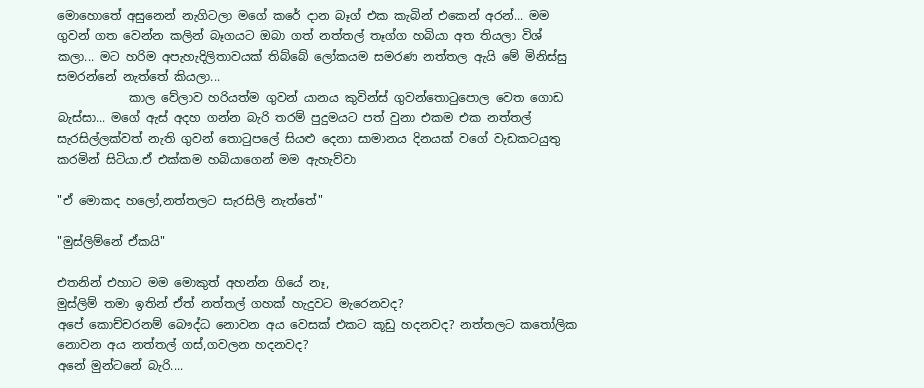මොහොතේ අසුනෙන් නැගිටලා මගේ කරේ දාන බෑග් එක කැබින් එකෙන් අරන්... මම ගුවන් ගත වෙන්න කලින් බෑගයට ඔබා ගත් නත්තල් තෑග්ග හබියා අත තියලා විශ් කලා... මට හරිම අපැහැදිලිතාවයක් තිබ්බේ ලෝකයම සමරණ නත්තල ඇයි මේ මිනිස්සු සමරන්නේ නැත්තේ කියලා...
            කාල වේලාව හරියත්ම ගුවන් යානය කුවින්ස් ගුවන්තොටුපොල වෙත ගොඩ බැස්සා... මගේ ඇස් අදහ ගන්න බැරි තරම් පුදුමයට පත් වුනා එකම එක නත්තල් සැරසිල්ලක්වත් නැති ගුවන් තොටුපලේ සියළු දෙනා සාමානය දිනයක් වගේ වැඩකටයුතු කරමින් සිටියා.ඒ එක්කම හබියාගෙන් මම ඇහැව්වා

"ඒ මොකද හලෝ,නත්තලට සැරසිලි නැත්තේ"

"මුස්ලිම්නේ ඒකයි"

එතනින් එහාට මම මොකුත් අහන්න ගියේ නෑ,
මුස්ලිම් තමා ඉතින් ඒත් නත්තල් ගහක් හැදුවට මැරෙනවද?
අපේ කොච්චරනම් බෞද්ධ නොවන අය වෙසක් එකට කූඩු හදනවද? නත්තලට කතෝලික නොවන අය නත්තල් ගස්,ගවලන හදනවද?
අනේ මුන්ටනේ බැරි....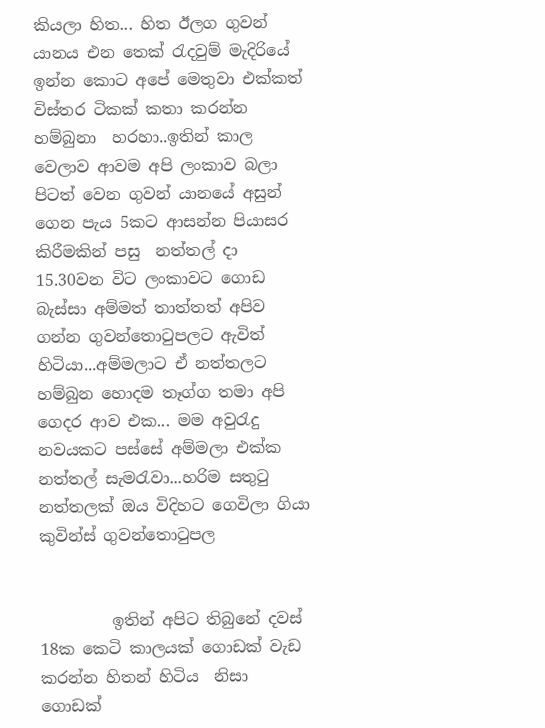කියලා හිත... හිත ඊලග ගුවන් යානය එන තෙක් රැදවුම් මැදිරියේ ඉන්න කොට අපේ මෙතුවා එක්කත් විස්තර ටිකක් කතා කරන්න හම්බුනා  හරහා..ඉතින් කාල වෙලාව ආවම අපි ලංකාව බලා පිටත් වෙන ගුවන් යානයේ අසුන් ගෙන පැය 5කට ආසන්න පියාසර කිරීමකින් පසු  නත්තල් දා 15.30වන විට ලංකාවට ගොඩ බැස්සා අම්මත් තාත්තත් අපිව ගන්න ගුවන්තොටුපලට ඇවිත් හිටියා...අම්මලාට ඒ නත්තලට හම්බුන හොදම තෑග්ග තමා අපි ගෙදර ආව එක... මම අවුරැදු නවයකට පස්සේ අම්මලා එක්ක නත්තල් සැමරැවා...හරිම සතුටු නත්තලක් ඔය විදිහට ගෙවිලා ගියා
කුවින්ස් ගුවන්තොටුපල


         ඉතින් අපිට තිබුනේ දවස් 18ක කෙටි කාලයක් ගොඩක් වැඩ කරන්න හිතන් හිටිය  නිසා ගොඩක්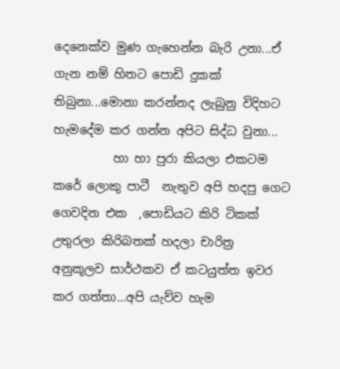දෙනෙක්ව මුණ ගැහෙන්න බැරි උනා...ඒ ගැන නම් හිතට පොඩි දුකක් තිබුනා...මොනා කරන්නද ලැබුනු විදිහට හැමදේම කර ගන්න අපිට සිද්ධ වුනා...
          හා හා පුරා කියලා එකටම කරේ ලොකු පාටී  නැතුව අපි හදපු ගෙට  ගෙවදින එක  ,පොඩියට කිරි ටිකක් උතුරලා කිරිබතක් හදලා චාරිත්‍ර අනුකූලව සාර්ථකව ඒ කටයුත්ත ඉවර කර ගත්තා...අපි යැව්ව හැම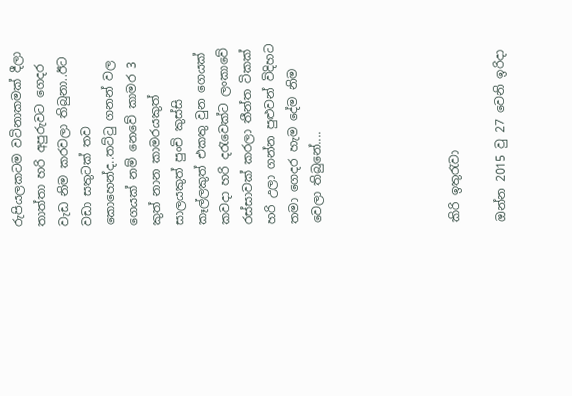රුපියලකටම වටිනාකමක් දීලා තාත්තා හරි අපුරුවට ගෙදර වැඩ නිම කරවලා තිබුනා..ඊට වඩා සතුටක් තව කොහෙන්ද..තට්ටු ගනන් වල ගෙයක් නම් නෙවේ කාමර 3 කුත් නාන කාමරයකුත් සාලයකුත් පුංචි කුස්සි කෑල්ලකුත් එකතු වුන ගෙයක් කවදා හරි දරැවෙක්ට ලංකාවේ රස්සාවක් කරලා තීන්ත ටිකක් හරි උලා ගන්න පුළුවන් විදිහට තමා ගෙදර හැම දේම නිම වෙලා තිබුනේ....





කිරි ඉතුරැවා

ඔන්න 2015 වු 27 වෙනි ඉරිදා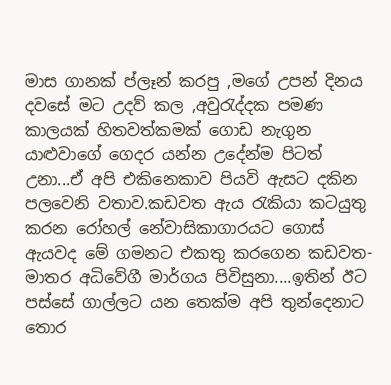මාස ගානක් ප්ලෑන් කරපු ,මගේ උපන් දිනය දවසේ මට උදව් කල ,අවුරැද්දක පමණ කාලයක් හිතවත්කමක් ගොඩ නැගුන යාළුවාගේ ගෙදර යන්න උදේන්ම පිටත් උනා...ඒ අපි එකිනෙකාව පියවි ඇසට දකින පලවෙනි වතාව.කඩවත ඇය රැකියා කටයුතු කරන රෝහල් නේවාසිකාගාරයට ගොස් ඇයවද මේ ගමනට එකතු කරගෙන කඩවත- මාතර අධිවේගී මාර්ගය පිවිසුනා....ඉතින් ඊට පස්සේ ගාල්ලට යන තෙක්ම අපි තුන්දෙනාට තොර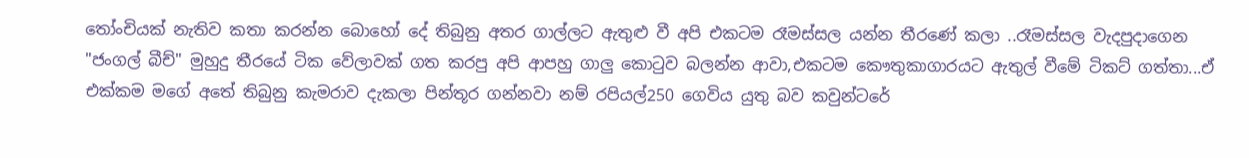තෝංචියක් නැතිව කතා කරන්න බොහෝ දේ තිබුනු අතර ගාල්ලට ඇතුළු වී අපි එකටම රෑමස්සල යන්න තීරණේ කලා ..රෑමස්සල වැදපුදාගෙන "ජංගල් බීච්" මුහුදු තීරයේ ටික වේලාවක් ගත කරපු අපි ආපහු ගාලු කොටුව බලන්න ආවා,එකටම කෞතුකාගාරයට ඇතුල් වීමේ ටිකට් ගත්තා...ඒ එක්කම මගේ අතේ තිබුනු කැමරාව දැකලා පින්තූර ගන්නවා නම් රපියල්250 ගෙවිය යුතු බව කවුන්ටරේ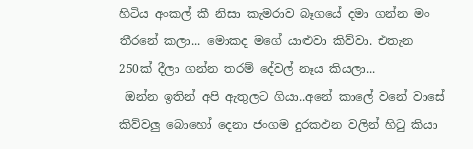හිටිය අංකල් කී නිසා කැමරාව බෑගයේ දමා ගන්න මං තීරනේ කලා... මොකද මගේ යාළුවා කිව්වා. එතැන 250ක් දීලා ගන්න තරම් දේවල් නෑය කියලා...
 ඔන්න ඉතින් අපි ඇතුලට ගියා..අනේ කාලේ වනේ වාසේ කිව්වලු බොහෝ දෙනා ජංගම දුරකඵන වලින් හිටු කියා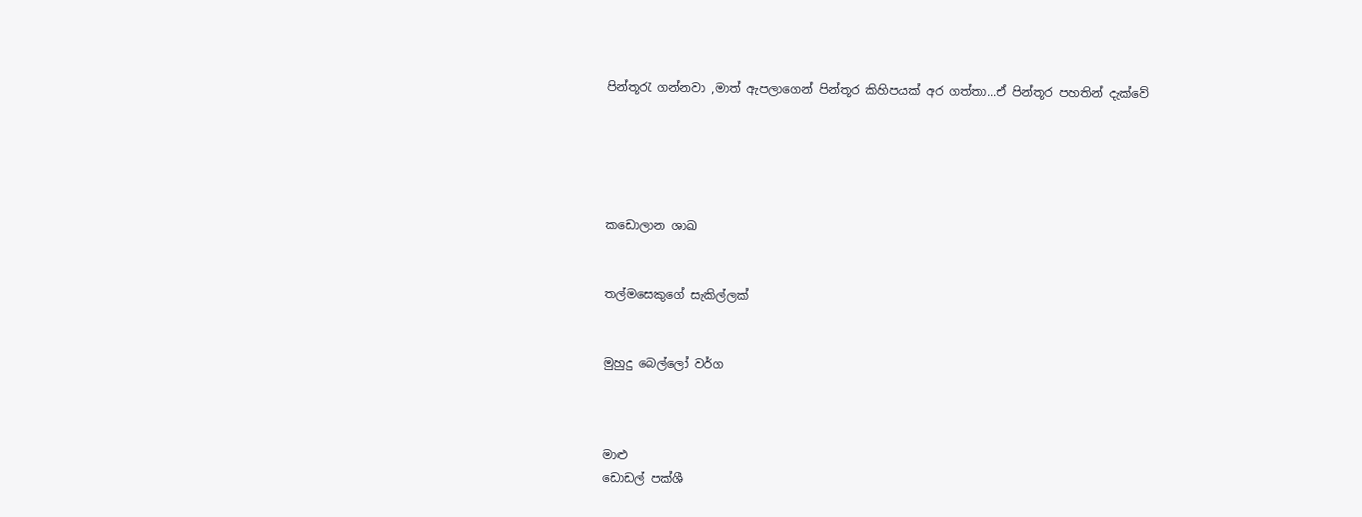පින්තූරැ ගන්නවා ,මාත් ඇපලාගෙන් පින්තූර කිහිපයක් අර ගත්තා...ඒ පින්තූර පහතින් දැක්වේ





කඩොලාන ශාඛ


තල්මසෙකුගේ සැකිල්ලක්


මුහුදු බෙල්ලෝ වර්ග



මාළු
ඩොඩල් පක්ශී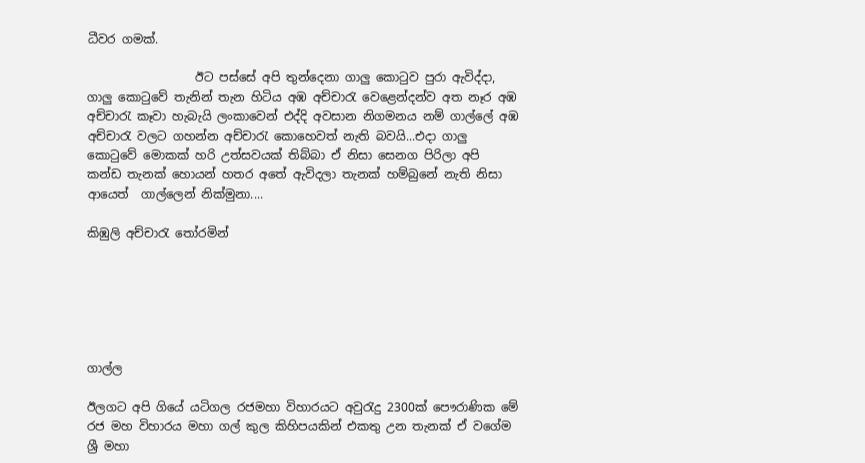ධීවර ගමක්.

                  ඊට පස්සේ අපි තුන්දෙනා ගාලු කොටුව පුරා ඇවිද්දා, ගාලු කොටුවේ තැනින් තැන හිටිය අඹ අච්චාරැ වෙළෙන්දන්ව අත නෑර අඹ අච්චාරැ කෑවා හැබැයි ලංකාවෙන් එද්දි අවසාන නිගමනය නම් ගාල්ලේ අඹ අච්චාරැ වලට ගහන්න අච්චාරැ කොහෙවත් නැති බවයි...එදා ගාලු කොටුවේ මොකක් හරි උත්සවයක් තිබ්බා ඒ නිසා සෙනග පිරිලා අපි කන්ඩ තැනක් හොයන් හතර අතේ ඇවිදලා තැනක් හම්බුනේ නැති නිසා ආයෙත්  ගාල්ලෙන් නික්මුනා....

කිඹුලි අච්චාරැ තෝරමින්






ගාල්ල

ඊලගට අපි ගියේ යටිගල රජමහා විහාරයට අවුරැදු 2300ක් පෞරාණික මේ රජ මහ විහාරය මහා ගල් කුල කිහිපයකින් එකතු උන තැනක් ඒ වගේම  ශ්‍රී මහා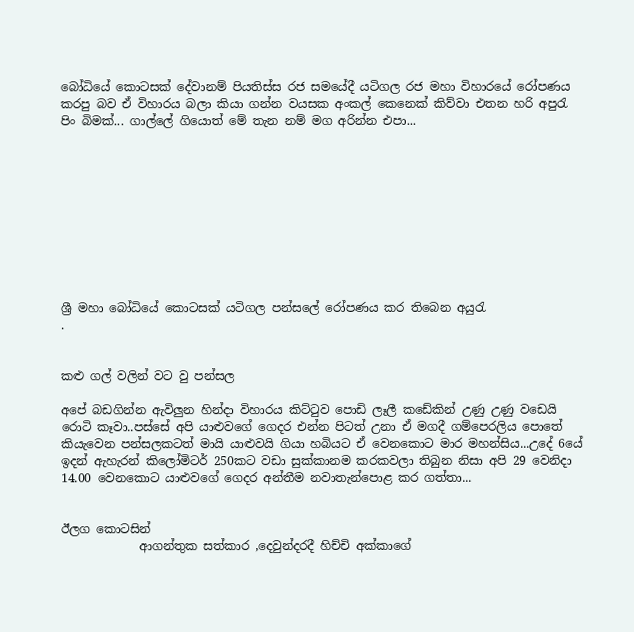බෝධියේ කොටසක් දේවානම් පියතිස්ස රජ සමයේදී යටිගල රජ මහා විහාරයේ රෝපණය කරපු බව ඒ විහාරය බලා කියා ගන්න වයසක අංකල් කෙනෙක් කිව්වා එතන හරි අපුරැ පිං බිමක්... ගාල්ලේ ගියොත් මේ තැන නම් මග අරින්න එපා...










ශ්‍රී මහා බෝධියේ කොටසක් යටිගල පන්සලේ රෝපණය කර තිබෙන අයුරැ
.


කළු ගල් වලින් වට වු පන්සල

අපේ බඩගින්න ඇවිලුන හින්දා විහාරය කිට්ටුව පොඩි ලෑලී කඩේකින් උණු උණු වඩෙයි රොටි කෑවා..පස්සේ අපි යාළුවගේ ගෙදර එන්න පිටත් උනා ඒ මගදී ගම්පෙරලිය පොතේ කියැවෙන පන්සලකටත් මායි යාළුවයි ගියා හබියට ඒ වෙනකොට මාර මහන්සිය...උදේ 6යේ ඉදන් ඇහැරන් කිලෝමිටර් 250කට වඩා සුක්කානම කරකවලා තිබුන නිසා අපි 29 වෙනිදා 14.00 වෙනකොට යාළුවගේ ගෙදර අන්තීම නවාතැන්පොළ කර ගත්තා...


ඊලග කොටසින්
             ආගන්තුක සත්කාර ,දෙවුන්දරදී හිච්චි අක්කාගේ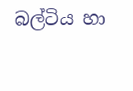බල්ටිය හා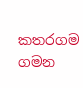කතරගම ගමන